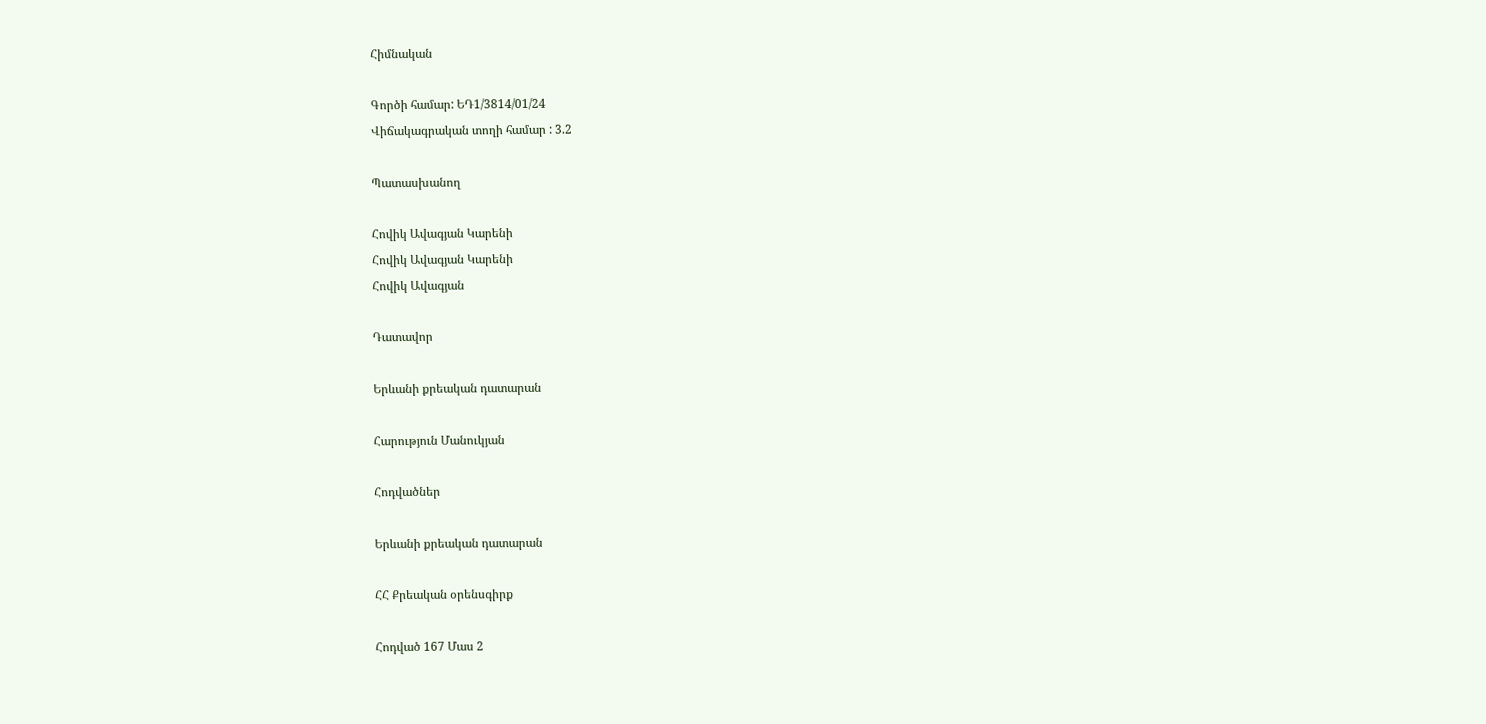Հիմնական

Գործի համար: ԵԴ1/3814/01/24
Վիճակագրական տողի համար : 3.2

Պատասխանող

Հովիկ Ավագյան Կարենի
Հովիկ Ավագյան Կարենի
Հովիկ Ավագյան

Դատավոր

Երևանի քրեական դատարան

Հարություն Մանուկյան

Հոդվածներ

Երևանի քրեական դատարան

ՀՀ Քրեական օրենսգիրք

Հոդված 167 Մաս 2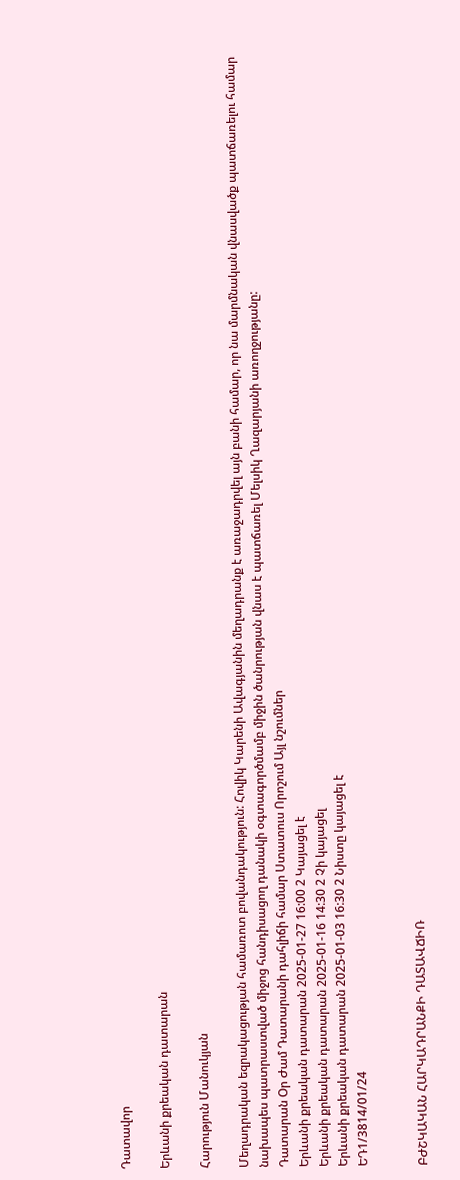Դատավոր

Երևանի քրեական դատարան

Հարություն Մանուկյան

Մեղադրական եզրակացության համառոտ բովանդակություն: Հովիկ Կարենի Ավագյանին մեղադրանք է առաջադրվել այն բանի համար, որ նա մարմնական վնասվածք պատճառելու համար նախապես պատրաստված միջոց հանդիսացող դանակի օգտագործմամբ միջին ծանրության վնաս է պատճառել Մելսիկ Ղազարյանի առողջությանը:
Դատարան Օր Ժամ Դատարանի դահլիճի համար Ստատուս Որոշում Այլ նշումներ
Երևանի քրեական դատարան 2025-01-27 16:00 2 Կայացել է
Երևանի քրեական դատարան 2025-01-16 14:30 2 Չի կայացել
Երևանի քրեական դատարան 2025-01-03 16:30 2 Նիստը կայացել է
ԵԴ1/3814/01/24


ԲԺՇԿԱԿԱՆ ՀԱՐԿԱԴՐԱՆՔԻ ԴԱՏԱՎՃԻՌ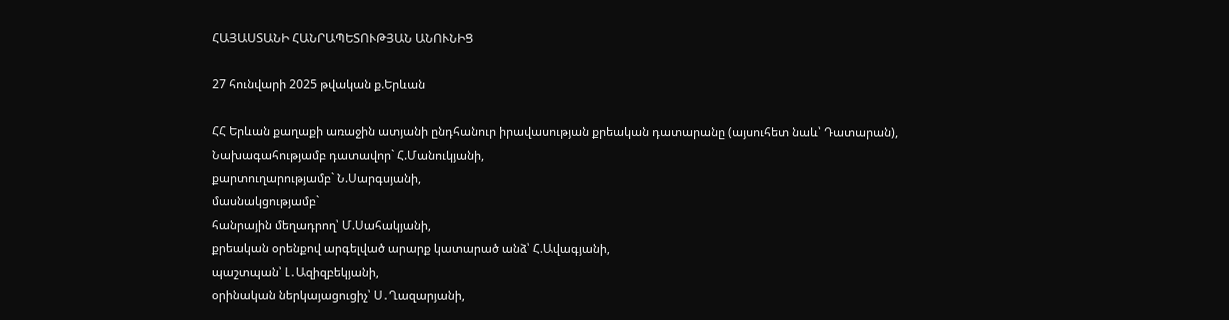ՀԱՅԱՍՏԱՆԻ ՀԱՆՐԱՊԵՏՈՒԹՅԱՆ ԱՆՈՒՆԻՑ

27 հունվարի 2025 թվական ք.Երևան

ՀՀ Երևան քաղաքի առաջին ատյանի ընդհանուր իրավասության քրեական դատարանը (այսուհետ նաև՝ Դատարան),
Նախագահությամբ դատավոր` Հ.Մանուկյանի,
քարտուղարությամբ` Ն.Սարգսյանի,
մասնակցությամբ`
հանրային մեղադրող՝ Մ.Սահակյանի,
քրեական օրենքով արգելված արարք կատարած անձ՝ Հ.Ավագյանի,
պաշտպան՝ Լ․Ազիզբեկյանի,
օրինական ներկայացուցիչ՝ Ս․Ղազարյանի,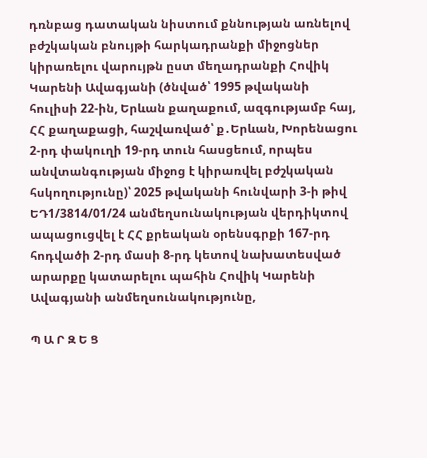դռնբաց դատական նիստում քննության առնելով բժշկական բնույթի հարկադրանքի միջոցներ կիրառելու վարույթն ըստ մեղադրանքի Հովիկ Կարենի Ավագյանի (ծնված՝ 1995 թվականի հուլիսի 22-ին, Երևան քաղաքում, ազգությամբ հայ, ՀՀ քաղաքացի, հաշվառված՝ ք․Երևան, Խորենացու 2-րդ փակուղի 19-րդ տուն հասցեում, որպես անվտանգության միջոց է կիրառվել բժշկական հսկողությունը)՝ 2025 թվականի հունվարի 3-ի թիվ ԵԴ1/3814/01/24 անմեղսունակության վերդիկտով ապացուցվել է ՀՀ քրեական օրենսգրքի 167-րդ հոդվածի 2-րդ մասի 8-րդ կետով նախատեսված արարքը կատարելու պահին Հովիկ Կարենի Ավագյանի անմեղսունակությունը,

Պ Ա Ր Զ Ե Ց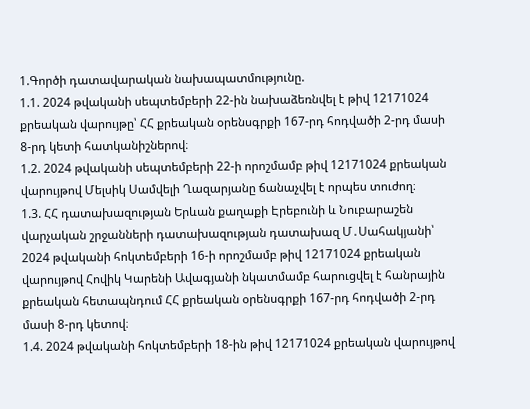1.Գործի դատավարական նախապատմությունը.
1.1. 2024 թվականի սեպտեմբերի 22-ին նախաձեռնվել է թիվ 12171024 քրեական վարույթը՝ ՀՀ քրեական օրենսգրքի 167-րդ հոդվածի 2-րդ մասի 8-րդ կետի հատկանիշներով։
1.2. 2024 թվականի սեպտեմբերի 22-ի որոշմամբ թիվ 12171024 քրեական վարույթով Մելսիկ Սամվելի Ղազարյանը ճանաչվել է որպես տուժող։
1.3. ՀՀ դատախազության Երևան քաղաքի Էրեբունի և Նուբարաշեն վարչական շրջանների դատախազության դատախազ Մ․Սահակյանի՝ 2024 թվականի հոկտեմբերի 16-ի որոշմամբ թիվ 12171024 քրեական վարույթով Հովիկ Կարենի Ավագյանի նկատմամբ հարուցվել է հանրային քրեական հետապնդում ՀՀ քրեական օրենսգրքի 167-րդ հոդվածի 2-րդ մասի 8-րդ կետով։
1.4. 2024 թվականի հոկտեմբերի 18-ին թիվ 12171024 քրեական վարույթով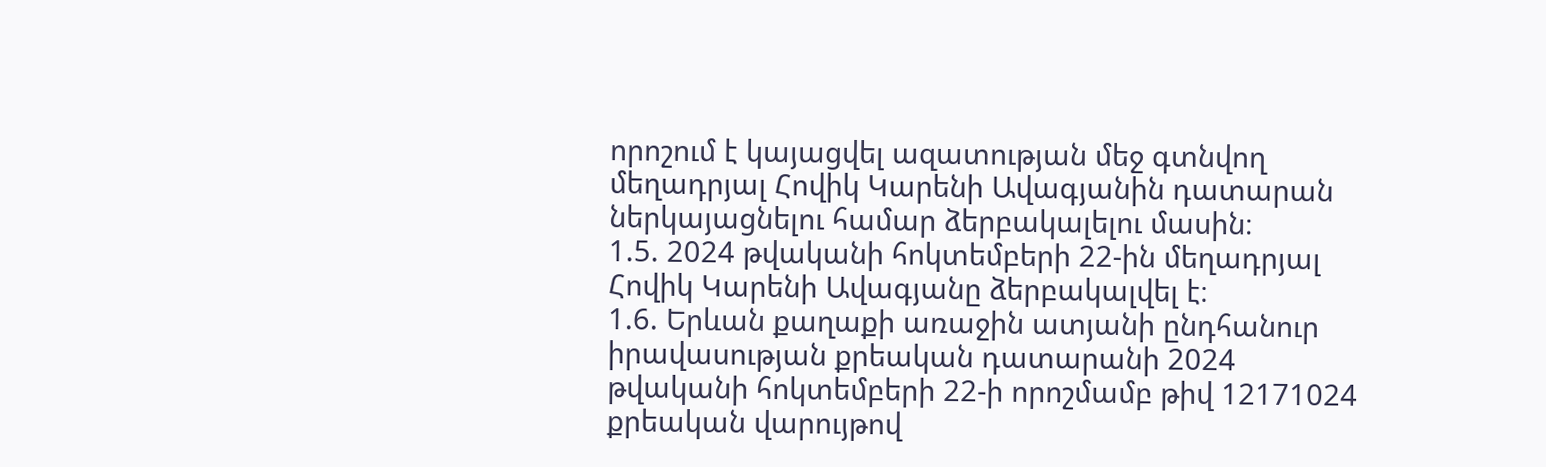որոշում է կայացվել ազատության մեջ գտնվող մեղադրյալ Հովիկ Կարենի Ավագյանին դատարան ներկայացնելու համար ձերբակալելու մասին։
1.5. 2024 թվականի հոկտեմբերի 22-ին մեղադրյալ Հովիկ Կարենի Ավագյանը ձերբակալվել է։
1.6. Երևան քաղաքի առաջին ատյանի ընդհանուր իրավասության քրեական դատարանի 2024 թվականի հոկտեմբերի 22-ի որոշմամբ թիվ 12171024 քրեական վարույթով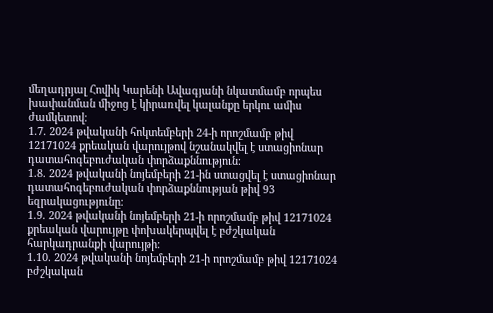մեղադրյալ Հովիկ Կարենի Ավագյանի նկատմամբ որպես խափանման միջոց է կիրառվել կալանքը երկու ամիս ժամկետով։
1.7. 2024 թվականի հոկտեմբերի 24-ի որոշմամբ թիվ 12171024 քրեական վարույթով նշանակվել է ստացիոնար դատահոգեբուժական փորձաքննություն։
1.8. 2024 թվականի նոյեմբերի 21-ին ստացվել է ստացիոնար դատահոգեբուժական փորձաքննության թիվ 93 եզրակացությունը։
1.9. 2024 թվականի նոյեմբերի 21-ի որոշմամբ թիվ 12171024 քրեական վարույթը փոխակերպվել է բժշկական հարկադրանքի վարույթի։
1.10. 2024 թվականի նոյեմբերի 21-ի որոշմամբ թիվ 12171024 բժշկական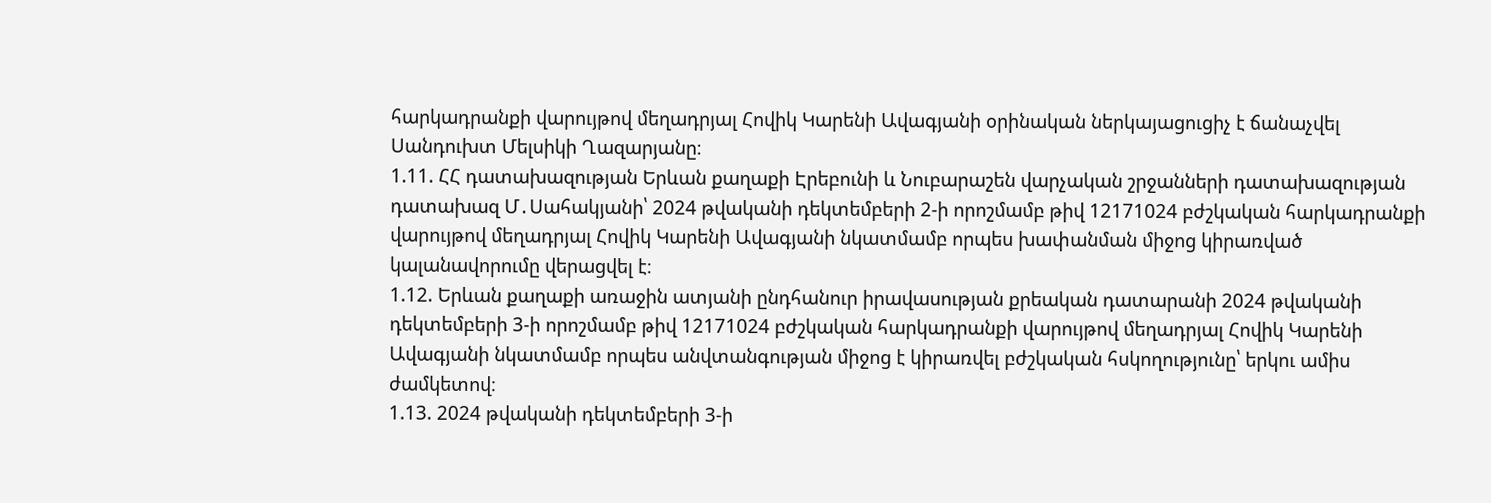հարկադրանքի վարույթով մեղադրյալ Հովիկ Կարենի Ավագյանի օրինական ներկայացուցիչ է ճանաչվել Սանդուխտ Մելսիկի Ղազարյանը։
1.11. ՀՀ դատախազության Երևան քաղաքի Էրեբունի և Նուբարաշեն վարչական շրջանների դատախազության դատախազ Մ․Սահակյանի՝ 2024 թվականի դեկտեմբերի 2-ի որոշմամբ թիվ 12171024 բժշկական հարկադրանքի վարույթով մեղադրյալ Հովիկ Կարենի Ավագյանի նկատմամբ որպես խափանման միջոց կիրառված կալանավորումը վերացվել է։
1.12. Երևան քաղաքի առաջին ատյանի ընդհանուր իրավասության քրեական դատարանի 2024 թվականի դեկտեմբերի 3-ի որոշմամբ թիվ 12171024 բժշկական հարկադրանքի վարույթով մեղադրյալ Հովիկ Կարենի Ավագյանի նկատմամբ որպես անվտանգության միջոց է կիրառվել բժշկական հսկողությունը՝ երկու ամիս ժամկետով։
1.13. 2024 թվականի դեկտեմբերի 3-ի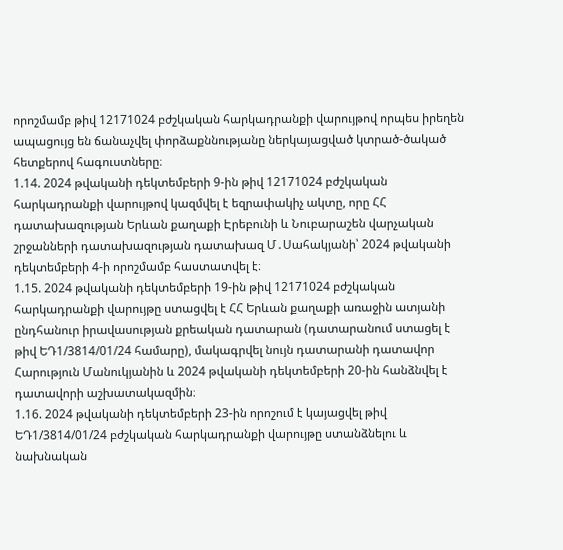որոշմամբ թիվ 12171024 բժշկական հարկադրանքի վարույթով որպես իրեղեն ապացույց են ճանաչվել փորձաքննությանը ներկայացված կտրած-ծակած հետքերով հագուստները։
1.14. 2024 թվականի դեկտեմբերի 9-ին թիվ 12171024 բժշկական հարկադրանքի վարույթով կազմվել է եզրափակիչ ակտը, որը ՀՀ դատախազության Երևան քաղաքի Էրեբունի և Նուբարաշեն վարչական շրջանների դատախազության դատախազ Մ․Սահակյանի՝ 2024 թվականի դեկտեմբերի 4-ի որոշմամբ հաստատվել է։
1.15. 2024 թվականի դեկտեմբերի 19-ին թիվ 12171024 բժշկական հարկադրանքի վարույթը ստացվել է ՀՀ Երևան քաղաքի առաջին ատյանի ընդհանուր իրավասության քրեական դատարան (դատարանում ստացել է թիվ ԵԴ1/3814/01/24 համարը), մակագրվել նույն դատարանի դատավոր Հարություն Մանուկյանին և 2024 թվականի դեկտեմբերի 20-ին հանձնվել է դատավորի աշխատակազմին։
1.16. 2024 թվականի դեկտեմբերի 23-ին որոշում է կայացվել թիվ ԵԴ1/3814/01/24 բժշկական հարկադրանքի վարույթը ստանձնելու և նախնական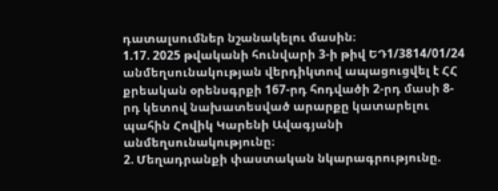դատալսումներ նշանակելու մասին։
1.17. 2025 թվականի հունվարի 3-ի թիվ ԵԴ1/3814/01/24 անմեղսունակության վերդիկտով ապացուցվել է ՀՀ քրեական օրենսգրքի 167-րդ հոդվածի 2-րդ մասի 8-րդ կետով նախատեսված արարքը կատարելու պահին Հովիկ Կարենի Ավագյանի անմեղսունակությունը։
2. Մեղադրանքի փաստական նկարագրությունը.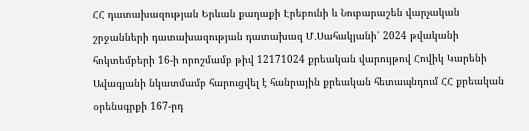ՀՀ դատախազության Երևան քաղաքի Էրեբունի և Նուբարաշեն վարչական շրջանների դատախազության դատախազ Մ․Սահակյանի՝ 2024 թվականի հոկտեմբերի 16-ի որոշմամբ թիվ 12171024 քրեական վարույթով Հովիկ Կարենի Ավագյանի նկատմամբ հարուցվել է հանրային քրեական հետապնդում ՀՀ քրեական օրենսգրքի 167-րդ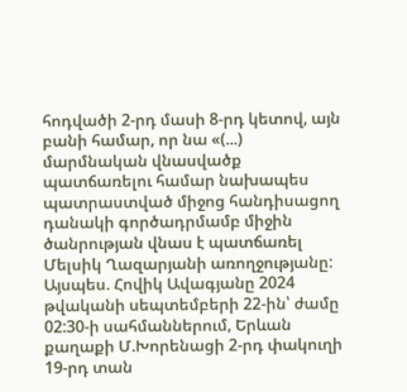հոդվածի 2-րդ մասի 8-րդ կետով, այն բանի համար, որ նա «(...) մարմնական վնասվածք պատճառելու համար նախապես պատրաստված միջոց հանդիսացող դանակի գործադրմամբ միջին ծանրության վնաս է պատճառել Մելսիկ Ղազարյանի առողջությանը:
Այսպես. Հովիկ Ավագյանը 2024 թվականի սեպտեմբերի 22-ին՝ ժամը 02:30-ի սահմաններում, Երևան քաղաքի Մ.Խորենացի 2-րդ փակուղի 19-րդ տան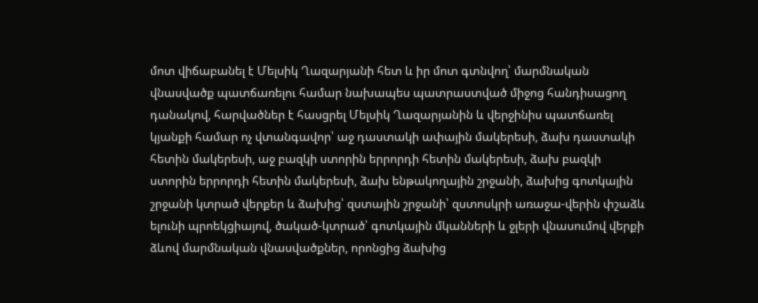մոտ վիճաբանել է Մելսիկ Ղազարյանի հետ և իր մոտ գտնվող՝ մարմնական վնասվածք պատճառելու համար նախապես պատրաստված միջոց հանդիսացող դանակով, հարվածներ է հասցրել Մելսիկ Ղազարյանին և վերջինիս պատճառել կյանքի համար ոչ վտանգավոր՝ աջ դաստակի ափային մակերեսի, ձախ դաստակի հետին մակերեսի, աջ բազկի ստորին երրորդի հետին մակերեսի, ձախ բազկի ստորին երրորդի հետին մակերեսի, ձախ ենթակողային շրջանի, ձախից գոտկային շրջանի կտրած վերքեր և ձախից՝ զստային շրջանի՝ զստոսկրի առաջա-վերին փշաձև ելունի պրոեկցիայով, ծակած-կտրած՝ գոտկային մկանների և ջլերի վնասումով վերքի ձևով մարմնական վնասվածքներ, որոնցից ձախից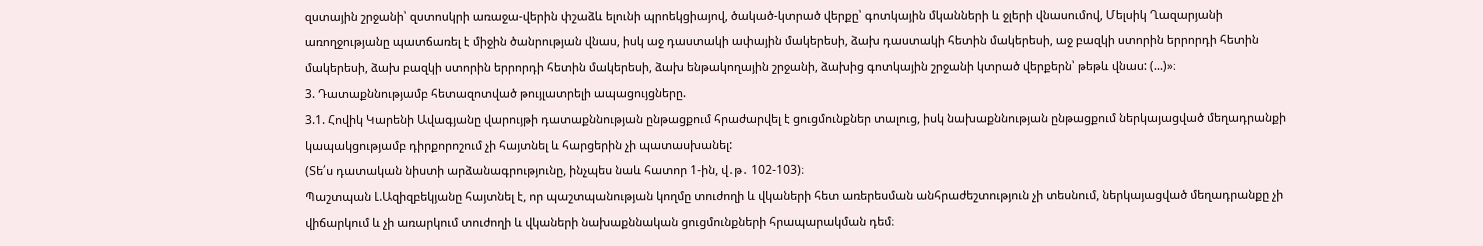զստային շրջանի՝ զստոսկրի առաջա-վերին փշաձև ելունի պրոեկցիայով, ծակած-կտրած վերքը՝ գոտկային մկանների և ջլերի վնասումով, Մելսիկ Ղազարյանի առողջությանը պատճառել է միջին ծանրության վնաս, իսկ աջ դաստակի ափային մակերեսի, ձախ դաստակի հետին մակերեսի, աջ բազկի ստորին երրորդի հետին մակերեսի, ձախ բազկի ստորին երրորդի հետին մակերեսի, ձախ ենթակողային շրջանի, ձախից գոտկային շրջանի կտրած վերքերն՝ թեթև վնաս: (...)»։
3. Դատաքննությամբ հետազոտված թույլատրելի ապացույցները.
3.1. Հովիկ Կարենի Ավագյանը վարույթի դատաքննության ընթացքում հրաժարվել է ցուցմունքներ տալուց, իսկ նախաքննության ընթացքում ներկայացված մեղադրանքի կապակցությամբ դիրքորոշում չի հայտնել և հարցերին չի պատասխանել:
(Տե՛ս դատական նիստի արձանագրությունը, ինչպես նաև հատոր 1-ին, վ․թ․ 102-103)։
Պաշտպան Լ.Ազիզբեկյանը հայտնել է, որ պաշտպանության կողմը տուժողի և վկաների հետ առերեսման անհրաժեշտություն չի տեսնում, ներկայացված մեղադրանքը չի վիճարկում և չի առարկում տուժողի և վկաների նախաքննական ցուցմունքների հրապարակման դեմ։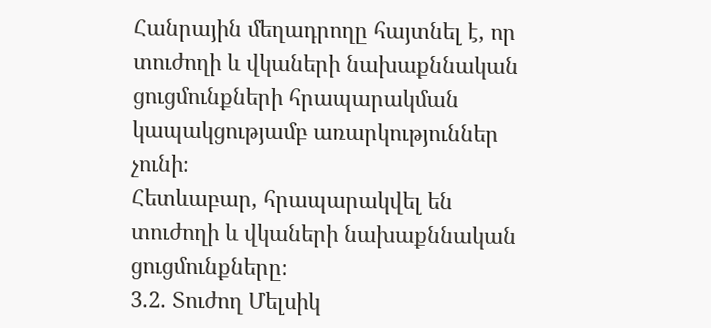Հանրային մեղադրողը հայտնել է, որ տուժողի և վկաների նախաքննական ցուցմունքների հրապարակման կապակցությամբ առարկություններ չունի։
Հետևաբար, հրապարակվել են տուժողի և վկաների նախաքննական ցուցմունքները։
3.2. Տուժող Մելսիկ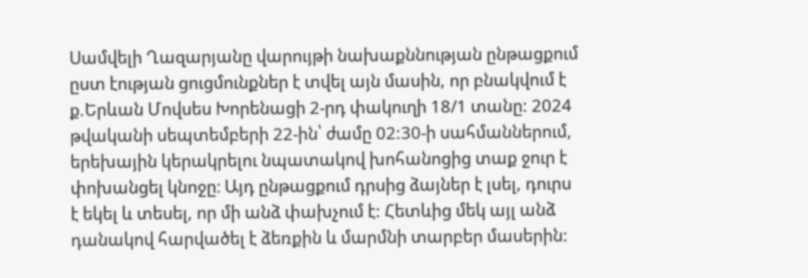Սամվելի Ղազարյանը վարույթի նախաքննության ընթացքում ըստ էության ցուցմունքներ է տվել այն մասին, որ բնակվում է ք.Երևան Մովսես Խորենացի 2-րդ փակուղի 18/1 տանը: 2024 թվականի սեպտեմբերի 22-ին՝ ժամը 02:30-ի սահմաններում, երեխային կերակրելու նպատակով խոհանոցից տաք ջուր է փոխանցել կնոջը։ Այդ ընթացքում դրսից ձայներ է լսել, դուրս է եկել և տեսել, որ մի անձ փախչում է: Հետևից մեկ այլ անձ դանակով հարվածել է ձեռքին և մարմնի տարբեր մասերին: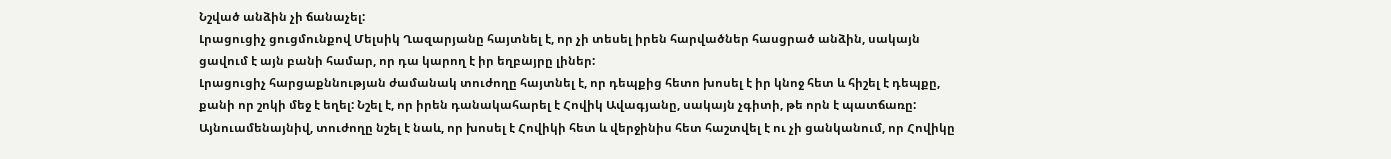Նշված անձին չի ճանաչել:
Լրացուցիչ ցուցմունքով Մելսիկ Ղազարյանը հայտնել է, որ չի տեսել իրեն հարվածներ հասցրած անձին, սակայն ցավում է այն բանի համար, որ դա կարող է իր եղբայրը լիներ:
Լրացուցիչ հարցաքննության ժամանակ տուժողը հայտնել է, որ դեպքից հետո խոսել է իր կնոջ հետ և հիշել է դեպքը, քանի որ շոկի մեջ է եղել: Նշել է, որ իրեն դանակահարել է Հովիկ Ավագյանը, սակայն չգիտի, թե որն է պատճառը: Այնուամենայնիվ, տուժողը նշել է նաև, որ խոսել է Հովիկի հետ և վերջինիս հետ հաշտվել է ու չի ցանկանում, որ Հովիկը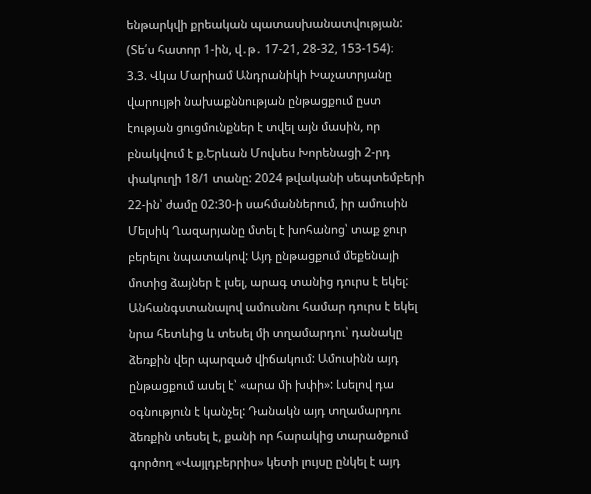ենթարկվի քրեական պատասխանատվության:
(Տե՛ս հատոր 1-ին, վ․թ․ 17-21, 28-32, 153-154)։
3.3. Վկա Մարիամ Անդրանիկի Խաչատրյանը վարույթի նախաքննության ընթացքում ըստ էության ցուցմունքներ է տվել այն մասին, որ բնակվում է ք.Երևան Մովսես Խորենացի 2-րդ փակուղի 18/1 տանը: 2024 թվականի սեպտեմբերի 22-ին՝ ժամը 02:30-ի սահմաններում, իր ամուսին Մելսիկ Ղազարյանը մտել է խոհանոց՝ տաք ջուր բերելու նպատակով: Այդ ընթացքում մեքենայի մոտից ձայներ է լսել, արագ տանից դուրս է եկել: Անհանգստանալով ամուսնու համար դուրս է եկել նրա հետևից և տեսել մի տղամարդու՝ դանակը ձեռքին վեր պարզած վիճակում: Ամուսինն այդ ընթացքում ասել է՝ «արա մի խփի»: Լսելով դա օգնություն է կանչել: Դանակն այդ տղամարդու ձեռքին տեսել է, քանի որ հարակից տարածքում գործող «Վայլդբերրիս» կետի լույսը ընկել է այդ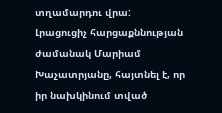տղամարդու վրա:
Լրացուցիչ հարցաքննության ժամանակ Մարիամ Խաչատրյանը, հայտնել է, որ իր նախկինում տված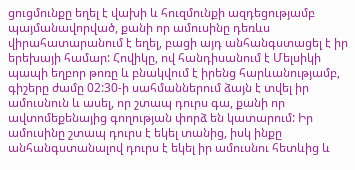ցուցմունքը եղել է վախի և հուզմունքի ազդեցությամբ պայմանավորված, քանի որ ամուսինը դեռևս վիրահատարանում է եղել, բացի այդ անհանգստացել է իր երեխայի համար: Հովիկը, ով հանդիսանում է Մելսիկի պապի եղբոր թոռը և բնակվում է իրենց հարևանությամբ, գիշերը ժամը 02:30-ի սահմաններում ձայն է տվել իր ամուսնուն և ասել, որ շտապ դուրս գա, քանի որ ավտոմեքենայից գողության փորձ են կատարում: Իր ամուսինը շտապ դուրս է եկել տանից, իսկ ինքը անհանգստանալով դուրս է եկել իր ամուսնու հետևից և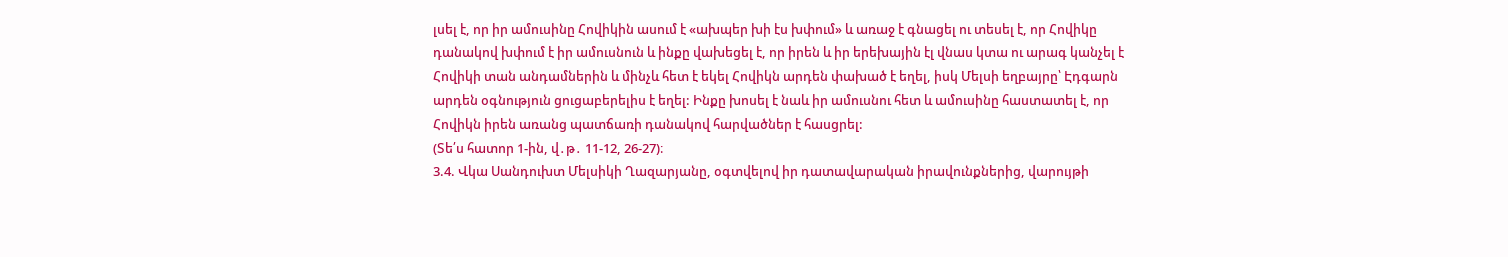լսել է, որ իր ամուսինը Հովիկին ասում է «ախպեր խի էս խփում» և առաջ է գնացել ու տեսել է, որ Հովիկը դանակով խփում է իր ամուսնուն և ինքը վախեցել է, որ իրեն և իր երեխային էլ վնաս կտա ու արագ կանչել է Հովիկի տան անդամներին և մինչև հետ է եկել Հովիկն արդեն փախած է եղել, իսկ Մելսի եղբայրը՝ Էդգարն արդեն օգնություն ցուցաբերելիս է եղել: Ինքը խոսել է նաև իր ամուսնու հետ և ամուսինը հաստատել է, որ Հովիկն իրեն առանց պատճառի դանակով հարվածներ է հասցրել:
(Տե՛ս հատոր 1-ին, վ․թ․ 11-12, 26-27)։
3.4. Վկա Սանդուխտ Մելսիկի Ղազարյանը, օգտվելով իր դատավարական իրավունքներից, վարույթի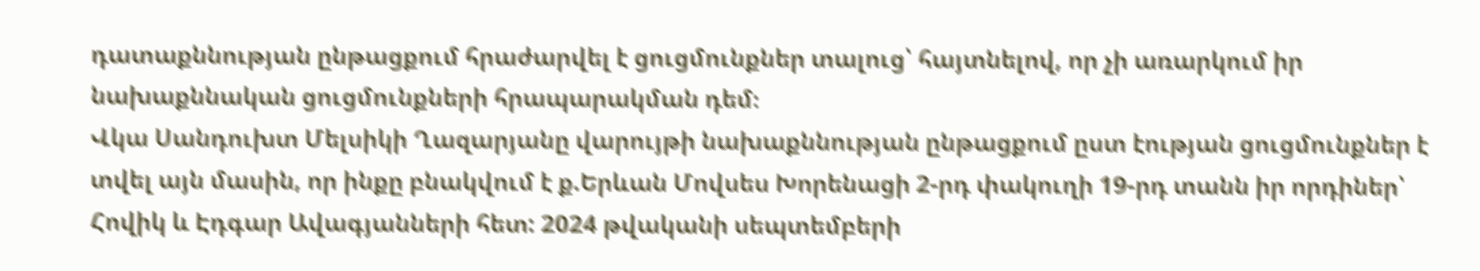դատաքննության ընթացքում հրաժարվել է ցուցմունքներ տալուց՝ հայտնելով, որ չի առարկում իր նախաքննական ցուցմունքների հրապարակման դեմ։
Վկա Սանդուխտ Մելսիկի Ղազարյանը վարույթի նախաքննության ընթացքում ըստ էության ցուցմունքներ է տվել այն մասին, որ ինքը բնակվում է ք.Երևան Մովսես Խորենացի 2-րդ փակուղի 19-րդ տանն իր որդիներ՝ Հովիկ և Էդգար Ավագյանների հետ: 2024 թվականի սեպտեմբերի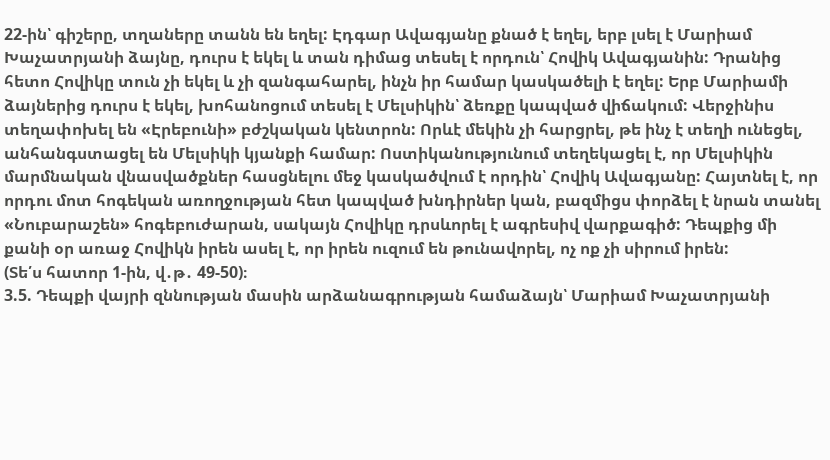22-ին՝ գիշերը, տղաները տանն են եղել: Էդգար Ավագյանը քնած է եղել, երբ լսել է Մարիամ Խաչատրյանի ձայնը, դուրս է եկել և տան դիմաց տեսել է որդուն՝ Հովիկ Ավագյանին: Դրանից հետո Հովիկը տուն չի եկել և չի զանգահարել, ինչն իր համար կասկածելի է եղել: Երբ Մարիամի ձայներից դուրս է եկել, խոհանոցում տեսել է Մելսիկին՝ ձեռքը կապված վիճակում: Վերջինիս տեղափոխել են «Էրեբունի» բժշկական կենտրոն: Որևէ մեկին չի հարցրել, թե ինչ է տեղի ունեցել, անհանգստացել են Մելսիկի կյանքի համար: Ոստիկանությունում տեղեկացել է, որ Մելսիկին մարմնական վնասվածքներ հասցնելու մեջ կասկածվում է որդին՝ Հովիկ Ավագյանը: Հայտնել է, որ որդու մոտ հոգեկան առողջության հետ կապված խնդիրներ կան, բազմիցս փորձել է նրան տանել «Նուբարաշեն» հոգեբուժարան, սակայն Հովիկը դրսևորել է ագրեսիվ վարքագիծ: Դեպքից մի քանի օր առաջ Հովիկն իրեն ասել է, որ իրեն ուզում են թունավորել, ոչ ոք չի սիրում իրեն:
(Տե՛ս հատոր 1-ին, վ․թ․ 49-50)։
3.5. Դեպքի վայրի զննության մասին արձանագրության համաձայն՝ Մարիամ Խաչատրյանի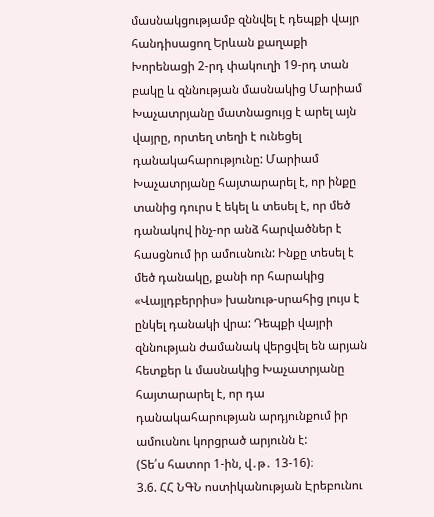մասնակցությամբ զննվել է դեպքի վայր հանդիսացող Երևան քաղաքի Խորենացի 2-րդ փակուղի 19-րդ տան բակը և զննության մասնակից Մարիամ Խաչատրյանը մատնացույց է արել այն վայրը, որտեղ տեղի է ունեցել դանակահարությունը: Մարիամ Խաչատրյանը հայտարարել է, որ ինքը տանից դուրս է եկել և տեսել է, որ մեծ դանակով ինչ-որ անձ հարվածներ է հասցնում իր ամուսնուն: Ինքը տեսել է մեծ դանակը, քանի որ հարակից «Վայլդբերրիս» խանութ-սրահից լույս է ընկել դանակի վրա: Դեպքի վայրի զննության ժամանակ վերցվել են արյան հետքեր և մասնակից Խաչատրյանը հայտարարել է, որ դա դանակահարության արդյունքում իր ամուսնու կորցրած արյունն է:
(Տե՛ս հատոր 1-ին, վ․թ․ 13-16)։
3.6. ՀՀ ՆԳՆ ոստիկանության Էրեբունու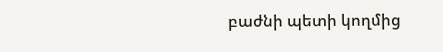բաժնի պետի կողմից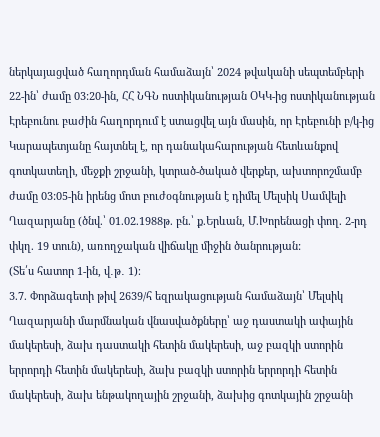ներկայացված հաղորդման համաձայն՝ 2024 թվականի սեպտեմբերի 22-ին՝ ժամը 03:20-ին, ՀՀ ՆԳՆ ոստիկանության ՕԿԿ-ից ոստիկանության Էրեբունու բաժին հաղորդում է ստացվել այն մասին, որ Էրեբունի բ/կ-ից Կարապետյանը հայտնել է, որ դանակահարության հետևանքով գոտկատեղի, մեջքի շրջանի, կտրած-ծակած վերքեր, ախտորոշմամբ ժամը 03:05-ին իրենց մոտ բուժօգնության է դիմել Մելսիկ Սամվելի Ղազարյանը (ծնվ.՝ 01.02.1988թ. բն.՝ ք.Երևան, Մ.Խորենացի փող. 2-րդ փկղ. 19 տուն), առողջական վիճակը միջին ծանրության:
(Տե՛ս հատոր 1-ին, վ․թ․ 1)։
3.7. Փորձագետի թիվ 2639/հ եզրակացության համաձայն՝ Մելսիկ Ղազարյանի մարմնական վնասվածքները՝ աջ դաստակի ափային մակերեսի, ձախ դաստակի հետին մակերեսի, աջ բազկի ստորին երրորդի հետին մակերեսի, ձախ բազկի ստորին երրորդի հետին մակերեսի, ձախ ենթակողային շրջանի, ձախից գոտկային շրջանի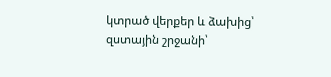կտրած վերքեր և ձախից՝ զստային շրջանի՝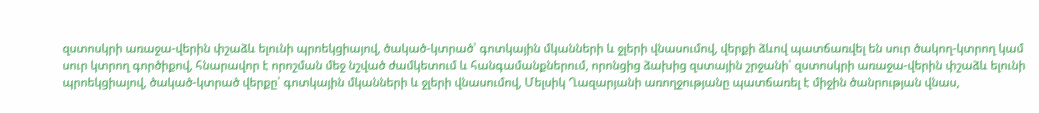զստոսկրի առաջա-վերին փշաձև ելունի պրոեկցիայով, ծակած-կտրած՝ գոտկային մկանների և ջլերի վնասումով, վերքի ձևով պատճառվել են սուր ծակող-կտրող կամ սուր կտրող գործիքով, հնարավոր է որոշման մեջ նշված ժամկետում և հանգամանքներում, որոնցից ձախից զստային շրջանի՝ զստոսկրի առաջա-վերին փշաձև ելունի պրոեկցիայով, ծակած-կտրած վերքը՝ գոտկային մկանների և ջլերի վնասումով, Մելսիկ Ղազարյանի առողջությանը պատճառել է միջին ծանրության վնաս,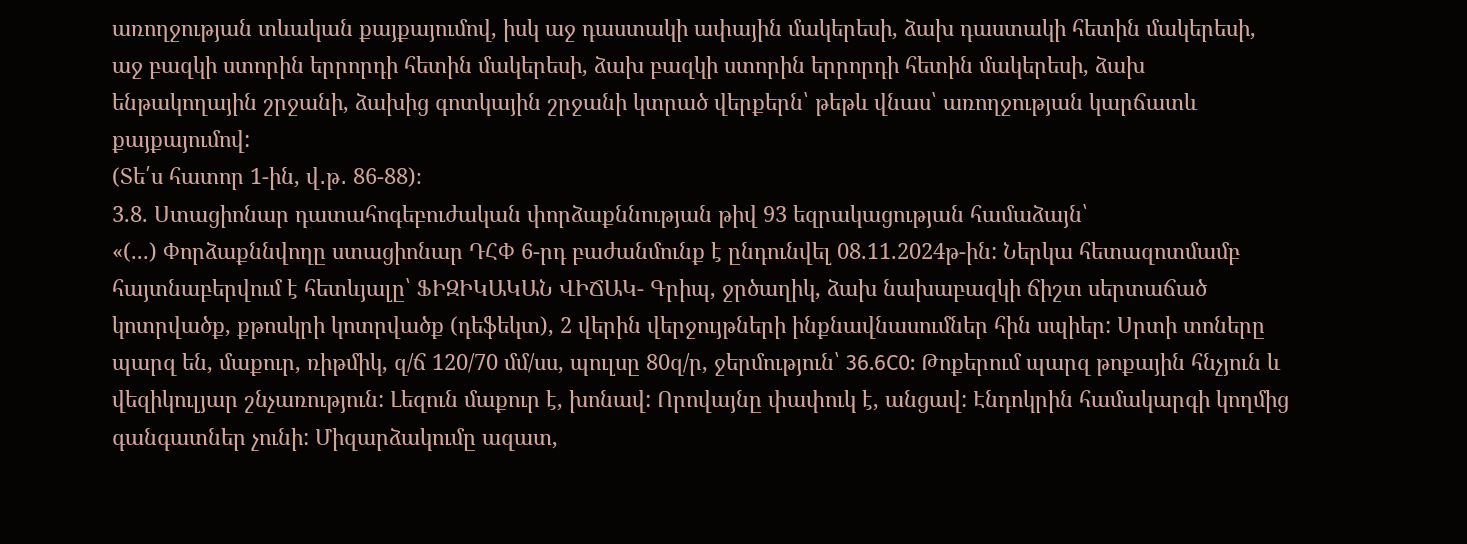առողջության տևական քայքայումով, իսկ աջ դաստակի ափային մակերեսի, ձախ դաստակի հետին մակերեսի, աջ բազկի ստորին երրորդի հետին մակերեսի, ձախ բազկի ստորին երրորդի հետին մակերեսի, ձախ ենթակողային շրջանի, ձախից գոտկային շրջանի կտրած վերքերն՝ թեթև վնաս՝ առողջության կարճատև քայքայումով:
(Տե՛ս հատոր 1-ին, վ․թ․ 86-88)։
3.8. Ստացիոնար դատահոգեբուժական փորձաքննության թիվ 93 եզրակացության համաձայն՝
«(...) Փորձաքննվողը ստացիոնար ԴՀՓ 6-րդ բաժանմունք է ընդունվել 08.11.2024թ-ին: Ներկա հետազոտմամբ հայտնաբերվում է հետևյալը՝ ՖԻԶԻԿԱԿԱՆ ՎԻՃԱԿ- Գրիպ, ջրծաղիկ, ձախ նախաբազկի ճիշտ սերտաճած կոտրվածք, քթոսկրի կոտրվածք (դեֆեկտ), 2 վերին վերջույթների ինքնավնասումներ հին սպիեր: Սրտի տոները պարզ են, մաքուր, ռիթմիկ, զ/ճ 120/70 մմ/սս, պուլսը 80զ/ր, ջերմություն՝ 36.6С0: Թոքերում պարզ թոքային հնչյուն և վեզիկուլյար շնչառություն: Լեզուն մաքուր է, խոնավ: Որովայնը փափուկ է, անցավ: Էնդոկրին համակարգի կողմից գանգատներ չունի: Միզարձակումը ազատ,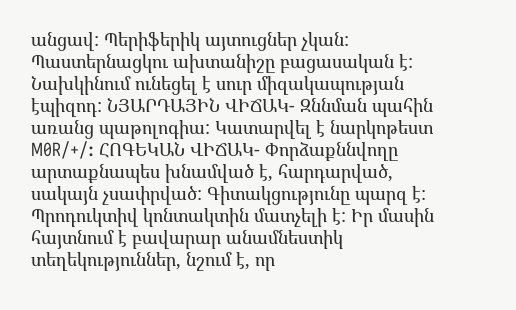անցավ: Պերիֆերիկ այտուցներ չկան: Պաստերնացկու ախտանիշը բացասական է: Նախկինում ունեցել է սուր միզակապության էպիզոդ: ՆՅԱՐԴԱՅԻՆ ՎԻՃԱԿ- Զննման պահին առանց պաթոլոգիա: Կատարվել է նարկոթեստ M0R/+/: ՀՈԳԵԿԱՆ ՎԻՃԱԿ- Փորձաքննվողը արտաքնապես խնամված է, հարդարված, սակայն չսափրված: Գիտակցությունը պարզ է: Պրոդուկտիվ կոնտակտին մատչելի է: Իր մասին հայտնում է բավարար անամնեստիկ տեղեկություններ, նշում է, որ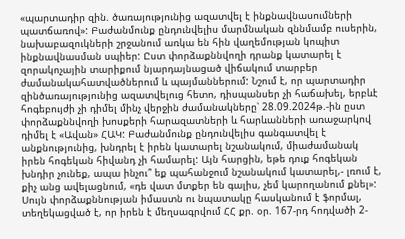«պարտադիր զին. ծառայությունից ազատվել է ինքնավնասումների պատճառով»: Բաժանմունք ընդունվելիս մարմնական զննմամբ ուսերին, նախաբազուկների շրջանում առկա են հին վաղեմության կոպիտ ինքնավնասման սպիեր: Ըստ փորձաքննվողի դրանք կատարել է զորակոչային տարիքում նյարդայնացած վիճակում տարբեր ժամանակահատվածներում և պայմաններում: Նշում է, որ պարտադիր զինծառայությունից ազատվելուց հետո, դիսպանսեր չի հաճախել, երբևէ հոգեբույժի չի դիմել մինչ վերջին ժամանակները՝ 28.09.2024թ.-ին ըստ փորձաքննվողի խոսքերի հարազատների և հարևանների առաջարկով դիմել է «Ավան» ՀԱԿ: Բաժանմունք ընդունվելիս գանգատվել է անքնությունից, խնդրել է իրեն կատարել նշանակում, միաժամանակ իրեն հոգեկան հիվանդ չի համարել: Այն հարցին, եթե դուք հոգեկան խնդիր չունեք, ապա ինչու՞ եք պահանջում նշանակում կատարել,- լռում է, քիչ անց ավելացնում, «դե վատ մտքեր են գալիս, չեմ կարողանում քնել»: Սույն փորձաքննության իմաստն ու նպատակը հասկանում է ֆորմալ, տեղեկացված է, որ իրեն է մեղսագրվում ՀՀ քր. օր. 167-րդ հոդվածի 2-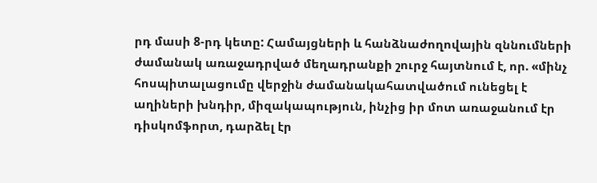րդ մասի 8-րդ կետը: Համայցների և հանձնաժողովային զննումների ժամանակ առաջադրված մեղադրանքի շուրջ հայտնում է, որ. «մինչ հոսպիտալացումը վերջին ժամանակահատվածում ունեցել է աղիների խնդիր, միզակապություն, ինչից իր մոտ առաջանում էր դիսկոմֆորտ, դարձել էր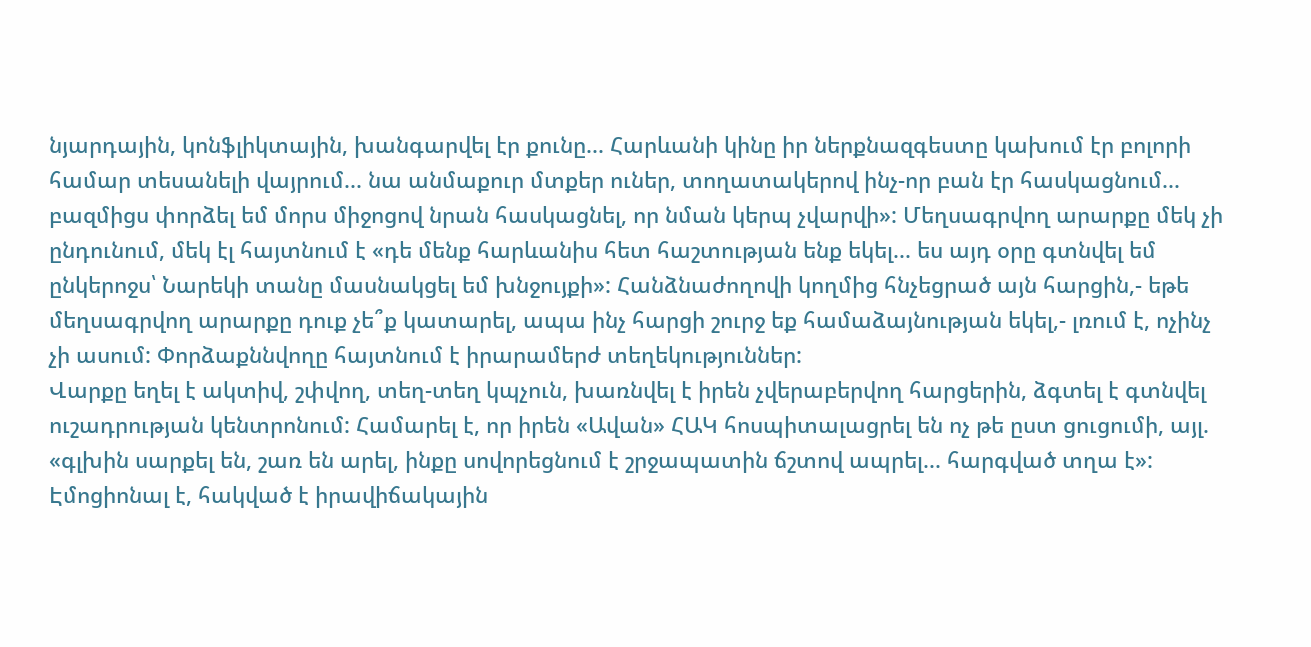նյարդային, կոնֆլիկտային, խանգարվել էր քունը... Հարևանի կինը իր ներքնազգեստը կախում էր բոլորի համար տեսանելի վայրում... նա անմաքուր մտքեր ուներ, տողատակերով ինչ-որ բան էր հասկացնում... բազմիցս փորձել եմ մորս միջոցով նրան հասկացնել, որ նման կերպ չվարվի»: Մեղսագրվող արարքը մեկ չի ընդունում, մեկ էլ հայտնում է «դե մենք հարևանիս հետ հաշտության ենք եկել... ես այդ օրը գտնվել եմ ընկերոջս՝ Նարեկի տանը մասնակցել եմ խնջույքի»: Հանձնաժողովի կողմից հնչեցրած այն հարցին,- եթե մեղսագրվող արարքը դուք չե՞ք կատարել, ապա ինչ հարցի շուրջ եք համաձայնության եկել,- լռում է, ոչինչ չի ասում: Փորձաքննվողը հայտնում է իրարամերժ տեղեկություններ:
Վարքը եղել է ակտիվ, շփվող, տեղ-տեղ կպչուն, խառնվել է իրեն չվերաբերվող հարցերին, ձգտել է գտնվել ուշադրության կենտրոնում: Համարել է, որ իրեն «Ավան» ՀԱԿ հոսպիտալացրել են ոչ թե ըստ ցուցումի, այլ. «գլխին սարքել են, շառ են արել, ինքը սովորեցնում է շրջապատին ճշտով ապրել... հարգված տղա է»: Էմոցիոնալ է, հակված է իրավիճակային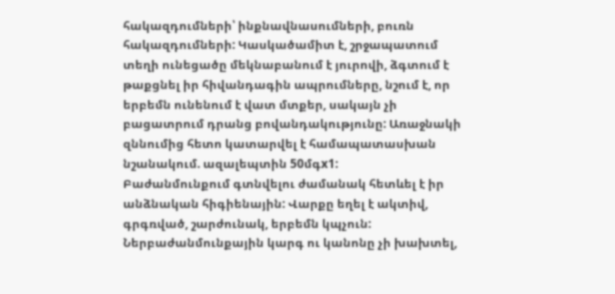հակազդումների՝ ինքնավնասումների, բուռն հակազդումների: Կասկածամիտ է, շրջապատում տեղի ունեցածը մեկնաբանում է յուրովի, ձգտում է թաքցնել իր հիվանդագին ապրումները, նշում է, որ երբեմն ունենում է վատ մտքեր, սակայն չի բացատրում դրանց բովանդակությունը: Առաջնակի զննումից հետո կատարվել է համապատասխան նշանակում. ազալեպտին 50մգx1:
Բաժանմունքում գտնվելու ժամանակ հետևել է իր անձնական հիգիենային: Վարքը եղել է ակտիվ, գրգռված, շարժունակ, երբեմն կպչուն: Ներբաժանմունքային կարգ ու կանոնը չի խախտել,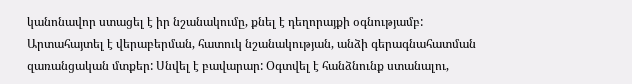կանոնավոր ստացել է իր նշանակումը, քնել է դեղորայքի օգնությամբ: Արտահայտել է վերաբերման, հատուկ նշանակության, անձի գերագնահատման զառանցական մտքեր: Սնվել է բավարար: Օգտվել է հանձնունք ստանալու,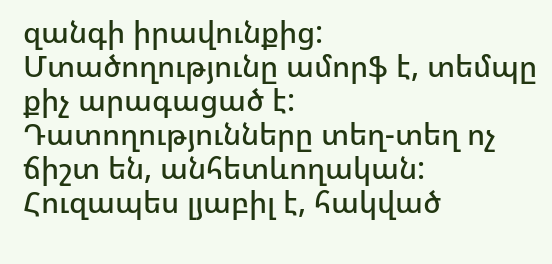զանգի իրավունքից: Մտածողությունը ամորֆ է, տեմպը քիչ արագացած է: Դատողությունները տեղ-տեղ ոչ ճիշտ են, անհետևողական: Հուզապես լյաբիլ է, հակված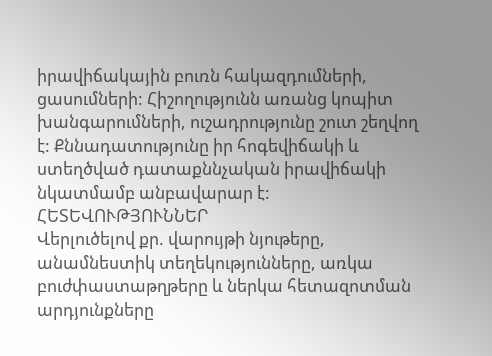իրավիճակային բուռն հակազդումների, ցասումների: Հիշողությունն առանց կոպիտ խանգարումների, ուշադրությունը շուտ շեղվող է: Քննադատությունը իր հոգեվիճակի և ստեղծված դատաքննչական իրավիճակի նկատմամբ անբավարար է:
ՀԵՏԵՎՈՒԹՅՈՒՆՆԵՐ
Վերլուծելով քր. վարույթի նյութերը, անամնեստիկ տեղեկությունները, առկա բուժփաստաթղթերը և ներկա հետազոտման արդյունքները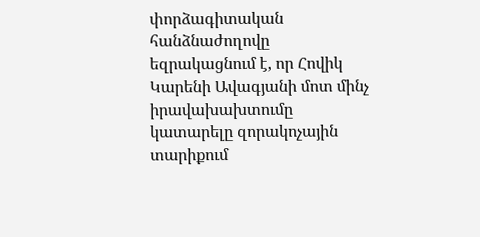փորձագիտական հանձնաժողովը եզրակացնում է, որ Հովիկ Կարենի Ավագյանի մոտ մինչ իրավախախտումը կատարելը զորակոչային տարիքում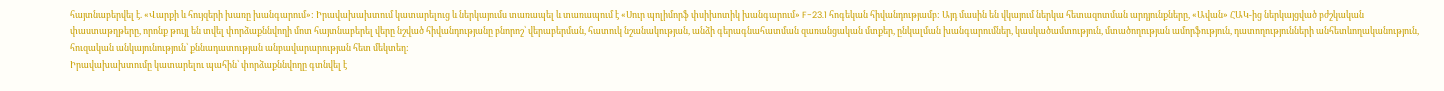հայտնաբերվել է. «Վարքի և հույզերի խառը խանգարում»: Իրավախախտում կատարելուց և ներկայումս տառապել և տառապում է «Սուր պոլիմորֆ փսիխոտիկ խանգարում» F-23.1 հոգեկան հիվանդությամբ: Այդ մասին են վկայում ներկա հետազոտման արդյունքները, «Ավան» ՀԱԿ-ից ներկայցված բժշկական փաստաթղթերը, որոնք թույլ են տվել փորձաքննվողի մոտ հայտնաբերել վերը նշված հիվանդությանը բնորոշ՝ վերաբերման, հատուկ նշանակության, անձի գերագնահատման զառանցական մտքեր, ընկալման խանգարումներ, կասկածամտություն, մտածողության ամորֆություն, դատողությունների անհետևողականություն, հուզական անկայունություն՝ քննադատության անբավարարության հետ մեկտեղ:
Իրավախախտումը կատարելու պահին՝ փորձաքննվողը գտնվել է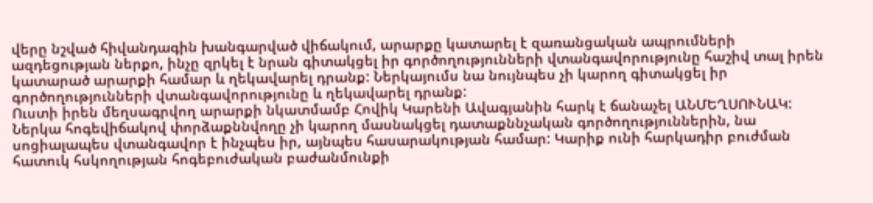վերը նշված հիվանդագին խանգարված վիճակում, արարքը կատարել է զառանցական ապրումների ազդեցության ներքո, ինչը զրկել է նրան գիտակցել իր գործողությունների վտանգավորությունը հաշիվ տալ իրեն կատարած արարքի համար և ղեկավարել դրանք: Ներկայումս նա նույնպես չի կարող գիտակցել իր գործողությունների վտանգավորությունը և ղեկավարել դրանք:
Ուստի իրեն մեղսագրվող արարքի նկատմամբ Հովիկ Կարենի Ավագյանին հարկ է ճանաչել ԱՆՄԵՂՍՈՒՆԱԿ:
Ներկա հոգեվիճակով փորձաքննվողը չի կարող մասնակցել դատաքննչական գործողություններին, նա սոցիալապես վտանգավոր է ինչպես իր, այնպես հասարակության համար: Կարիք ունի հարկադիր բուժման հատուկ հսկողության հոգեբուժական բաժանմունքի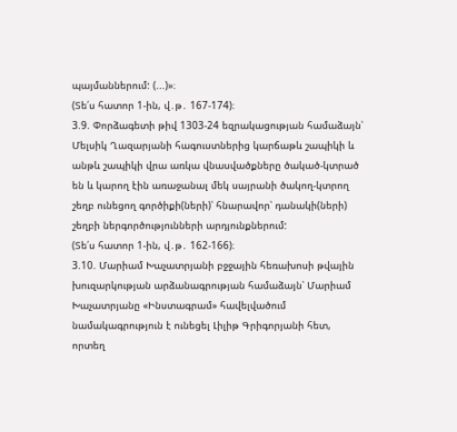պայմաններում: (...)»։
(Տե՛ս հատոր 1-ին, վ․թ․ 167-174)։
3.9. Փորձագետի թիվ 1303-24 եզրակացության համաձայն՝ Մելսիկ Ղազարյանի հագուստներից կարճաթև շապիկի և անթև շապիկի վրա առկա վնասվածքները ծակած-կտրած են և կարող էին առաջանալ մեկ սայրանի ծակող-կտրող շեղբ ունեցող գործիքի(ների)՝ հնարավոր՝ դանակի(ների) շեղբի ներգործությունների արդյունքներում:
(Տե՛ս հատոր 1-ին, վ․թ․ 162-166)։
3.10. Մարիամ Խաչատրյանի բջջային հեռախոսի թվային խուզարկության արձանագրության համաձայն՝ Մարիամ Խաչատրյանը «Ինստագրամ» հավելվածում նամակագրություն է ունեցել Լիլիթ Գրիգորյանի հետ, որտեղ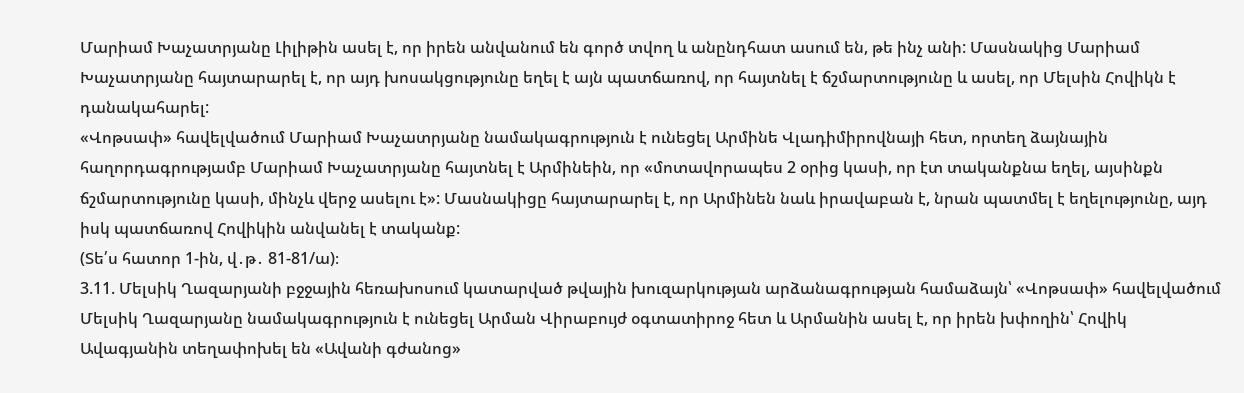Մարիամ Խաչատրյանը Լիլիթին ասել է, որ իրեն անվանում են գործ տվող և անընդհատ ասում են, թե ինչ անի: Մասնակից Մարիամ Խաչատրյանը հայտարարել է, որ այդ խոսակցությունը եղել է այն պատճառով, որ հայտնել է ճշմարտությունը և ասել, որ Մելսին Հովիկն է դանակահարել:
«Վոթսափ» հավելվածում Մարիամ Խաչատրյանը նամակագրություն է ունեցել Արմինե Վլադիմիրովնայի հետ, որտեղ ձայնային հաղորդագրությամբ Մարիամ Խաչատրյանը հայտնել է Արմինեին, որ «մոտավորապես 2 օրից կասի, որ էտ տականքնա եղել, այսինքն ճշմարտությունը կասի, մինչև վերջ ասելու է»: Մասնակիցը հայտարարել է, որ Արմինեն նաև իրավաբան է, նրան պատմել է եղելությունը, այդ իսկ պատճառով Հովիկին անվանել է տականք:
(Տե՛ս հատոր 1-ին, վ․թ․ 81-81/ա)։
3.11. Մելսիկ Ղազարյանի բջջային հեռախոսում կատարված թվային խուզարկության արձանագրության համաձայն՝ «Վոթսափ» հավելվածում Մելսիկ Ղազարյանը նամակագրություն է ունեցել Արման Վիրաբույժ օգտատիրոջ հետ և Արմանին ասել է, որ իրեն խփողին՝ Հովիկ Ավագյանին տեղափոխել են «Ավանի գժանոց»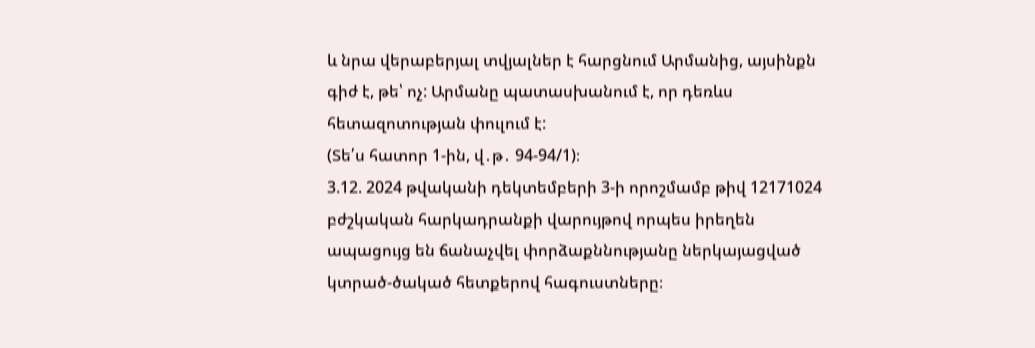և նրա վերաբերյալ տվյալներ է հարցնում Արմանից, այսինքն գիժ է, թե՝ ոչ: Արմանը պատասխանում է, որ դեռևս հետազոտության փուլում է:
(Տե՛ս հատոր 1-ին, վ․թ․ 94-94/1)։
3.12. 2024 թվականի դեկտեմբերի 3-ի որոշմամբ թիվ 12171024 բժշկական հարկադրանքի վարույթով որպես իրեղեն ապացույց են ճանաչվել փորձաքննությանը ներկայացված կտրած-ծակած հետքերով հագուստները։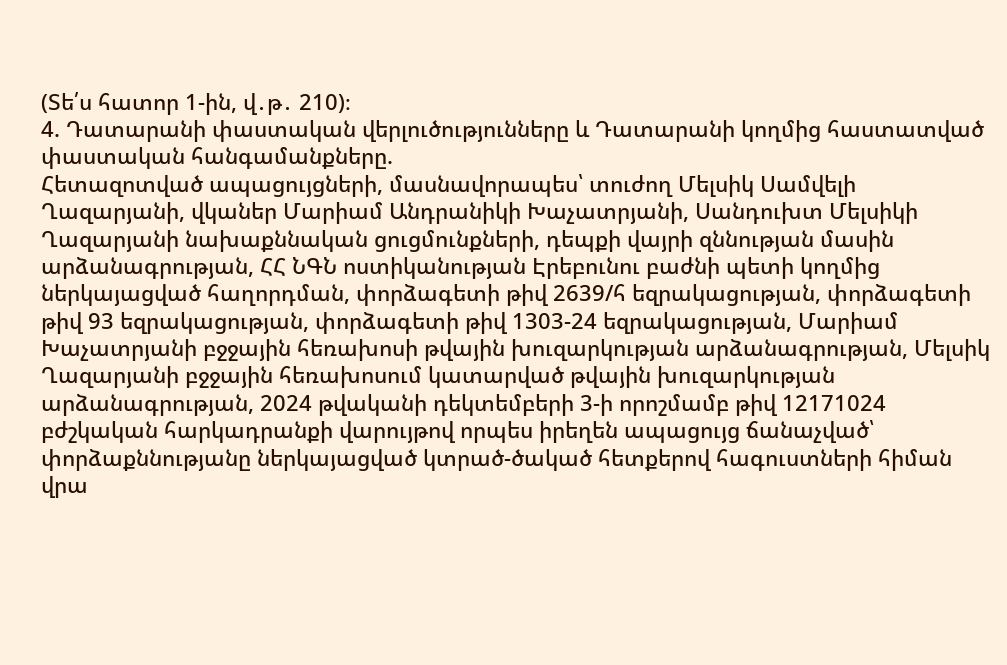(Տե՛ս հատոր 1-ին, վ․թ․ 210)։
4. Դատարանի փաստական վերլուծությունները և Դատարանի կողմից հաստատված փաստական հանգամանքները.
Հետազոտված ապացույցների, մասնավորապես՝ տուժող Մելսիկ Սամվելի Ղազարյանի, վկաներ Մարիամ Անդրանիկի Խաչատրյանի, Սանդուխտ Մելսիկի Ղազարյանի նախաքննական ցուցմունքների, դեպքի վայրի զննության մասին արձանագրության, ՀՀ ՆԳՆ ոստիկանության Էրեբունու բաժնի պետի կողմից ներկայացված հաղորդման, փորձագետի թիվ 2639/հ եզրակացության, փորձագետի թիվ 93 եզրակացության, փորձագետի թիվ 1303-24 եզրակացության, Մարիամ Խաչատրյանի բջջային հեռախոսի թվային խուզարկության արձանագրության, Մելսիկ Ղազարյանի բջջային հեռախոսում կատարված թվային խուզարկության արձանագրության, 2024 թվականի դեկտեմբերի 3-ի որոշմամբ թիվ 12171024 բժշկական հարկադրանքի վարույթով որպես իրեղեն ապացույց ճանաչված՝ փորձաքննությանը ներկայացված կտրած-ծակած հետքերով հագուստների հիման վրա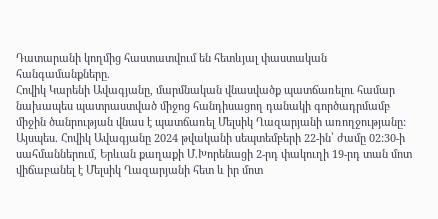Դատարանի կողմից հաստատվում են հետևյալ փաստական հանգամանքները.
Հովիկ Կարենի Ավագյանը, մարմնական վնասվածք պատճառելու համար նախապես պատրաստված միջոց հանդիսացող դանակի գործադրմամբ միջին ծանրության վնաս է պատճառել Մելսիկ Ղազարյանի առողջությանը:
Այսպես. Հովիկ Ավագյանը 2024 թվականի սեպտեմբերի 22-ին՝ ժամը 02:30-ի սահմաններում, Երևան քաղաքի Մ.Խորենացի 2-րդ փակուղի 19-րդ տան մոտ վիճաբանել է Մելսիկ Ղազարյանի հետ և իր մոտ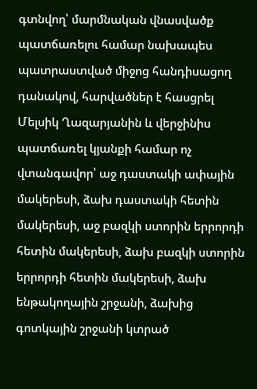գտնվող՝ մարմնական վնասվածք պատճառելու համար նախապես պատրաստված միջոց հանդիսացող դանակով, հարվածներ է հասցրել Մելսիկ Ղազարյանին և վերջինիս պատճառել կյանքի համար ոչ վտանգավոր՝ աջ դաստակի ափային մակերեսի, ձախ դաստակի հետին մակերեսի, աջ բազկի ստորին երրորդի հետին մակերեսի, ձախ բազկի ստորին երրորդի հետին մակերեսի, ձախ ենթակողային շրջանի, ձախից գոտկային շրջանի կտրած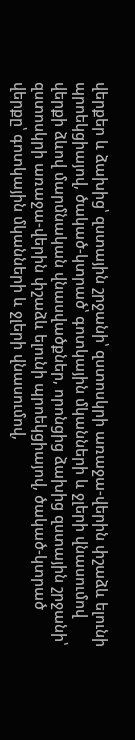վերքեր և ձախից՝ զստային շրջանի՝ զստոսկրի առաջա-վերին փշաձև ելունի պրոեկցիայով, ծակած-կտրած՝ գոտկային մկանների և ջլերի վնասումով վերքի ձևով մարմնական վնասվածքներ, որոնցից ձախից զստային շրջանի՝ զստոսկրի առաջա-վերին փշաձև ելունի պրոեկցիայով, ծակած-կտրած վերքը՝ գոտկային մկանների և ջլերի վնասումով,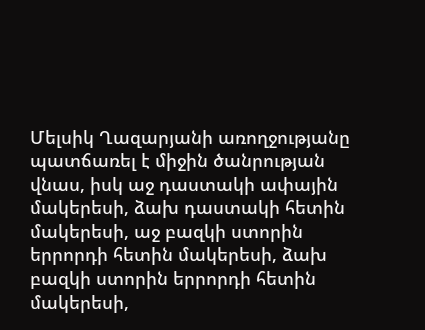Մելսիկ Ղազարյանի առողջությանը պատճառել է միջին ծանրության վնաս, իսկ աջ դաստակի ափային մակերեսի, ձախ դաստակի հետին մակերեսի, աջ բազկի ստորին երրորդի հետին մակերեսի, ձախ բազկի ստորին երրորդի հետին մակերեսի,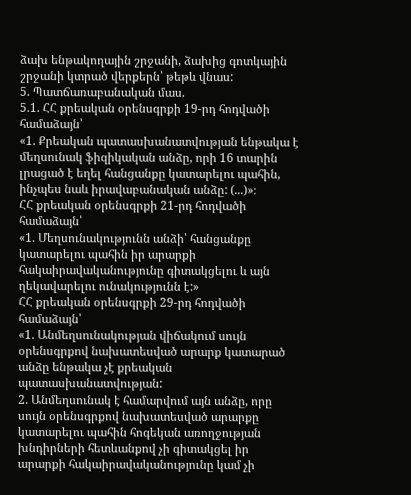ձախ ենթակողային շրջանի, ձախից գոտկային շրջանի կտրած վերքերն՝ թեթև վնաս:
5. Պատճառաբանական մաս.
5.1. ՀՀ քրեական օրենսգրքի 19-րդ հոդվածի համաձայն՝
«1. Քրեական պատասխանատվության ենթակա է մեղսունակ ֆիզիկական անձը, որի 16 տարին լրացած է եղել հանցանքը կատարելու պահին, ինչպես նաև իրավաբանական անձը: (...)»։
ՀՀ քրեական օրենսգրքի 21-րդ հոդվածի համաձայն՝
«1. Մեղսունակությունն անձի՝ հանցանքը կատարելու պահին իր արարքի հակաիրավականությունը գիտակցելու և այն ղեկավարելու ունակությունն է:»
ՀՀ քրեական օրենսգրքի 29-րդ հոդվածի համաձայն՝
«1. Անմեղսունակության վիճակում սույն օրենսգրքով նախատեսված արարք կատարած անձը ենթակա չէ քրեական պատասխանատվության:
2. Անմեղսունակ է համարվում այն անձը, որը սույն օրենսգրքով նախատեսված արարքը կատարելու պահին հոգեկան առողջության խնդիրների հետևանքով չի գիտակցել իր արարքի հակաիրավականությունը կամ չի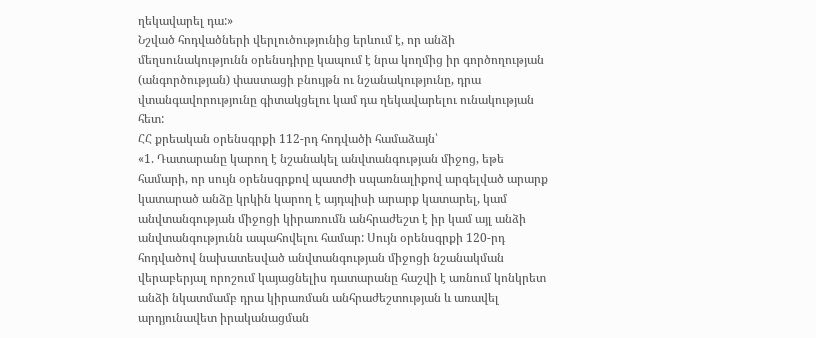ղեկավարել դա:»
Նշված հոդվածների վերլուծությունից երևում է, որ անձի մեղսունակությունն օրենսդիրը կապում է նրա կողմից իր գործողության (անգործության) փաստացի բնույթն ու նշանակությունը, դրա վտանգավորությունը գիտակցելու կամ դա ղեկավարելու ունակության հետ:
ՀՀ քրեական օրենսգրքի 112-րդ հոդվածի համաձայն՝
«1. Դատարանը կարող է նշանակել անվտանգության միջոց, եթե համարի, որ սույն օրենսգրքով պատժի սպառնալիքով արգելված արարք կատարած անձը կրկին կարող է այդպիսի արարք կատարել, կամ անվտանգության միջոցի կիրառումն անհրաժեշտ է իր կամ այլ անձի անվտանգությունն ապահովելու համար: Սույն օրենսգրքի 120-րդ հոդվածով նախատեսված անվտանգության միջոցի նշանակման վերաբերյալ որոշում կայացնելիս դատարանը հաշվի է առնում կոնկրետ անձի նկատմամբ դրա կիրառման անհրաժեշտության և առավել արդյունավետ իրականացման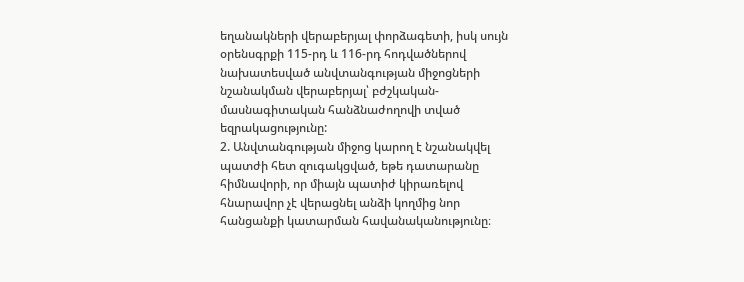եղանակների վերաբերյալ փորձագետի, իսկ սույն օրենսգրքի 115-րդ և 116-րդ հոդվածներով նախատեսված անվտանգության միջոցների նշանակման վերաբերյալ՝ բժշկական-մասնագիտական հանձնաժողովի տված եզրակացությունը:
2. Անվտանգության միջոց կարող է նշանակվել պատժի հետ զուգակցված, եթե դատարանը հիմնավորի, որ միայն պատիժ կիրառելով հնարավոր չէ վերացնել անձի կողմից նոր հանցանքի կատարման հավանականությունը։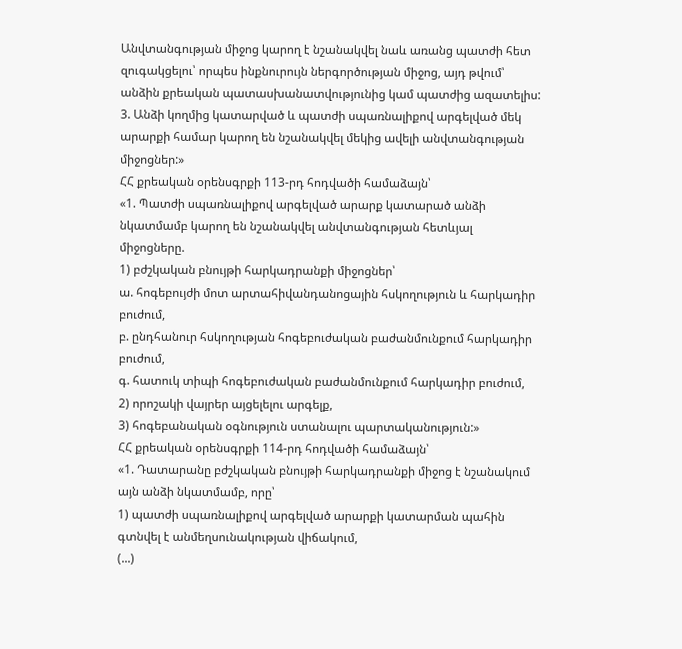Անվտանգության միջոց կարող է նշանակվել նաև առանց պատժի հետ զուգակցելու՝ որպես ինքնուրույն ներգործության միջոց, այդ թվում՝ անձին քրեական պատասխանատվությունից կամ պատժից ազատելիս:
3. Անձի կողմից կատարված և պատժի սպառնալիքով արգելված մեկ արարքի համար կարող են նշանակվել մեկից ավելի անվտանգության միջոցներ:»
ՀՀ քրեական օրենսգրքի 113-րդ հոդվածի համաձայն՝
«1. Պատժի սպառնալիքով արգելված արարք կատարած անձի նկատմամբ կարող են նշանակվել անվտանգության հետևյալ միջոցները.
1) բժշկական բնույթի հարկադրանքի միջոցներ՝
ա. հոգեբույժի մոտ արտահիվանդանոցային հսկողություն և հարկադիր բուժում,
բ. ընդհանուր հսկողության հոգեբուժական բաժանմունքում հարկադիր բուժում,
գ. հատուկ տիպի հոգեբուժական բաժանմունքում հարկադիր բուժում,
2) որոշակի վայրեր այցելելու արգելք,
3) հոգեբանական օգնություն ստանալու պարտականություն:»
ՀՀ քրեական օրենսգրքի 114-րդ հոդվածի համաձայն՝
«1. Դատարանը բժշկական բնույթի հարկադրանքի միջոց է նշանակում այն անձի նկատմամբ, որը՝
1) պատժի սպառնալիքով արգելված արարքի կատարման պահին գտնվել է անմեղսունակության վիճակում,
(...)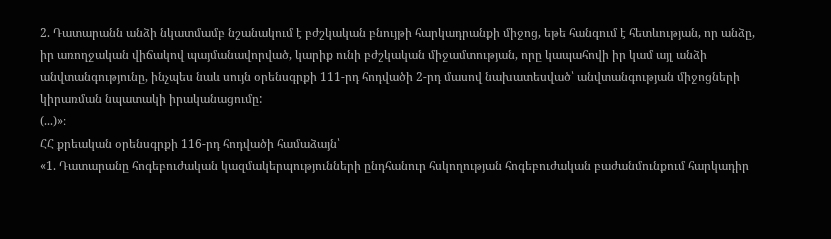2. Դատարանն անձի նկատմամբ նշանակում է բժշկական բնույթի հարկադրանքի միջոց, եթե հանգում է հետևության, որ անձը, իր առողջական վիճակով պայմանավորված, կարիք ունի բժշկական միջամտության, որը կապահովի իր կամ այլ անձի անվտանգությունը, ինչպես նաև սույն օրենսգրքի 111-րդ հոդվածի 2-րդ մասով նախատեսված՝ անվտանգության միջոցների կիրառման նպատակի իրականացումը:
(...)»։
ՀՀ քրեական օրենսգրքի 116-րդ հոդվածի համաձայն՝
«1. Դատարանը հոգեբուժական կազմակերպությունների ընդհանուր հսկողության հոգեբուժական բաժանմունքում հարկադիր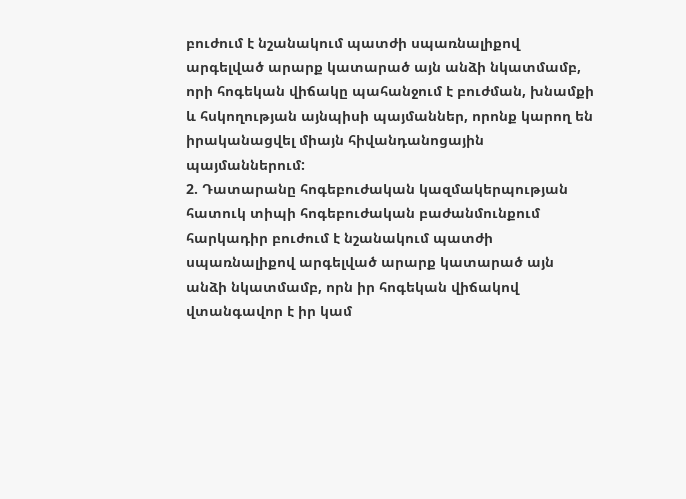բուժում է նշանակում պատժի սպառնալիքով արգելված արարք կատարած այն անձի նկատմամբ, որի հոգեկան վիճակը պահանջում է բուժման, խնամքի և հսկողության այնպիսի պայմաններ, որոնք կարող են իրականացվել միայն հիվանդանոցային պայմաններում:
2. Դատարանը հոգեբուժական կազմակերպության հատուկ տիպի հոգեբուժական բաժանմունքում հարկադիր բուժում է նշանակում պատժի սպառնալիքով արգելված արարք կատարած այն անձի նկատմամբ, որն իր հոգեկան վիճակով վտանգավոր է իր կամ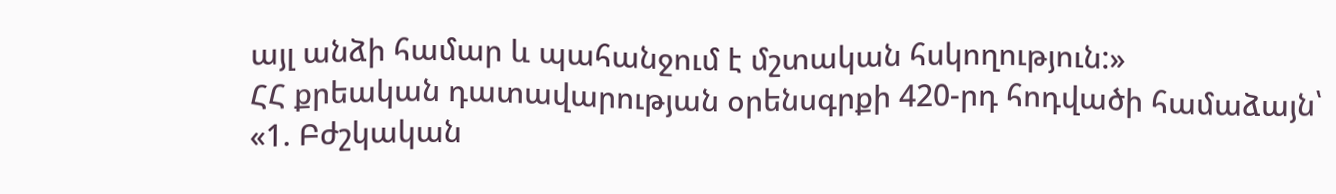այլ անձի համար և պահանջում է մշտական հսկողություն:»
ՀՀ քրեական դատավարության օրենսգրքի 420-րդ հոդվածի համաձայն՝
«1. Բժշկական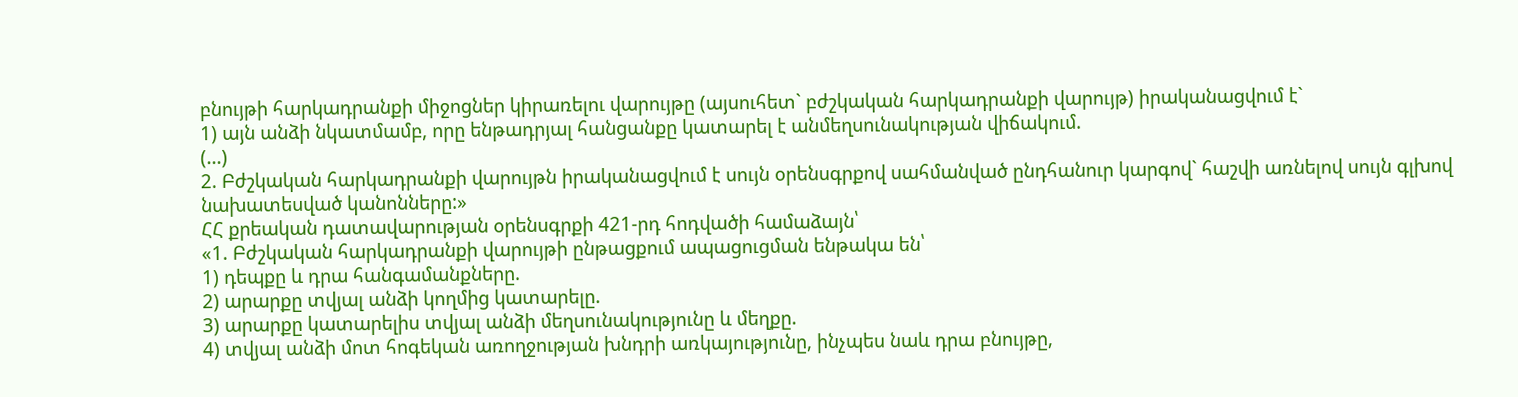բնույթի հարկադրանքի միջոցներ կիրառելու վարույթը (այսուհետ` բժշկական հարկադրանքի վարույթ) իրականացվում է`
1) այն անձի նկատմամբ, որը ենթադրյալ հանցանքը կատարել է անմեղսունակության վիճակում.
(...)
2. Բժշկական հարկադրանքի վարույթն իրականացվում է սույն օրենսգրքով սահմանված ընդհանուր կարգով` հաշվի առնելով սույն գլխով նախատեսված կանոնները:»
ՀՀ քրեական դատավարության օրենսգրքի 421-րդ հոդվածի համաձայն՝
«1. Բժշկական հարկադրանքի վարույթի ընթացքում ապացուցման ենթակա են՝
1) դեպքը և դրա հանգամանքները.
2) արարքը տվյալ անձի կողմից կատարելը.
3) արարքը կատարելիս տվյալ անձի մեղսունակությունը և մեղքը.
4) տվյալ անձի մոտ հոգեկան առողջության խնդրի առկայությունը, ինչպես նաև դրա բնույթը,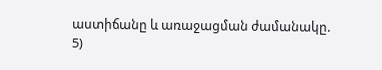աստիճանը և առաջացման ժամանակը.
5)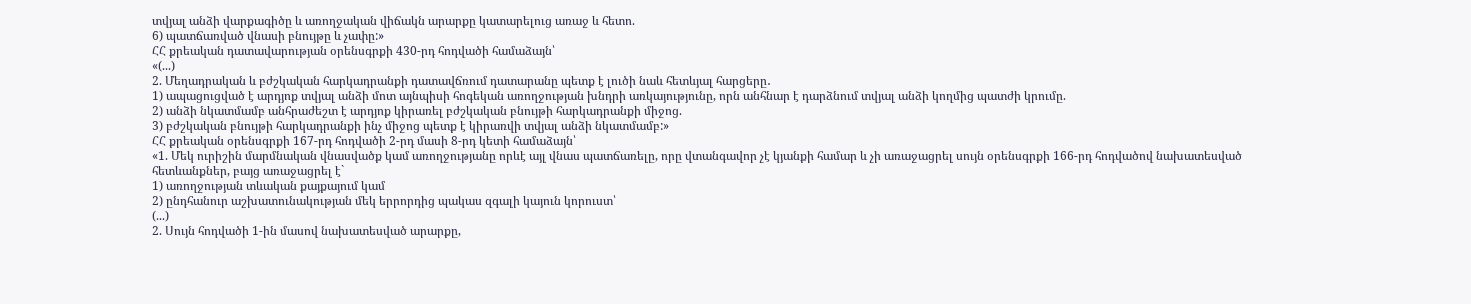տվյալ անձի վարքագիծը և առողջական վիճակն արարքը կատարելուց առաջ և հետո.
6) պատճառված վնասի բնույթը և չափը:»
ՀՀ քրեական դատավարության օրենսգրքի 430-րդ հոդվածի համաձայն՝
«(...)
2. Մեղադրական և բժշկական հարկադրանքի դատավճռում դատարանը պետք է լուծի նաև հետևյալ հարցերը․
1) ապացուցված է արդյոք տվյալ անձի մոտ այնպիսի հոգեկան առողջության խնդրի առկայությունը, որն անհնար է դարձնում տվյալ անձի կողմից պատժի կրումը.
2) անձի նկատմամբ անհրաժեշտ է արդյոք կիրառել բժշկական բնույթի հարկադրանքի միջոց.
3) բժշկական բնույթի հարկադրանքի ինչ միջոց պետք է կիրառվի տվյալ անձի նկատմամբ:»
ՀՀ քրեական օրենսգրքի 167-րդ հոդվածի 2-րդ մասի 8-րդ կետի համաձայն՝
«1. Մեկ ուրիշին մարմնական վնասվածք կամ առողջությանը որևէ այլ վնաս պատճառելը, որը վտանգավոր չէ կյանքի համար և չի առաջացրել սույն օրենսգրքի 166-րդ հոդվածով նախատեսված հետևանքներ, բայց առաջացրել է`
1) առողջության տևական քայքայում կամ
2) ընդհանուր աշխատունակության մեկ երրորդից պակաս զգալի կայուն կորուստ՝
(...)
2. Սույն հոդվածի 1-ին մասով նախատեսված արարքը,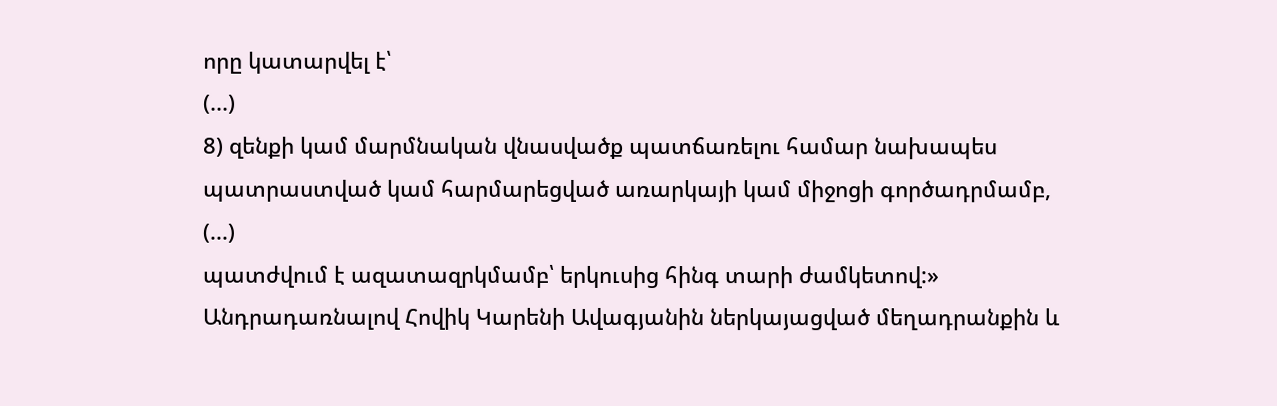որը կատարվել է՝
(...)
8) զենքի կամ մարմնական վնասվածք պատճառելու համար նախապես պատրաստված կամ հարմարեցված առարկայի կամ միջոցի գործադրմամբ,
(...)
պատժվում է ազատազրկմամբ՝ երկուսից հինգ տարի ժամկետով:»
Անդրադառնալով Հովիկ Կարենի Ավագյանին ներկայացված մեղադրանքին և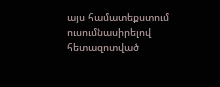այս համատեքստում ուսումնասիրելով հետազոտված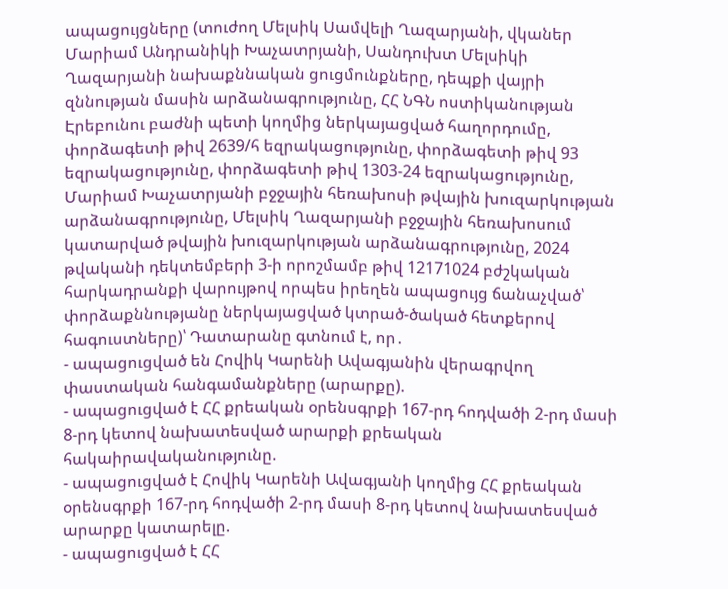ապացույցները (տուժող Մելսիկ Սամվելի Ղազարյանի, վկաներ Մարիամ Անդրանիկի Խաչատրյանի, Սանդուխտ Մելսիկի Ղազարյանի նախաքննական ցուցմունքները, դեպքի վայրի զննության մասին արձանագրությունը, ՀՀ ՆԳՆ ոստիկանության Էրեբունու բաժնի պետի կողմից ներկայացված հաղորդումը, փորձագետի թիվ 2639/հ եզրակացությունը, փորձագետի թիվ 93 եզրակացությունը, փորձագետի թիվ 1303-24 եզրակացությունը, Մարիամ Խաչատրյանի բջջային հեռախոսի թվային խուզարկության արձանագրությունը, Մելսիկ Ղազարյանի բջջային հեռախոսում կատարված թվային խուզարկության արձանագրությունը, 2024 թվականի դեկտեմբերի 3-ի որոշմամբ թիվ 12171024 բժշկական հարկադրանքի վարույթով որպես իրեղեն ապացույց ճանաչված՝ փորձաքննությանը ներկայացված կտրած-ծակած հետքերով հագուստները)՝ Դատարանը գտնում է, որ․
- ապացուցված են Հովիկ Կարենի Ավագյանին վերագրվող փաստական հանգամանքները (արարքը).
- ապացուցված է ՀՀ քրեական օրենսգրքի 167-րդ հոդվածի 2-րդ մասի 8-րդ կետով նախատեսված արարքի քրեական հակաիրավականությունը.
- ապացուցված է Հովիկ Կարենի Ավագյանի կողմից ՀՀ քրեական օրենսգրքի 167-րդ հոդվածի 2-րդ մասի 8-րդ կետով նախատեսված արարքը կատարելը.
- ապացուցված է ՀՀ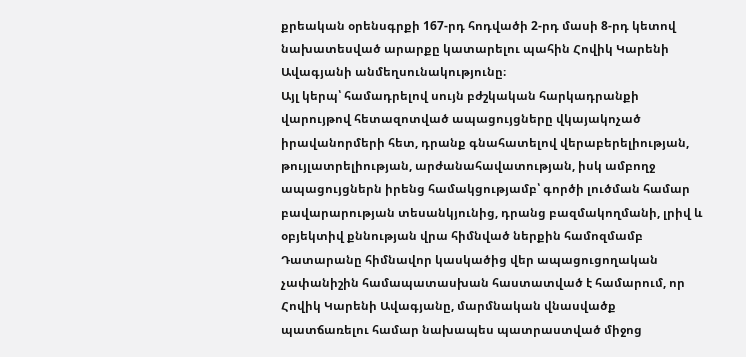քրեական օրենսգրքի 167-րդ հոդվածի 2-րդ մասի 8-րդ կետով նախատեսված արարքը կատարելու պահին Հովիկ Կարենի Ավագյանի անմեղսունակությունը։
Այլ կերպ՝ համադրելով սույն բժշկական հարկադրանքի վարույթով հետազոտված ապացույցները վկայակոչած իրավանորմերի հետ, դրանք գնահատելով վերաբերելիության, թույլատրելիության, արժանահավատության, իսկ ամբողջ ապացույցներն իրենց համակցությամբ՝ գործի լուծման համար բավարարության տեսանկյունից, դրանց բազմակողմանի, լրիվ և օբյեկտիվ քննության վրա հիմնված ներքին համոզմամբ Դատարանը հիմնավոր կասկածից վեր ապացուցողական չափանիշին համապատասխան հաստատված է համարում, որ Հովիկ Կարենի Ավագյանը, մարմնական վնասվածք պատճառելու համար նախապես պատրաստված միջոց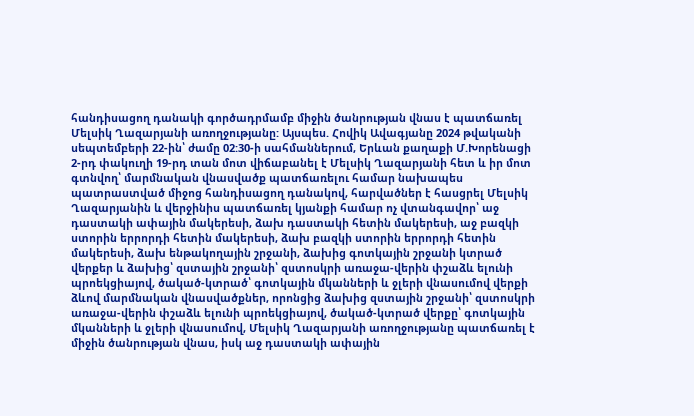հանդիսացող դանակի գործադրմամբ միջին ծանրության վնաս է պատճառել Մելսիկ Ղազարյանի առողջությանը: Այսպես. Հովիկ Ավագյանը 2024 թվականի սեպտեմբերի 22-ին՝ ժամը 02:30-ի սահմաններում, Երևան քաղաքի Մ.Խորենացի 2-րդ փակուղի 19-րդ տան մոտ վիճաբանել է Մելսիկ Ղազարյանի հետ և իր մոտ գտնվող՝ մարմնական վնասվածք պատճառելու համար նախապես պատրաստված միջոց հանդիսացող դանակով, հարվածներ է հասցրել Մելսիկ Ղազարյանին և վերջինիս պատճառել կյանքի համար ոչ վտանգավոր՝ աջ դաստակի ափային մակերեսի, ձախ դաստակի հետին մակերեսի, աջ բազկի ստորին երրորդի հետին մակերեսի, ձախ բազկի ստորին երրորդի հետին մակերեսի, ձախ ենթակողային շրջանի, ձախից գոտկային շրջանի կտրած վերքեր և ձախից՝ զստային շրջանի՝ զստոսկրի առաջա-վերին փշաձև ելունի պրոեկցիայով, ծակած-կտրած՝ գոտկային մկանների և ջլերի վնասումով վերքի ձևով մարմնական վնասվածքներ, որոնցից ձախից զստային շրջանի՝ զստոսկրի առաջա-վերին փշաձև ելունի պրոեկցիայով, ծակած-կտրած վերքը՝ գոտկային մկանների և ջլերի վնասումով, Մելսիկ Ղազարյանի առողջությանը պատճառել է միջին ծանրության վնաս, իսկ աջ դաստակի ափային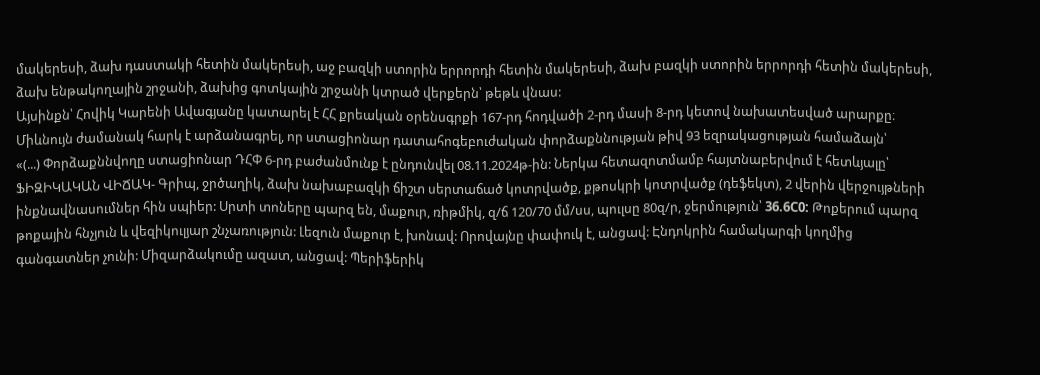մակերեսի, ձախ դաստակի հետին մակերեսի, աջ բազկի ստորին երրորդի հետին մակերեսի, ձախ բազկի ստորին երրորդի հետին մակերեսի, ձախ ենթակողային շրջանի, ձախից գոտկային շրջանի կտրած վերքերն՝ թեթև վնաս:
Այսինքն՝ Հովիկ Կարենի Ավագյանը կատարել է ՀՀ քրեական օրենսգրքի 167-րդ հոդվածի 2-րդ մասի 8-րդ կետով նախատեսված արարքը։
Միևնույն ժամանակ հարկ է արձանագրել, որ ստացիոնար դատահոգեբուժական փորձաքննության թիվ 93 եզրակացության համաձայն՝
«(...) Փորձաքննվողը ստացիոնար ԴՀՓ 6-րդ բաժանմունք է ընդունվել 08.11.2024թ-ին: Ներկա հետազոտմամբ հայտնաբերվում է հետևյալը՝ ՖԻԶԻԿԱԿԱՆ ՎԻՃԱԿ- Գրիպ, ջրծաղիկ, ձախ նախաբազկի ճիշտ սերտաճած կոտրվածք, քթոսկրի կոտրվածք (դեֆեկտ), 2 վերին վերջույթների ինքնավնասումներ հին սպիեր: Սրտի տոները պարզ են, մաքուր, ռիթմիկ, զ/ճ 120/70 մմ/սս, պուլսը 80զ/ր, ջերմություն՝ 36.6С0: Թոքերում պարզ թոքային հնչյուն և վեզիկուլյար շնչառություն: Լեզուն մաքուր է, խոնավ: Որովայնը փափուկ է, անցավ: Էնդոկրին համակարգի կողմից գանգատներ չունի: Միզարձակումը ազատ, անցավ: Պերիֆերիկ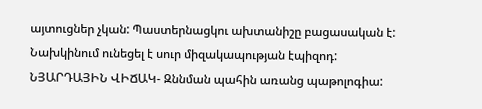այտուցներ չկան: Պաստերնացկու ախտանիշը բացասական է: Նախկինում ունեցել է սուր միզակապության էպիզոդ: ՆՅԱՐԴԱՅԻՆ ՎԻՃԱԿ- Զննման պահին առանց պաթոլոգիա: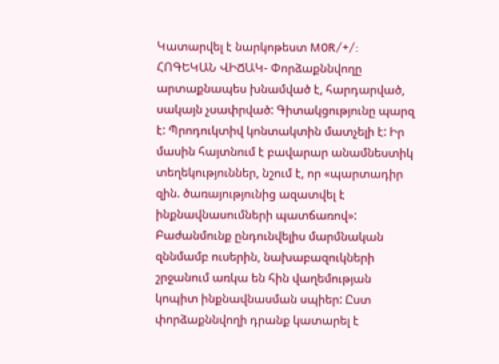Կատարվել է նարկոթեստ M0R/+/: ՀՈԳԵԿԱՆ ՎԻՃԱԿ- Փորձաքննվողը արտաքնապես խնամված է, հարդարված, սակայն չսափրված: Գիտակցությունը պարզ է: Պրոդուկտիվ կոնտակտին մատչելի է: Իր մասին հայտնում է բավարար անամնեստիկ տեղեկություններ, նշում է, որ «պարտադիր զին. ծառայությունից ազատվել է ինքնավնասումների պատճառով»: Բաժանմունք ընդունվելիս մարմնական զննմամբ ուսերին, նախաբազուկների շրջանում առկա են հին վաղեմության կոպիտ ինքնավնասման սպիեր: Ըստ փորձաքննվողի դրանք կատարել է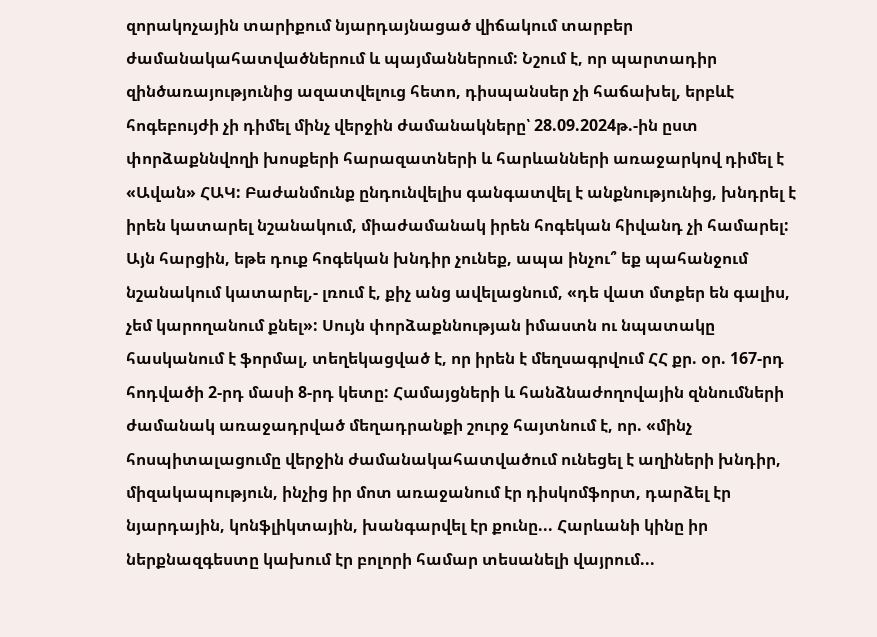զորակոչային տարիքում նյարդայնացած վիճակում տարբեր ժամանակահատվածներում և պայմաններում: Նշում է, որ պարտադիր զինծառայությունից ազատվելուց հետո, դիսպանսեր չի հաճախել, երբևէ հոգեբույժի չի դիմել մինչ վերջին ժամանակները՝ 28.09.2024թ.-ին ըստ փորձաքննվողի խոսքերի հարազատների և հարևանների առաջարկով դիմել է «Ավան» ՀԱԿ: Բաժանմունք ընդունվելիս գանգատվել է անքնությունից, խնդրել է իրեն կատարել նշանակում, միաժամանակ իրեն հոգեկան հիվանդ չի համարել: Այն հարցին, եթե դուք հոգեկան խնդիր չունեք, ապա ինչու՞ եք պահանջում նշանակում կատարել,- լռում է, քիչ անց ավելացնում, «դե վատ մտքեր են գալիս, չեմ կարողանում քնել»: Սույն փորձաքննության իմաստն ու նպատակը հասկանում է ֆորմալ, տեղեկացված է, որ իրեն է մեղսագրվում ՀՀ քր. օր. 167-րդ հոդվածի 2-րդ մասի 8-րդ կետը: Համայցների և հանձնաժողովային զննումների ժամանակ առաջադրված մեղադրանքի շուրջ հայտնում է, որ. «մինչ հոսպիտալացումը վերջին ժամանակահատվածում ունեցել է աղիների խնդիր, միզակապություն, ինչից իր մոտ առաջանում էր դիսկոմֆորտ, դարձել էր նյարդային, կոնֆլիկտային, խանգարվել էր քունը... Հարևանի կինը իր ներքնազգեստը կախում էր բոլորի համար տեսանելի վայրում...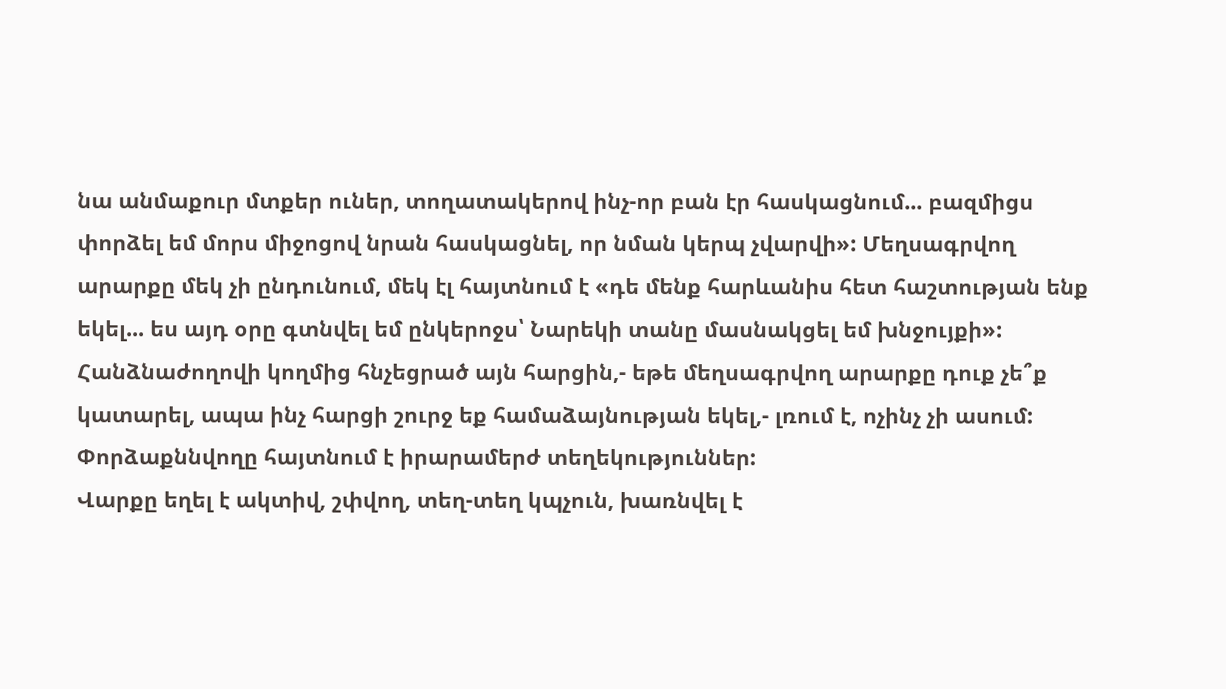նա անմաքուր մտքեր ուներ, տողատակերով ինչ-որ բան էր հասկացնում... բազմիցս փորձել եմ մորս միջոցով նրան հասկացնել, որ նման կերպ չվարվի»: Մեղսագրվող արարքը մեկ չի ընդունում, մեկ էլ հայտնում է «դե մենք հարևանիս հետ հաշտության ենք եկել... ես այդ օրը գտնվել եմ ընկերոջս՝ Նարեկի տանը մասնակցել եմ խնջույքի»: Հանձնաժողովի կողմից հնչեցրած այն հարցին,- եթե մեղսագրվող արարքը դուք չե՞ք կատարել, ապա ինչ հարցի շուրջ եք համաձայնության եկել,- լռում է, ոչինչ չի ասում: Փորձաքննվողը հայտնում է իրարամերժ տեղեկություններ:
Վարքը եղել է ակտիվ, շփվող, տեղ-տեղ կպչուն, խառնվել է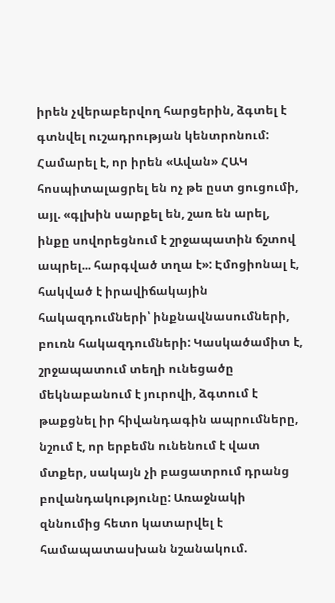իրեն չվերաբերվող հարցերին, ձգտել է գտնվել ուշադրության կենտրոնում: Համարել է, որ իրեն «Ավան» ՀԱԿ հոսպիտալացրել են ոչ թե ըստ ցուցումի, այլ. «գլխին սարքել են, շառ են արել, ինքը սովորեցնում է շրջապատին ճշտով ապրել... հարգված տղա է»: Էմոցիոնալ է, հակված է իրավիճակային հակազդումների՝ ինքնավնասումների, բուռն հակազդումների: Կասկածամիտ է, շրջապատում տեղի ունեցածը մեկնաբանում է յուրովի, ձգտում է թաքցնել իր հիվանդագին ապրումները, նշում է, որ երբեմն ունենում է վատ մտքեր, սակայն չի բացատրում դրանց բովանդակությունը: Առաջնակի զննումից հետո կատարվել է համապատասխան նշանակում.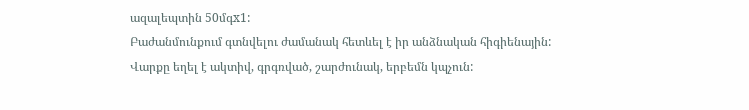ազալեպտին 50մգx1:
Բաժանմունքում գտնվելու ժամանակ հետևել է իր անձնական հիգիենային: Վարքը եղել է ակտիվ, գրգռված, շարժունակ, երբեմն կպչուն: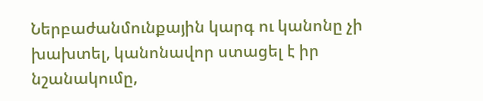Ներբաժանմունքային կարգ ու կանոնը չի խախտել, կանոնավոր ստացել է իր նշանակումը,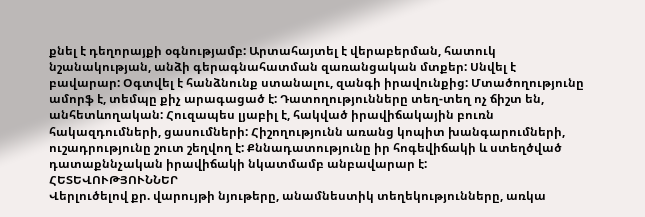քնել է դեղորայքի օգնությամբ: Արտահայտել է վերաբերման, հատուկ նշանակության, անձի գերագնահատման զառանցական մտքեր: Սնվել է բավարար: Օգտվել է հանձնունք ստանալու, զանգի իրավունքից: Մտածողությունը ամորֆ է, տեմպը քիչ արագացած է: Դատողությունները տեղ-տեղ ոչ ճիշտ են, անհետևողական: Հուզապես լյաբիլ է, հակված իրավիճակային բուռն հակազդումների, ցասումների: Հիշողությունն առանց կոպիտ խանգարումների, ուշադրությունը շուտ շեղվող է: Քննադատությունը իր հոգեվիճակի և ստեղծված դատաքննչական իրավիճակի նկատմամբ անբավարար է:
ՀԵՏԵՎՈՒԹՅՈՒՆՆԵՐ
Վերլուծելով քր. վարույթի նյութերը, անամնեստիկ տեղեկությունները, առկա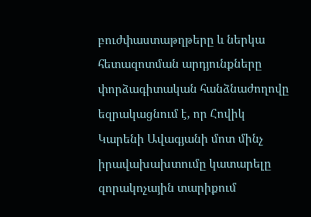բուժփաստաթղթերը և ներկա հետազոտման արդյունքները փորձագիտական հանձնաժողովը եզրակացնում է, որ Հովիկ Կարենի Ավագյանի մոտ մինչ իրավախախտումը կատարելը զորակոչային տարիքում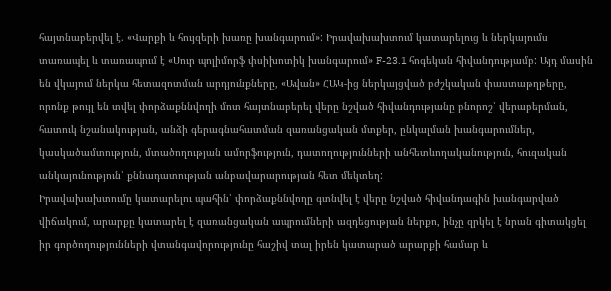հայտնաբերվել է. «Վարքի և հույզերի խառը խանգարում»: Իրավախախտում կատարելուց և ներկայումս տառապել և տառապում է «Սուր պոլիմորֆ փսիխոտիկ խանգարում» F-23.1 հոգեկան հիվանդությամբ: Այդ մասին են վկայում ներկա հետազոտման արդյունքները, «Ավան» ՀԱԿ-ից ներկայցված բժշկական փաստաթղթերը, որոնք թույլ են տվել փորձաքննվողի մոտ հայտնաբերել վերը նշված հիվանդությանը բնորոշ՝ վերաբերման, հատուկ նշանակության, անձի գերագնահատման զառանցական մտքեր, ընկալման խանգարումներ, կասկածամտություն, մտածողության ամորֆություն, դատողությունների անհետևողականություն, հուզական անկայունություն՝ քննադատության անբավարարության հետ մեկտեղ:
Իրավախախտումը կատարելու պահին՝ փորձաքննվողը գտնվել է վերը նշված հիվանդագին խանգարված վիճակում, արարքը կատարել է զառանցական ապրումների ազդեցության ներքո, ինչը զրկել է նրան գիտակցել իր գործողությունների վտանգավորությունը հաշիվ տալ իրեն կատարած արարքի համար և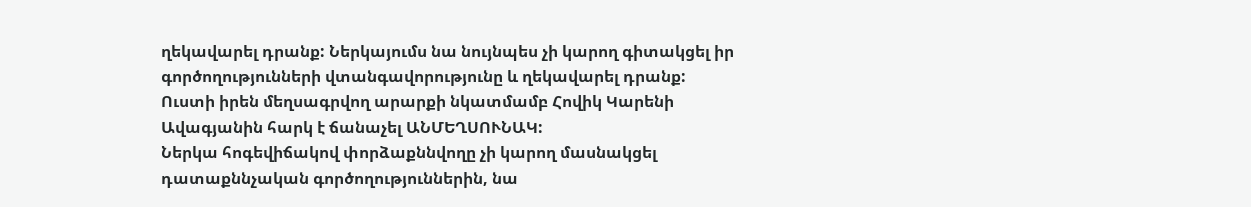ղեկավարել դրանք: Ներկայումս նա նույնպես չի կարող գիտակցել իր գործողությունների վտանգավորությունը և ղեկավարել դրանք:
Ուստի իրեն մեղսագրվող արարքի նկատմամբ Հովիկ Կարենի Ավագյանին հարկ է ճանաչել ԱՆՄԵՂՍՈՒՆԱԿ:
Ներկա հոգեվիճակով փորձաքննվողը չի կարող մասնակցել դատաքննչական գործողություններին, նա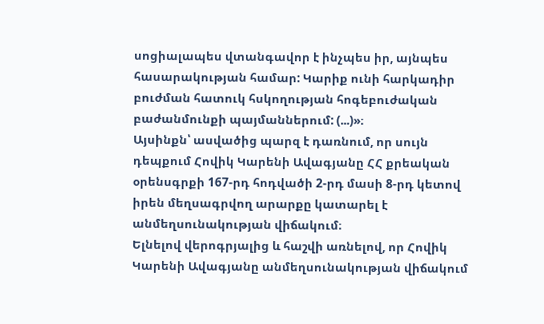սոցիալապես վտանգավոր է ինչպես իր, այնպես հասարակության համար: Կարիք ունի հարկադիր բուժման հատուկ հսկողության հոգեբուժական բաժանմունքի պայմաններում: (...)»։
Այսինքն՝ ասվածից պարզ է դառնում, որ սույն դեպքում Հովիկ Կարենի Ավագյանը ՀՀ քրեական օրենսգրքի 167-րդ հոդվածի 2-րդ մասի 8-րդ կետով իրեն մեղսագրվող արարքը կատարել է անմեղսունակության վիճակում։
Ելնելով վերոգրյալից և հաշվի առնելով, որ Հովիկ Կարենի Ավագյանը անմեղսունակության վիճակում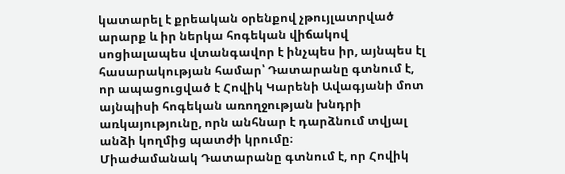կատարել է քրեական օրենքով չթույլատրված արարք և իր ներկա հոգեկան վիճակով սոցիալապես վտանգավոր է ինչպես իր, այնպես էլ հասարակության համար՝ Դատարանը գտնում է, որ ապացուցված է Հովիկ Կարենի Ավագյանի մոտ այնպիսի հոգեկան առողջության խնդրի առկայությունը, որն անհնար է դարձնում տվյալ անձի կողմից պատժի կրումը։
Միաժամանակ Դատարանը գտնում է, որ Հովիկ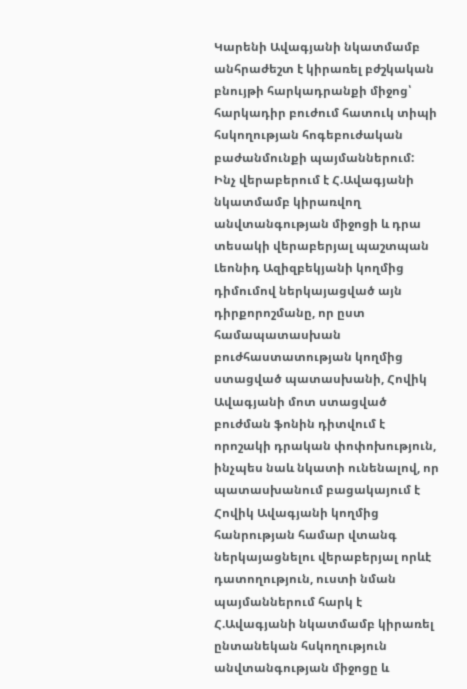Կարենի Ավագյանի նկատմամբ անհրաժեշտ է կիրառել բժշկական բնույթի հարկադրանքի միջոց՝ հարկադիր բուժում հատուկ տիպի հսկողության հոգեբուժական բաժանմունքի պայմաններում:
Ինչ վերաբերում է Հ.Ավագյանի նկատմամբ կիրառվող անվտանգության միջոցի և դրա տեսակի վերաբերյալ պաշտպան Լեոնիդ Ազիզբեկյանի կողմից դիմումով ներկայացված այն դիրքորոշմանը, որ ըստ համապատասխան բուժհաստատության կողմից ստացված պատասխանի, Հովիկ Ավագյանի մոտ ստացված բուժման ֆոնին դիտվում է որոշակի դրական փոփոխություն, ինչպես նաև նկատի ունենալով, որ պատասխանում բացակայում է Հովիկ Ավագյանի կողմից հանրության համար վտանգ ներկայացնելու վերաբերյալ որևէ դատողություն, ուստի նման պայմաններում հարկ է Հ.Ավագյանի նկատմամբ կիրառել ընտանեկան հսկողություն անվտանգության միջոցը և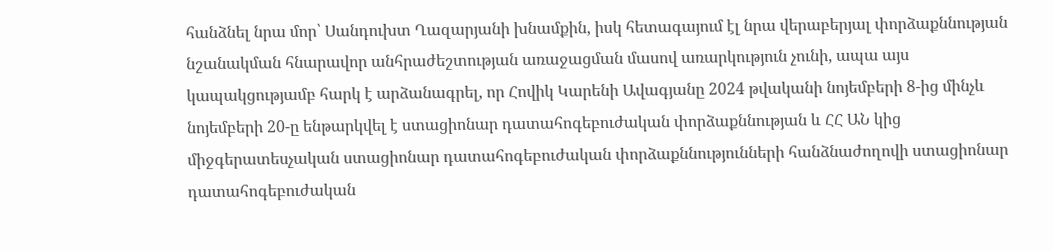հանձնել նրա մոր՝ Սանդուխտ Ղազարյանի խնամքին, իսկ հետագայում էլ նրա վերաբերյալ փորձաքննության նշանակման հնարավոր անհրաժեշտության առաջացման մասով առարկություն չունի, ապա այս կապակցությամբ հարկ է արձանագրել, որ Հովիկ Կարենի Ավագյանը 2024 թվականի նոյեմբերի 8-ից մինչև նոյեմբերի 20-ը ենթարկվել է ստացիոնար դատահոգեբուժական փորձաքննության և ՀՀ ԱՆ կից միջգերատեսչական ստացիոնար դատահոգեբուժական փորձաքննությունների հանձնաժողովի ստացիոնար դատահոգեբուժական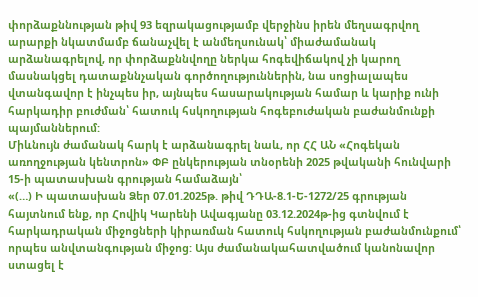փորձաքննության թիվ 93 եզրակացությամբ վերջինս իրեն մեղսագրվող արարքի նկատմամբ ճանաչվել է անմեղսունակ՝ միաժամանակ արձանագրելով, որ փորձաքննվողը ներկա հոգեվիճակով չի կարող մասնակցել դատաքննչական գործողություններին, նա սոցիալապես վտանգավոր է ինչպես իր, այնպես հասարակության համար և կարիք ունի հարկադիր բուժման՝ հատուկ հսկողության հոգեբուժական բաժանմունքի պայմաններում:
Միևնույն ժամանակ հարկ է արձանագրել նաև, որ ՀՀ ԱՆ «Հոգեկան առողջության կենտրոն» ՓԲ ընկերության տնօրենի 2025 թվականի հունվարի 15-ի պատասխան գրության համաձայն՝
«(…) Ի պատասխան Ձեր 07.01.2025թ. թիվ ԴԴԱ-8.1-Ե-1272/25 գրության հայտնում ենք, որ Հովիկ Կարենի Ավագյանը 03.12.2024թ-ից գտնվում է հարկադրական միջոցների կիրառման հատուկ հսկողության բաժանմունքում՝ որպես անվտանգության միջոց: Այս ժամանակահատվածում կանոնավոր ստացել է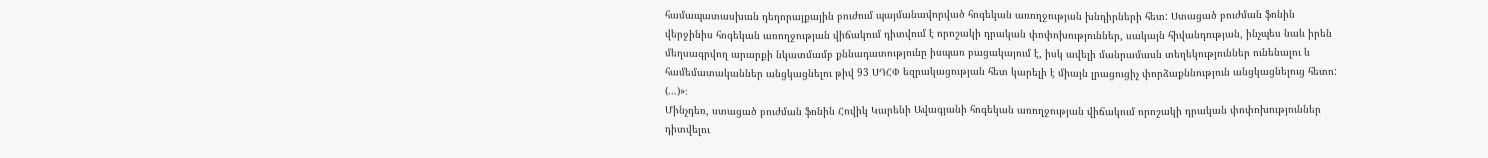համապատասխան դեղորայքային բուժում պայմանավորված հոգեկան առողջության խնդիրների հետ: Ստացած բուժման ֆոնին վերջինիս հոգեկան առողջության վիճակում դիտվում է որոշակի դրական փոփոխություններ, սակայն հիվանդության, ինչպես նաև իրեն մեղսագրվող արարքի նկատմամբ քննադատությունը իսպառ բացակայում է, իսկ ավելի մանրամասն տեղեկություններ ունենալու և համեմատականներ անցկացնելու թիվ 93 ՍԴՀՓ եզրակացության հետ կարելի է միայն լրացուցիչ փորձաքննություն անցկացնելուց հետո: (...)»։
Մինչդեռ, ստացած բուժման ֆոնին Հովիկ Կարենի Ավագյանի հոգեկան առողջության վիճակում որոշակի դրական փոփոխություններ դիտվելու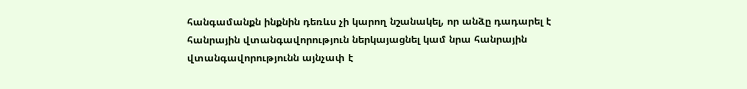հանգամանքն ինքնին դեռևս չի կարող նշանակել, որ անձը դադարել է հանրային վտանգավորություն ներկայացնել կամ նրա հանրային վտանգավորությունն այնչափ է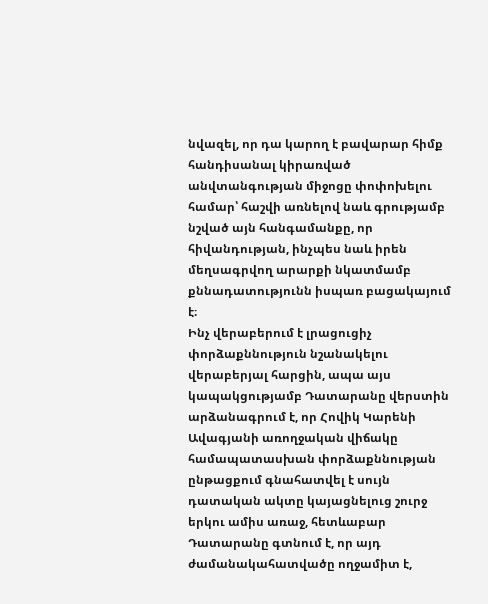նվազել, որ դա կարող է բավարար հիմք հանդիսանալ կիրառված անվտանգության միջոցը փոփոխելու համար՝ հաշվի առնելով նաև գրությամբ նշված այն հանգամանքը, որ հիվանդության, ինչպես նաև իրեն մեղսագրվող արարքի նկատմամբ քննադատությունն իսպառ բացակայում է։
Ինչ վերաբերում է լրացուցիչ փորձաքննություն նշանակելու վերաբերյալ հարցին, ապա այս կապակցությամբ Դատարանը վերստին արձանագրում է, որ Հովիկ Կարենի Ավագյանի առողջական վիճակը համապատասխան փորձաքննության ընթացքում գնահատվել է սույն դատական ակտը կայացնելուց շուրջ երկու ամիս առաջ, հետևաբար Դատարանը գտնում է, որ այդ ժամանակահատվածը ողջամիտ է,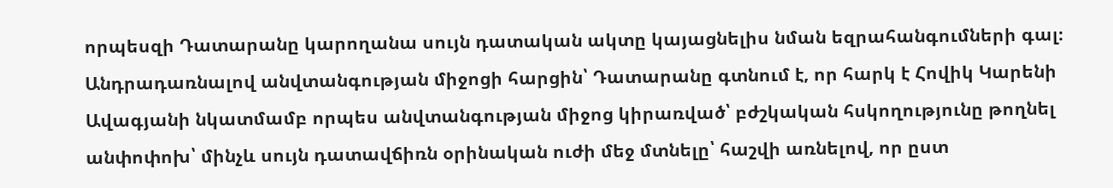որպեսզի Դատարանը կարողանա սույն դատական ակտը կայացնելիս նման եզրահանգումների գալ։
Անդրադառնալով անվտանգության միջոցի հարցին՝ Դատարանը գտնում է, որ հարկ է Հովիկ Կարենի Ավագյանի նկատմամբ որպես անվտանգության միջոց կիրառված՝ բժշկական հսկողությունը թողնել անփոփոխ՝ մինչև սույն դատավճիռն օրինական ուժի մեջ մտնելը՝ հաշվի առնելով, որ ըստ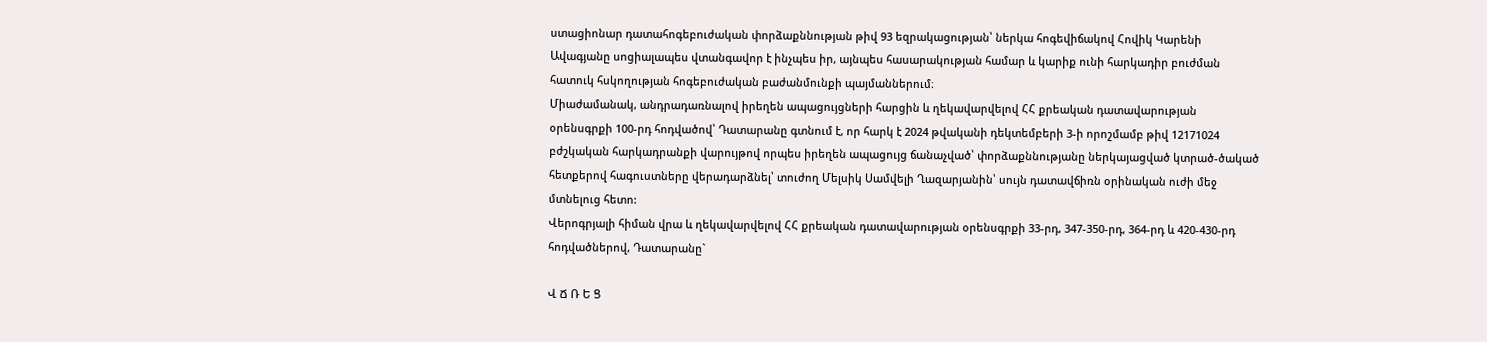ստացիոնար դատահոգեբուժական փորձաքննության թիվ 93 եզրակացության՝ ներկա հոգեվիճակով Հովիկ Կարենի Ավագյանը սոցիալապես վտանգավոր է ինչպես իր, այնպես հասարակության համար և կարիք ունի հարկադիր բուժման հատուկ հսկողության հոգեբուժական բաժանմունքի պայմաններում։
Միաժամանակ, անդրադառնալով իրեղեն ապացույցների հարցին և ղեկավարվելով ՀՀ քրեական դատավարության օրենսգրքի 100-րդ հոդվածով՝ Դատարանը գտնում է, որ հարկ է 2024 թվականի դեկտեմբերի 3-ի որոշմամբ թիվ 12171024 բժշկական հարկադրանքի վարույթով որպես իրեղեն ապացույց ճանաչված՝ փորձաքննությանը ներկայացված կտրած-ծակած հետքերով հագուստները վերադարձնել՝ տուժող Մելսիկ Սամվելի Ղազարյանին՝ սույն դատավճիռն օրինական ուժի մեջ մտնելուց հետո:
Վերոգրյալի հիման վրա և ղեկավարվելով ՀՀ քրեական դատավարության օրենսգրքի 33-րդ, 347-350-րդ, 364-րդ և 420-430-րդ հոդվածներով, Դատարանը`

Վ Ճ Ռ Ե Ց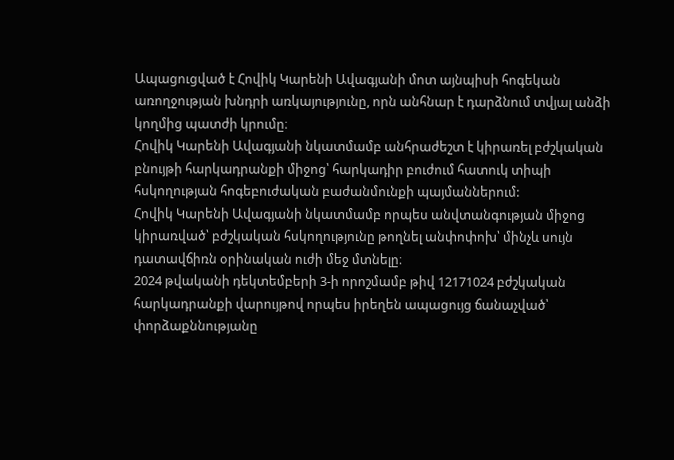Ապացուցված է Հովիկ Կարենի Ավագյանի մոտ այնպիսի հոգեկան առողջության խնդրի առկայությունը, որն անհնար է դարձնում տվյալ անձի կողմից պատժի կրումը։
Հովիկ Կարենի Ավագյանի նկատմամբ անհրաժեշտ է կիրառել բժշկական բնույթի հարկադրանքի միջոց՝ հարկադիր բուժում հատուկ տիպի հսկողության հոգեբուժական բաժանմունքի պայմաններում:
Հովիկ Կարենի Ավագյանի նկատմամբ որպես անվտանգության միջոց կիրառված՝ բժշկական հսկողությունը թողնել անփոփոխ՝ մինչև սույն դատավճիռն օրինական ուժի մեջ մտնելը։
2024 թվականի դեկտեմբերի 3-ի որոշմամբ թիվ 12171024 բժշկական հարկադրանքի վարույթով որպես իրեղեն ապացույց ճանաչված՝ փորձաքննությանը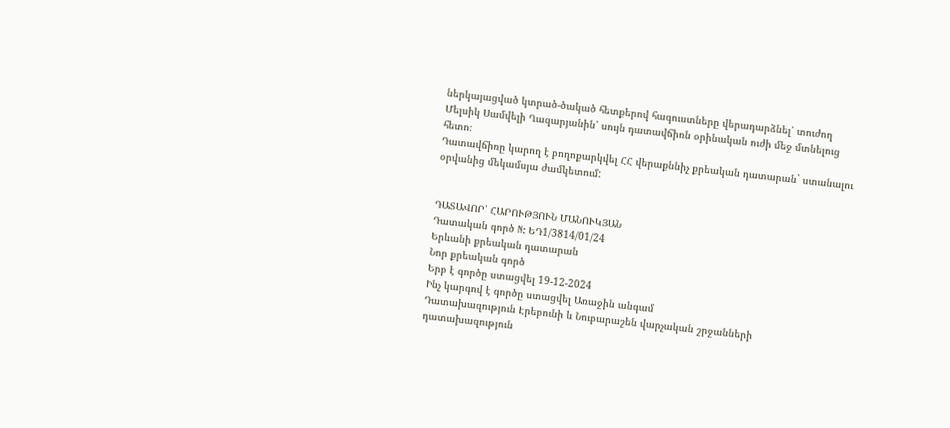ներկայացված կտրած-ծակած հետքերով հագուստները վերադարձնել՝ տուժող Մելսիկ Սամվելի Ղազարյանին՝ սույն դատավճիռն օրինական ուժի մեջ մտնելուց հետո։
Դատավճիռը կարող է բողոքարկվել ՀՀ վերաքննիչ քրեական դատարան` ստանալու օրվանից մեկամսյա ժամկետում:


ԴԱՏԱՎՈՐ՝ ՀԱՐՈՒԹՅՈՒՆ ՄԱՆՈՒԿՅԱՆ
Դատական գործ N: ԵԴ1/3814/01/24
Երևանի քրեական դատարան
Նոր քրեական գործ
Երբ է գործը ստացվել 19-12-2024
Ինչ կարգով է գործը ստացվել Առաջին անգամ
Դատախազություն Էրեբունի և Նուբարաշեն վարչական շրջանների դատախազություն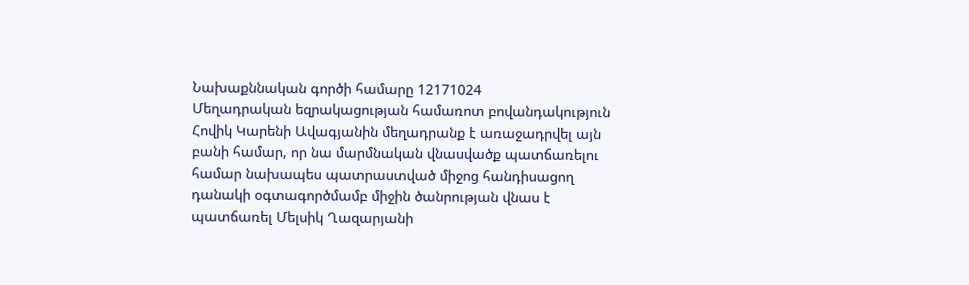Նախաքննական գործի համարը 12171024
Մեղադրական եզրակացության համառոտ բովանդակություն Հովիկ Կարենի Ավագյանին մեղադրանք է առաջադրվել այն բանի համար, որ նա մարմնական վնասվածք պատճառելու համար նախապես պատրաստված միջոց հանդիսացող դանակի օգտագործմամբ միջին ծանրության վնաս է պատճառել Մելսիկ Ղազարյանի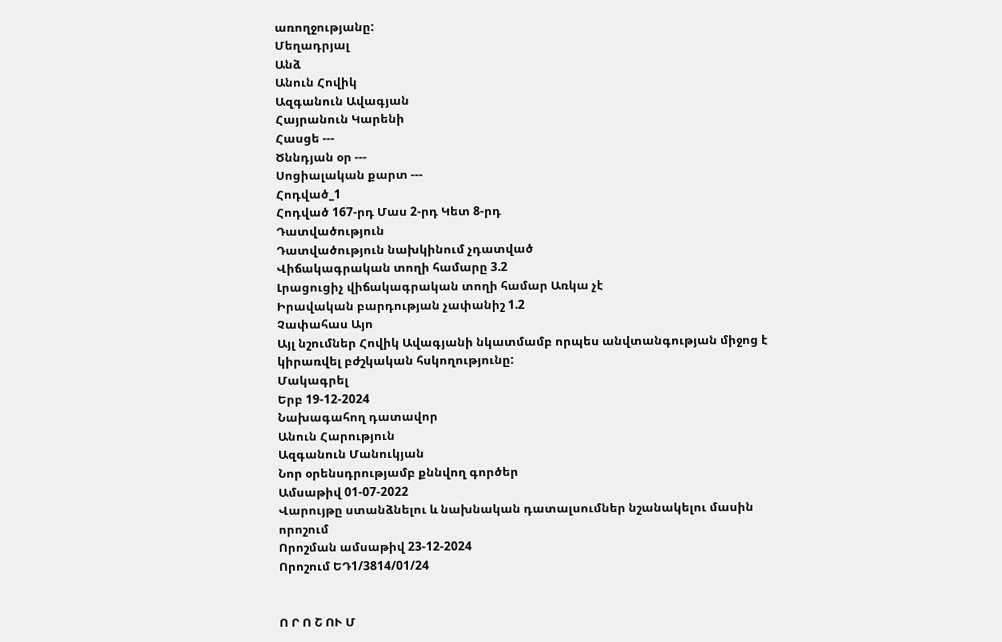առողջությանը:
Մեղադրյալ
Անձ
Անուն Հովիկ
Ազգանուն Ավագյան
Հայրանուն Կարենի
Հասցե ---
Ծննդյան օր ---
Սոցիալական քարտ ---
Հոդված_1
Հոդված 167-րդ Մաս 2-րդ Կետ 8-րդ
Դատվածություն
Դատվածություն նախկինում չդատված
Վիճակագրական տողի համարը 3.2
Լրացուցիչ վիճակագրական տողի համար Առկա չէ
Իրավական բարդության չափանիշ 1.2
Չափահաս Այո
Այլ նշումներ Հովիկ Ավագյանի նկատմամբ որպես անվտանգության միջոց է կիրառվել բժշկական հսկողությունը:
Մակագրել
Երբ 19-12-2024
Նախագահող դատավոր
Անուն Հարություն
Ազգանուն Մանուկյան
Նոր օրենսդրությամբ քննվող գործեր
Ամսաթիվ 01-07-2022
Վարույթը ստանձնելու և նախնական դատալսումներ նշանակելու մասին որոշում
Որոշման ամսաթիվ 23-12-2024
Որոշում ԵԴ1/3814/01/24


Ո Ր Ո Շ ՈՒ Մ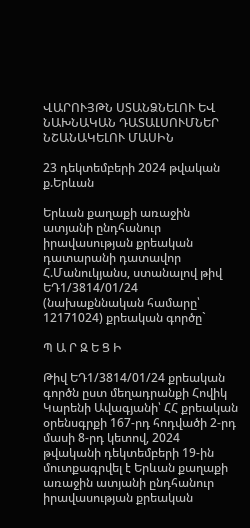ՎԱՐՈՒՅԹՆ ՍՏԱՆՁՆԵԼՈՒ ԵՎ ՆԱԽՆԱԿԱՆ ԴԱՏԱԼՍՈՒՄՆԵՐ ՆՇԱՆԱԿԵԼՈՒ ՄԱՍԻՆ

23 դեկտեմբերի 2024 թվական ք.Երևան

Երևան քաղաքի առաջին ատյանի ընդհանուր իրավասության քրեական դատարանի դատավոր Հ.Մանուկյանս, ստանալով թիվ ԵԴ1/3814/01/24 (նախաքննական համարը՝ 12171024) քրեական գործը`

Պ Ա Ր Զ Ե Ց Ի

Թիվ ԵԴ1/3814/01/24 քրեական գործն ըստ մեղադրանքի Հովիկ Կարենի Ավագյանի՝ ՀՀ քրեական օրենսգրքի 167-րդ հոդվածի 2-րդ մասի 8-րդ կետով, 2024 թվականի դեկտեմբերի 19-ին մուտքագրվել է Երևան քաղաքի առաջին ատյանի ընդհանուր իրավասության քրեական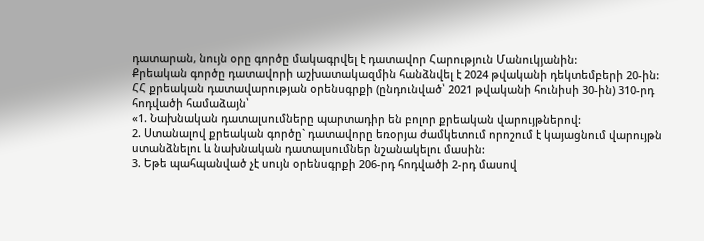դատարան, նույն օրը գործը մակագրվել է դատավոր Հարություն Մանուկյանին:
Քրեական գործը դատավորի աշխատակազմին հանձնվել է 2024 թվականի դեկտեմբերի 20-ին:
ՀՀ քրեական դատավարության օրենսգրքի (ընդունված՝ 2021 թվականի հունիսի 30-ին) 310-րդ հոդվածի համաձայն՝
«1. Նախնական դատալսումները պարտադիր են բոլոր քրեական վարույթներով:
2. Ստանալով քրեական գործը` դատավորը եռօրյա ժամկետում որոշում է կայացնում վարույթն ստանձնելու և նախնական դատալսումներ նշանակելու մասին:
3. Եթե պահպանված չէ սույն օրենսգրքի 206-րդ հոդվածի 2-րդ մասով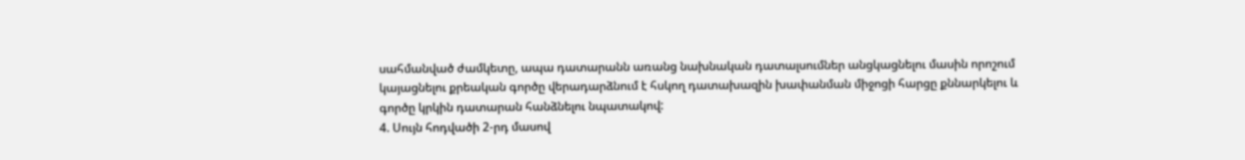սահմանված ժամկետը, ապա դատարանն առանց նախնական դատալսումներ անցկացնելու մասին որոշում կայացնելու քրեական գործը վերադարձնում է հսկող դատախազին խափանման միջոցի հարցը քննարկելու և գործը կրկին դատարան հանձնելու նպատակով:
4. Սույն հոդվածի 2-րդ մասով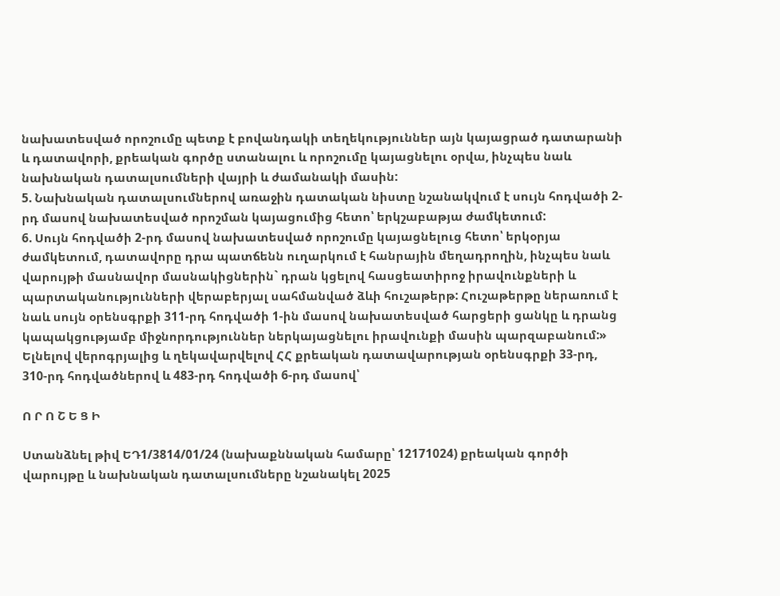նախատեսված որոշումը պետք է բովանդակի տեղեկություններ այն կայացրած դատարանի և դատավորի, քրեական գործը ստանալու և որոշումը կայացնելու օրվա, ինչպես նաև նախնական դատալսումների վայրի և ժամանակի մասին:
5. Նախնական դատալսումներով առաջին դատական նիստը նշանակվում է սույն հոդվածի 2-րդ մասով նախատեսված որոշման կայացումից հետո՝ երկշաբաթյա ժամկետում:
6. Սույն հոդվածի 2-րդ մասով նախատեսված որոշումը կայացնելուց հետո՝ երկօրյա ժամկետում, դատավորը դրա պատճենն ուղարկում է հանրային մեղադրողին, ինչպես նաև վարույթի մասնավոր մասնակիցներին` դրան կցելով հասցեատիրոջ իրավունքների և պարտականությունների վերաբերյալ սահմանված ձևի հուշաթերթ: Հուշաթերթը ներառում է նաև սույն օրենսգրքի 311-րդ հոդվածի 1-ին մասով նախատեսված հարցերի ցանկը և դրանց կապակցությամբ միջնորդություններ ներկայացնելու իրավունքի մասին պարզաբանում:»
Ելնելով վերոգրյալից և ղեկավարվելով ՀՀ քրեական դատավարության օրենսգրքի 33-րդ, 310-րդ հոդվածներով և 483-րդ հոդվածի 6-րդ մասով՝

Ո Ր Ո Շ Ե Ց Ի

Ստանձնել թիվ ԵԴ1/3814/01/24 (նախաքննական համարը՝ 12171024) քրեական գործի վարույթը և նախնական դատալսումները նշանակել 2025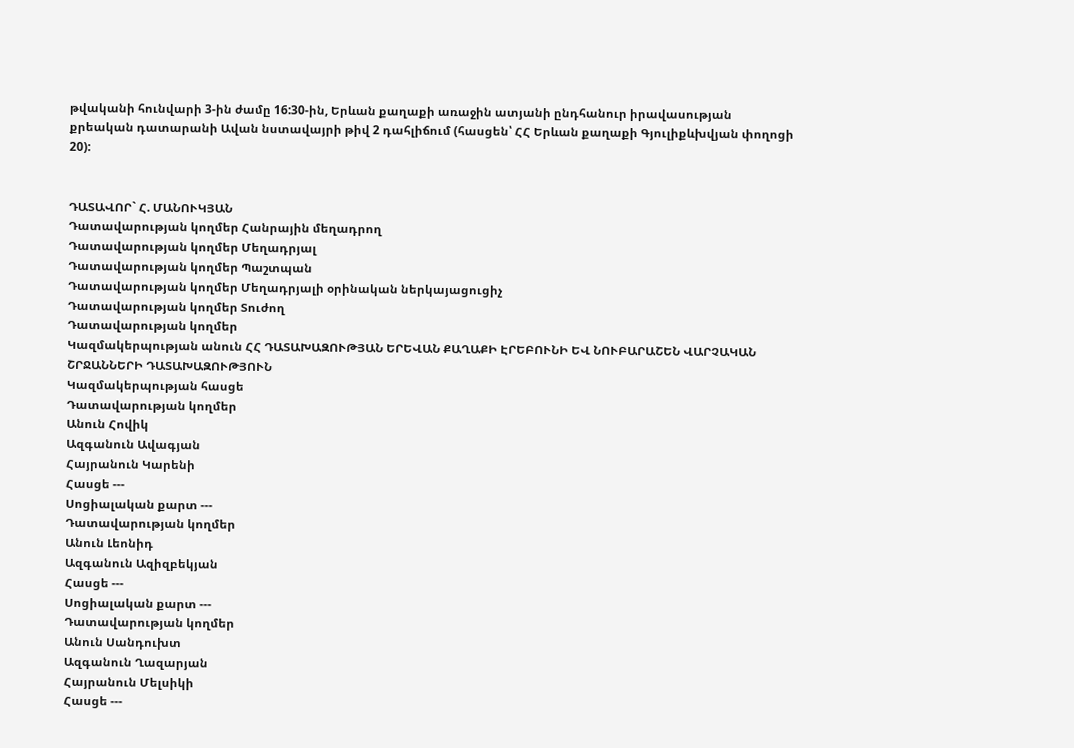թվականի հունվարի 3-ին ժամը 16:30-ին, Երևան քաղաքի առաջին ատյանի ընդհանուր իրավասության քրեական դատարանի Ավան նստավայրի թիվ 2 դահլիճում (հասցեն՝ ՀՀ Երևան քաղաքի Գյուլիքևխվյան փողոցի 20):


ԴԱՏԱՎՈՐ` Հ. ՄԱՆՈՒԿՅԱՆ
Դատավարության կողմեր Հանրային մեղադրող
Դատավարության կողմեր Մեղադրյալ
Դատավարության կողմեր Պաշտպան
Դատավարության կողմեր Մեղադրյալի օրինական ներկայացուցիչ
Դատավարության կողմեր Տուժող
Դատավարության կողմեր
Կազմակերպության անուն ՀՀ ԴԱՏԱԽԱԶՈՒԹՅԱՆ ԵՐԵՎԱՆ ՔԱՂԱՔԻ ԷՐԵԲՈՒՆԻ ԵՎ ՆՈՒԲԱՐԱՇԵՆ ՎԱՐՉԱԿԱՆ ՇՐՋԱՆՆԵՐԻ ԴԱՏԱԽԱԶՈՒԹՅՈՒՆ
Կազմակերպության հասցե
Դատավարության կողմեր
Անուն Հովիկ
Ազգանուն Ավագյան
Հայրանուն Կարենի
Հասցե ---
Սոցիալական քարտ ---
Դատավարության կողմեր
Անուն Լեոնիդ
Ազգանուն Ազիզբեկյան
Հասցե ---
Սոցիալական քարտ ---
Դատավարության կողմեր
Անուն Սանդուխտ
Ազգանուն Ղազարյան
Հայրանուն Մելսիկի
Հասցե ---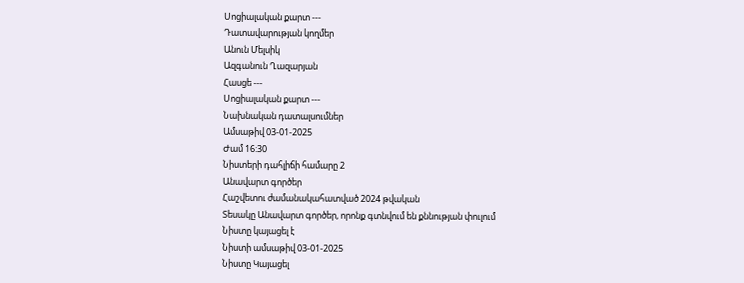Սոցիալական քարտ ---
Դատավարության կողմեր
Անուն Մելսիկ
Ազգանուն Ղազարյան
Հասցե ---
Սոցիալական քարտ ---
Նախնական դատալսումներ
Ամսաթիվ 03-01-2025
Ժամ 16:30
Նիստերի դահլիճի համարը 2
Անավարտ գործեր
Հաշվետու ժամանակահատված 2024 թվական
Տեսակը Անավարտ գործեր, որոնք գտնվում են քննության փուլում
Նիստը կայացել է
Նիստի ամսաթիվ 03-01-2025
Նիստը Կայացել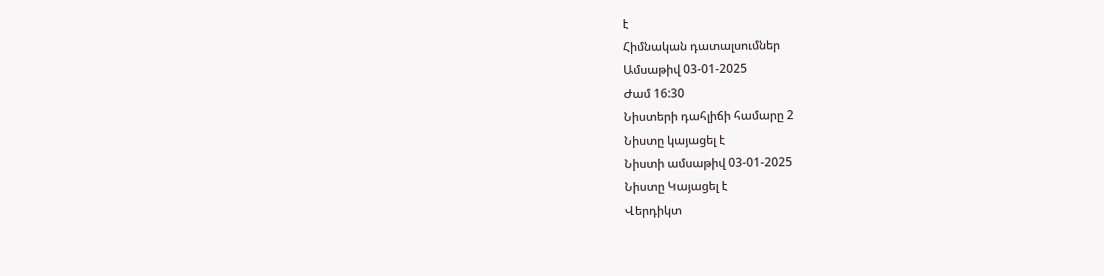է
Հիմնական դատալսումներ
Ամսաթիվ 03-01-2025
Ժամ 16:30
Նիստերի դահլիճի համարը 2
Նիստը կայացել է
Նիստի ամսաթիվ 03-01-2025
Նիստը Կայացել է
Վերդիկտ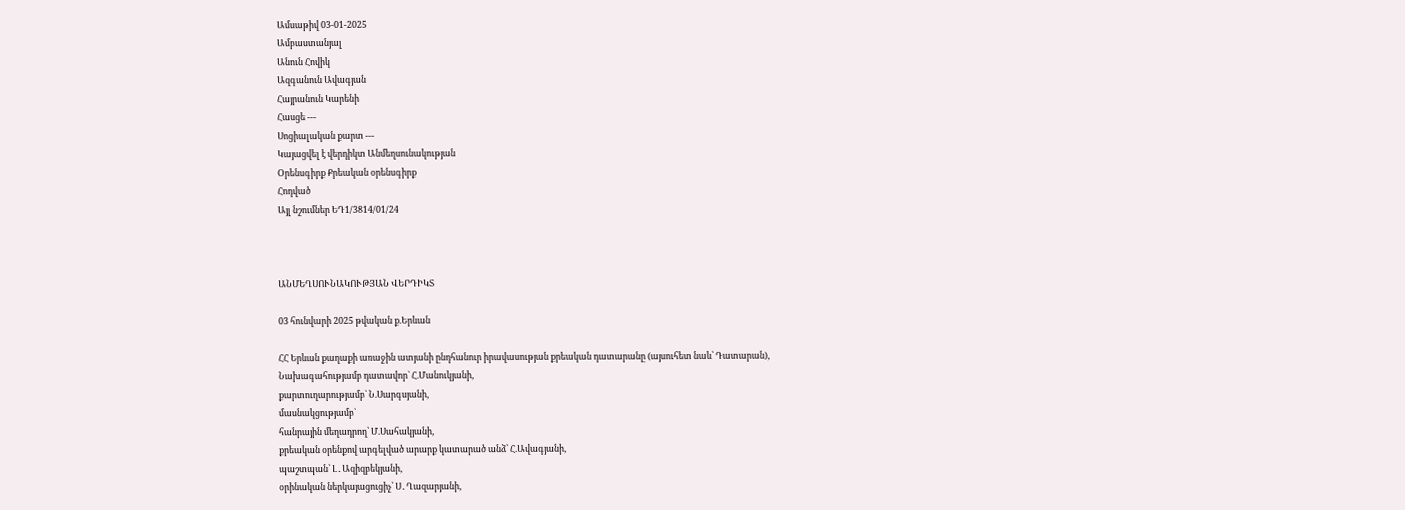Ամսաթիվ 03-01-2025
Ամբաստանյալ
Անուն Հովիկ
Ազգանուն Ավագյան
Հայրանուն Կարենի
Հասցե ---
Սոցիալական քարտ ---
Կայացվել է վերդիկտ Անմեղսունակության
Օրենսգիրք Քրեական օրենսգիրք
Հոդված
Այլ նշումներ ԵԴ1/3814/01/24



ԱՆՄԵՂՍՈՒՆԱԿՈՒԹՅԱՆ ՎԵՐԴԻԿՏ

03 հունվարի 2025 թվական ք.Երևան

ՀՀ Երևան քաղաքի առաջին ատյանի ընդհանուր իրավասության քրեական դատարանը (այսուհետ նաև՝ Դատարան),
Նախագահությամբ դատավոր` Հ.Մանուկյանի,
քարտուղարությամբ` Ն.Սարգսյանի,
մասնակցությամբ`
հանրային մեղադրող՝ Մ.Սահակյանի,
քրեական օրենքով արգելված արարք կատարած անձ՝ Հ.Ավագյանի,
պաշտպան՝ Լ․Ազիզբեկյանի,
օրինական ներկայացուցիչ՝ Ս․Ղազարյանի,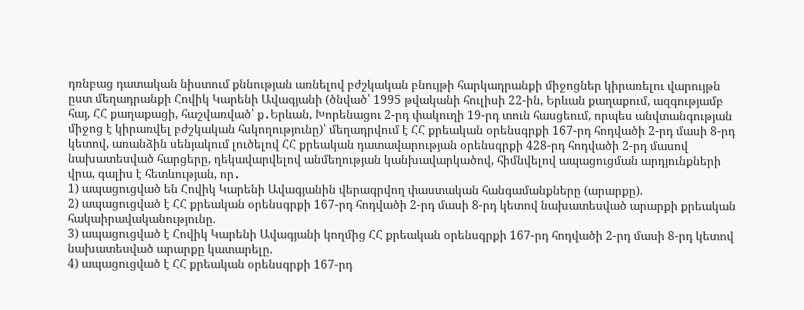դռնբաց դատական նիստում քննության առնելով բժշկական բնույթի հարկադրանքի միջոցներ կիրառելու վարույթն ըստ մեղադրանքի Հովիկ Կարենի Ավագյանի (ծնված՝ 1995 թվականի հուլիսի 22-ին, Երևան քաղաքում, ազգությամբ հայ, ՀՀ քաղաքացի, հաշվառված՝ ք․Երևան, Խորենացու 2-րդ փակուղի 19-րդ տուն հասցեում, որպես անվտանգության միջոց է կիրառվել բժշկական հսկողությունը)՝ մեղադրվում է ՀՀ քրեական օրենսգրքի 167-րդ հոդվածի 2-րդ մասի 8-րդ կետով, առանձին սենյակում լուծելով ՀՀ քրեական դատավարության օրենսգրքի 428-րդ հոդվածի 2-րդ մասով նախատեսված հարցերը, ղեկավարվելով անմեղության կանխավարկածով, հիմնվելով ապացուցման արդյունքների վրա, գալիս է հետևության, որ․
1) ապացուցված են Հովիկ Կարենի Ավագյանին վերագրվող փաստական հանգամանքները (արարքը).
2) ապացուցված է ՀՀ քրեական օրենսգրքի 167-րդ հոդվածի 2-րդ մասի 8-րդ կետով նախատեսված արարքի քրեական հակաիրավականությունը.
3) ապացուցված է Հովիկ Կարենի Ավագյանի կողմից ՀՀ քրեական օրենսգրքի 167-րդ հոդվածի 2-րդ մասի 8-րդ կետով նախատեսված արարքը կատարելը.
4) ապացուցված է ՀՀ քրեական օրենսգրքի 167-րդ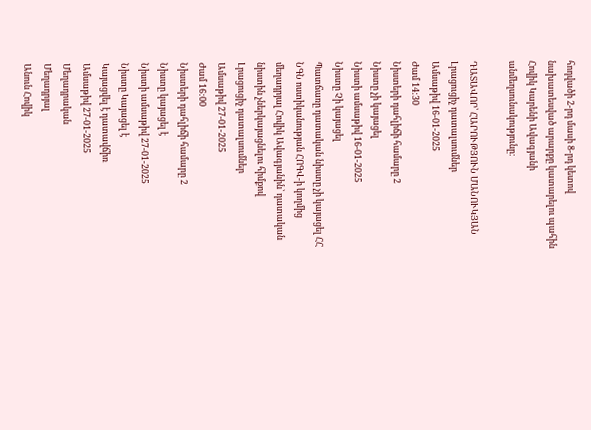հոդվածի 2-րդ մասի 8-րդ կետով նախատեսված արարքը կատարելու պահին Հովիկ Կարենի Ավագյանի անմեղսունակությունը։

ԴԱՏԱՎՈՐ՝ ՀԱՐՈՒԹՅՈՒՆ ՄԱՆՈՒԿՅԱՆ
Լրացուցիչ դատալսումներ
Ամսաթիվ 16-01-2025
Ժամ 14:30
Նիստերի դահլիճի համարը 2
Նիստը չի կայացել
Նիստի ամսաթիվ 16-01-2025
Նիստը Չի կայացել
Պատճառը դատական նիստը չի կայացել ՀՀ ՆԳՆ ոստիկանության ՀՈԳՎ-ի կողմից մեղադրյալ Հովիկ Ավագյանին՝ դատական նիստին չներկայացնելու հիմքով
Լրացուցիչ դատալսումներ
Ամսաթիվ 27-01-2025
Ժամ 16:00
Նիստերի դահլիճի համարը 2
Նիստը կայացել է
Նիստի ամսաթիվ 27-01-2025
Նիստը Կայացել է
Կայացվել է դատավճիռ
Ամսաթիվ 27-01-2025
Մեղադրական
Մեղադրյալ
Անուն Հովիկ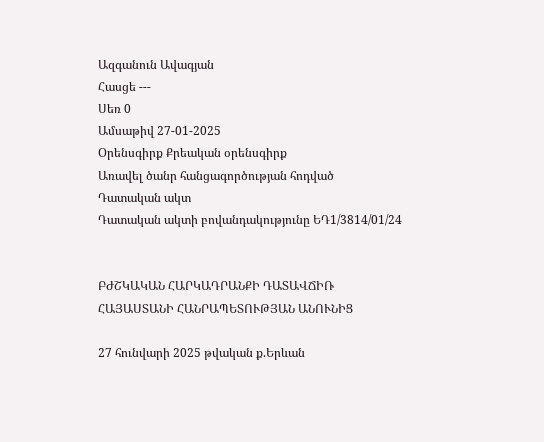Ազգանուն Ավագյան
Հասցե ---
Սեռ 0
Ամսաթիվ 27-01-2025
Օրենսգիրք Քրեական օրենսգիրք
Առավել ծանր հանցագործության հոդված
Դատական ակտ
Դատական ակտի բովանդակությունը ԵԴ1/3814/01/24


ԲԺՇԿԱԿԱՆ ՀԱՐԿԱԴՐԱՆՔԻ ԴԱՏԱՎՃԻՌ
ՀԱՅԱՍՏԱՆԻ ՀԱՆՐԱՊԵՏՈՒԹՅԱՆ ԱՆՈՒՆԻՑ

27 հունվարի 2025 թվական ք.Երևան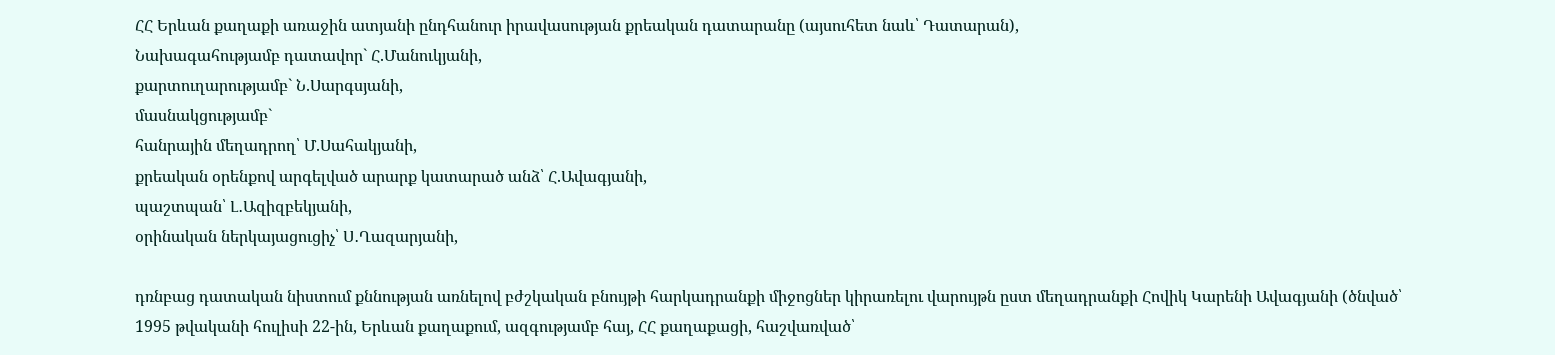ՀՀ Երևան քաղաքի առաջին ատյանի ընդհանուր իրավասության քրեական դատարանը (այսուհետ նաև՝ Դատարան),
Նախագահությամբ դատավոր` Հ.Մանուկյանի,
քարտուղարությամբ` Ն.Սարգսյանի,
մասնակցությամբ`
հանրային մեղադրող՝ Մ.Սահակյանի,
քրեական օրենքով արգելված արարք կատարած անձ՝ Հ.Ավագյանի,
պաշտպան՝ Լ․Ազիզբեկյանի,
օրինական ներկայացուցիչ՝ Ս․Ղազարյանի,

դռնբաց դատական նիստում քննության առնելով բժշկական բնույթի հարկադրանքի միջոցներ կիրառելու վարույթն ըստ մեղադրանքի Հովիկ Կարենի Ավագյանի (ծնված՝ 1995 թվականի հուլիսի 22-ին, Երևան քաղաքում, ազգությամբ հայ, ՀՀ քաղաքացի, հաշվառված՝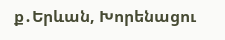ք․Երևան, Խորենացու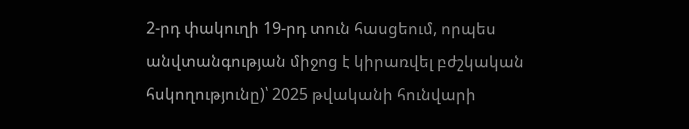2-րդ փակուղի 19-րդ տուն հասցեում, որպես անվտանգության միջոց է կիրառվել բժշկական հսկողությունը)՝ 2025 թվականի հունվարի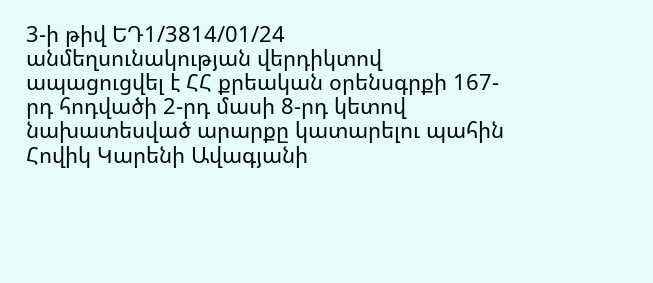3-ի թիվ ԵԴ1/3814/01/24 անմեղսունակության վերդիկտով ապացուցվել է ՀՀ քրեական օրենսգրքի 167-րդ հոդվածի 2-րդ մասի 8-րդ կետով նախատեսված արարքը կատարելու պահին Հովիկ Կարենի Ավագյանի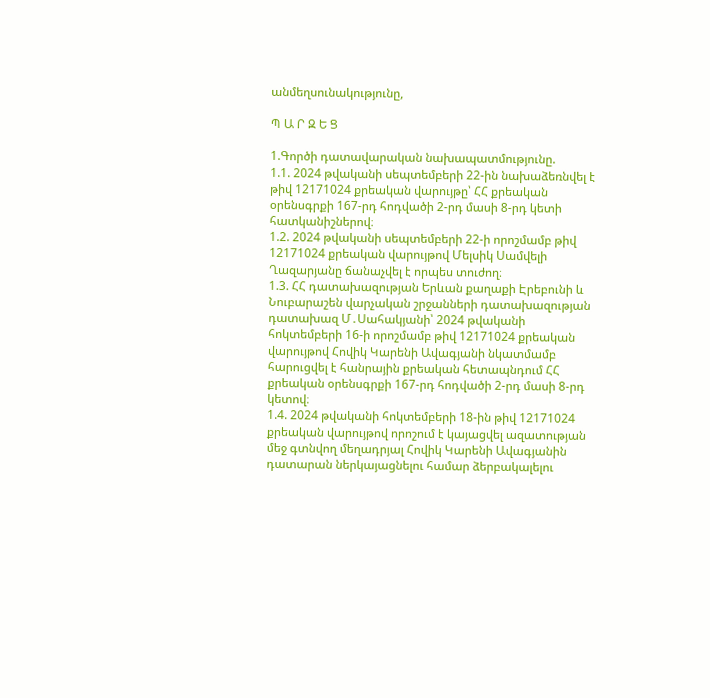անմեղսունակությունը,

Պ Ա Ր Զ Ե Ց

1.Գործի դատավարական նախապատմությունը.
1.1. 2024 թվականի սեպտեմբերի 22-ին նախաձեռնվել է թիվ 12171024 քրեական վարույթը՝ ՀՀ քրեական օրենսգրքի 167-րդ հոդվածի 2-րդ մասի 8-րդ կետի հատկանիշներով։
1.2. 2024 թվականի սեպտեմբերի 22-ի որոշմամբ թիվ 12171024 քրեական վարույթով Մելսիկ Սամվելի Ղազարյանը ճանաչվել է որպես տուժող։
1.3. ՀՀ դատախազության Երևան քաղաքի Էրեբունի և Նուբարաշեն վարչական շրջանների դատախազության դատախազ Մ․Սահակյանի՝ 2024 թվականի հոկտեմբերի 16-ի որոշմամբ թիվ 12171024 քրեական վարույթով Հովիկ Կարենի Ավագյանի նկատմամբ հարուցվել է հանրային քրեական հետապնդում ՀՀ քրեական օրենսգրքի 167-րդ հոդվածի 2-րդ մասի 8-րդ կետով։
1.4. 2024 թվականի հոկտեմբերի 18-ին թիվ 12171024 քրեական վարույթով որոշում է կայացվել ազատության մեջ գտնվող մեղադրյալ Հովիկ Կարենի Ավագյանին դատարան ներկայացնելու համար ձերբակալելու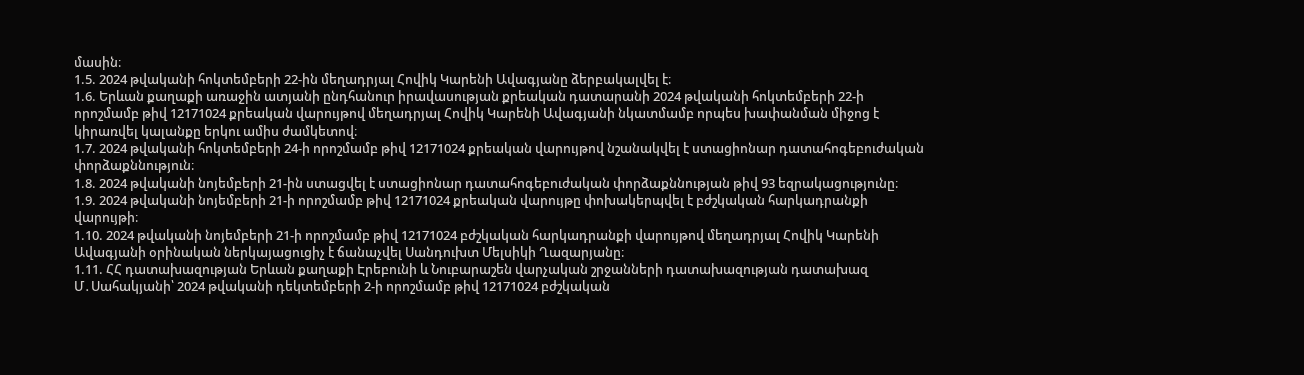մասին։
1.5. 2024 թվականի հոկտեմբերի 22-ին մեղադրյալ Հովիկ Կարենի Ավագյանը ձերբակալվել է։
1.6. Երևան քաղաքի առաջին ատյանի ընդհանուր իրավասության քրեական դատարանի 2024 թվականի հոկտեմբերի 22-ի որոշմամբ թիվ 12171024 քրեական վարույթով մեղադրյալ Հովիկ Կարենի Ավագյանի նկատմամբ որպես խափանման միջոց է կիրառվել կալանքը երկու ամիս ժամկետով։
1.7. 2024 թվականի հոկտեմբերի 24-ի որոշմամբ թիվ 12171024 քրեական վարույթով նշանակվել է ստացիոնար դատահոգեբուժական փորձաքննություն։
1.8. 2024 թվականի նոյեմբերի 21-ին ստացվել է ստացիոնար դատահոգեբուժական փորձաքննության թիվ 93 եզրակացությունը։
1.9. 2024 թվականի նոյեմբերի 21-ի որոշմամբ թիվ 12171024 քրեական վարույթը փոխակերպվել է բժշկական հարկադրանքի վարույթի։
1.10. 2024 թվականի նոյեմբերի 21-ի որոշմամբ թիվ 12171024 բժշկական հարկադրանքի վարույթով մեղադրյալ Հովիկ Կարենի Ավագյանի օրինական ներկայացուցիչ է ճանաչվել Սանդուխտ Մելսիկի Ղազարյանը։
1.11. ՀՀ դատախազության Երևան քաղաքի Էրեբունի և Նուբարաշեն վարչական շրջանների դատախազության դատախազ Մ․Սահակյանի՝ 2024 թվականի դեկտեմբերի 2-ի որոշմամբ թիվ 12171024 բժշկական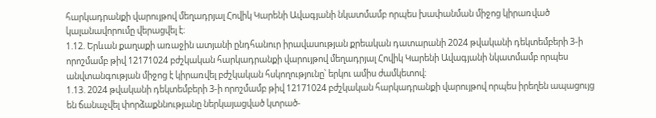հարկադրանքի վարույթով մեղադրյալ Հովիկ Կարենի Ավագյանի նկատմամբ որպես խափանման միջոց կիրառված կալանավորումը վերացվել է։
1.12. Երևան քաղաքի առաջին ատյանի ընդհանուր իրավասության քրեական դատարանի 2024 թվականի դեկտեմբերի 3-ի որոշմամբ թիվ 12171024 բժշկական հարկադրանքի վարույթով մեղադրյալ Հովիկ Կարենի Ավագյանի նկատմամբ որպես անվտանգության միջոց է կիրառվել բժշկական հսկողությունը՝ երկու ամիս ժամկետով։
1.13. 2024 թվականի դեկտեմբերի 3-ի որոշմամբ թիվ 12171024 բժշկական հարկադրանքի վարույթով որպես իրեղեն ապացույց են ճանաչվել փորձաքննությանը ներկայացված կտրած-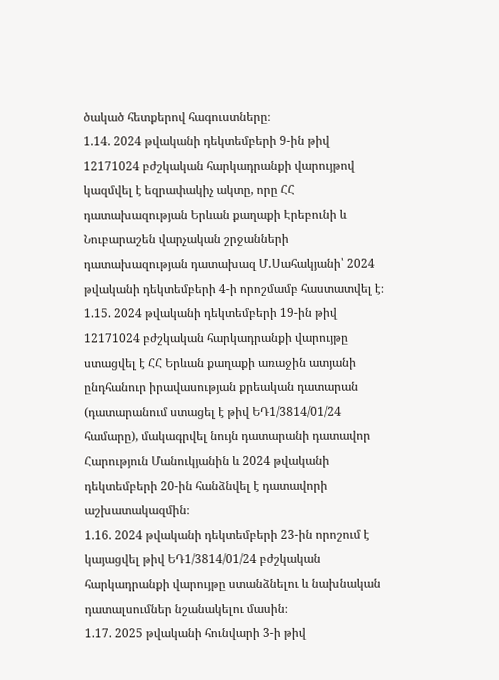ծակած հետքերով հագուստները։
1.14. 2024 թվականի դեկտեմբերի 9-ին թիվ 12171024 բժշկական հարկադրանքի վարույթով կազմվել է եզրափակիչ ակտը, որը ՀՀ դատախազության Երևան քաղաքի Էրեբունի և Նուբարաշեն վարչական շրջանների դատախազության դատախազ Մ․Սահակյանի՝ 2024 թվականի դեկտեմբերի 4-ի որոշմամբ հաստատվել է։
1.15. 2024 թվականի դեկտեմբերի 19-ին թիվ 12171024 բժշկական հարկադրանքի վարույթը ստացվել է ՀՀ Երևան քաղաքի առաջին ատյանի ընդհանուր իրավասության քրեական դատարան (դատարանում ստացել է թիվ ԵԴ1/3814/01/24 համարը), մակագրվել նույն դատարանի դատավոր Հարություն Մանուկյանին և 2024 թվականի դեկտեմբերի 20-ին հանձնվել է դատավորի աշխատակազմին։
1.16. 2024 թվականի դեկտեմբերի 23-ին որոշում է կայացվել թիվ ԵԴ1/3814/01/24 բժշկական հարկադրանքի վարույթը ստանձնելու և նախնական դատալսումներ նշանակելու մասին։
1.17. 2025 թվականի հունվարի 3-ի թիվ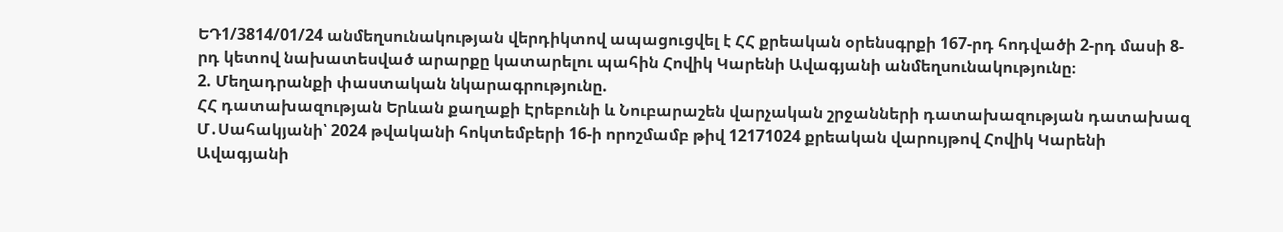ԵԴ1/3814/01/24 անմեղսունակության վերդիկտով ապացուցվել է ՀՀ քրեական օրենսգրքի 167-րդ հոդվածի 2-րդ մասի 8-րդ կետով նախատեսված արարքը կատարելու պահին Հովիկ Կարենի Ավագյանի անմեղսունակությունը։
2. Մեղադրանքի փաստական նկարագրությունը.
ՀՀ դատախազության Երևան քաղաքի Էրեբունի և Նուբարաշեն վարչական շրջանների դատախազության դատախազ Մ․Սահակյանի՝ 2024 թվականի հոկտեմբերի 16-ի որոշմամբ թիվ 12171024 քրեական վարույթով Հովիկ Կարենի Ավագյանի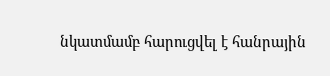նկատմամբ հարուցվել է հանրային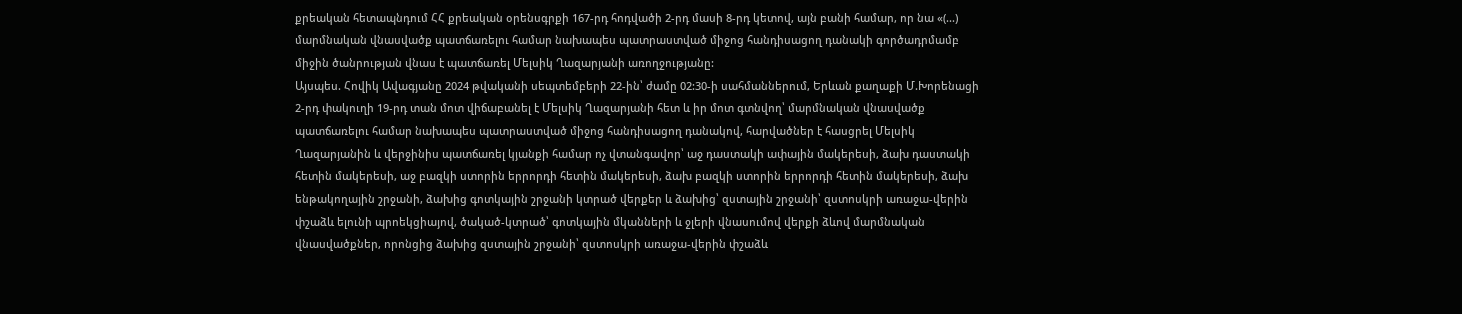քրեական հետապնդում ՀՀ քրեական օրենսգրքի 167-րդ հոդվածի 2-րդ մասի 8-րդ կետով, այն բանի համար, որ նա «(...) մարմնական վնասվածք պատճառելու համար նախապես պատրաստված միջոց հանդիսացող դանակի գործադրմամբ միջին ծանրության վնաս է պատճառել Մելսիկ Ղազարյանի առողջությանը:
Այսպես. Հովիկ Ավագյանը 2024 թվականի սեպտեմբերի 22-ին՝ ժամը 02:30-ի սահմաններում, Երևան քաղաքի Մ.Խորենացի 2-րդ փակուղի 19-րդ տան մոտ վիճաբանել է Մելսիկ Ղազարյանի հետ և իր մոտ գտնվող՝ մարմնական վնասվածք պատճառելու համար նախապես պատրաստված միջոց հանդիսացող դանակով, հարվածներ է հասցրել Մելսիկ Ղազարյանին և վերջինիս պատճառել կյանքի համար ոչ վտանգավոր՝ աջ դաստակի ափային մակերեսի, ձախ դաստակի հետին մակերեսի, աջ բազկի ստորին երրորդի հետին մակերեսի, ձախ բազկի ստորին երրորդի հետին մակերեսի, ձախ ենթակողային շրջանի, ձախից գոտկային շրջանի կտրած վերքեր և ձախից՝ զստային շրջանի՝ զստոսկրի առաջա-վերին փշաձև ելունի պրոեկցիայով, ծակած-կտրած՝ գոտկային մկանների և ջլերի վնասումով վերքի ձևով մարմնական վնասվածքներ, որոնցից ձախից զստային շրջանի՝ զստոսկրի առաջա-վերին փշաձև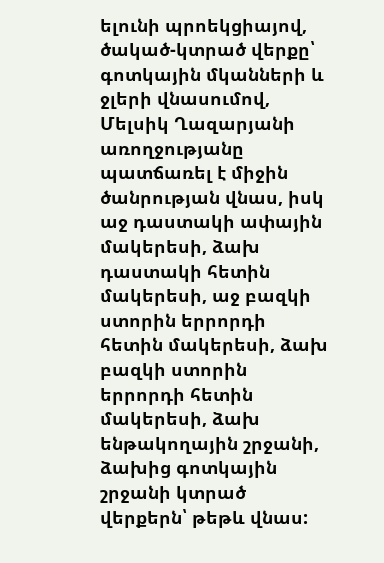ելունի պրոեկցիայով, ծակած-կտրած վերքը՝ գոտկային մկանների և ջլերի վնասումով, Մելսիկ Ղազարյանի առողջությանը պատճառել է միջին ծանրության վնաս, իսկ աջ դաստակի ափային մակերեսի, ձախ դաստակի հետին մակերեսի, աջ բազկի ստորին երրորդի հետին մակերեսի, ձախ բազկի ստորին երրորդի հետին մակերեսի, ձախ ենթակողային շրջանի, ձախից գոտկային շրջանի կտրած վերքերն՝ թեթև վնաս: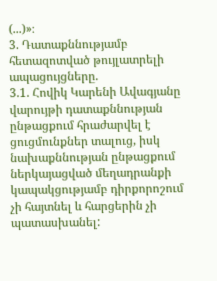(...)»։
3. Դատաքննությամբ հետազոտված թույլատրելի ապացույցները.
3.1. Հովիկ Կարենի Ավագյանը վարույթի դատաքննության ընթացքում հրաժարվել է ցուցմունքներ տալուց, իսկ նախաքննության ընթացքում ներկայացված մեղադրանքի կապակցությամբ դիրքորոշում չի հայտնել և հարցերին չի պատասխանել: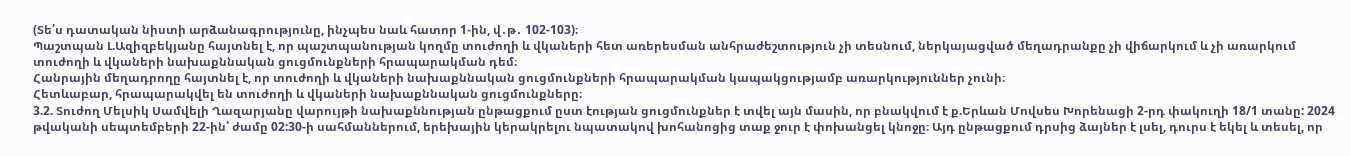(Տե՛ս դատական նիստի արձանագրությունը, ինչպես նաև հատոր 1-ին, վ․թ․ 102-103)։
Պաշտպան Լ.Ազիզբեկյանը հայտնել է, որ պաշտպանության կողմը տուժողի և վկաների հետ առերեսման անհրաժեշտություն չի տեսնում, ներկայացված մեղադրանքը չի վիճարկում և չի առարկում տուժողի և վկաների նախաքննական ցուցմունքների հրապարակման դեմ։
Հանրային մեղադրողը հայտնել է, որ տուժողի և վկաների նախաքննական ցուցմունքների հրապարակման կապակցությամբ առարկություններ չունի։
Հետևաբար, հրապարակվել են տուժողի և վկաների նախաքննական ցուցմունքները։
3.2. Տուժող Մելսիկ Սամվելի Ղազարյանը վարույթի նախաքննության ընթացքում ըստ էության ցուցմունքներ է տվել այն մասին, որ բնակվում է ք.Երևան Մովսես Խորենացի 2-րդ փակուղի 18/1 տանը: 2024 թվականի սեպտեմբերի 22-ին՝ ժամը 02:30-ի սահմաններում, երեխային կերակրելու նպատակով խոհանոցից տաք ջուր է փոխանցել կնոջը։ Այդ ընթացքում դրսից ձայներ է լսել, դուրս է եկել և տեսել, որ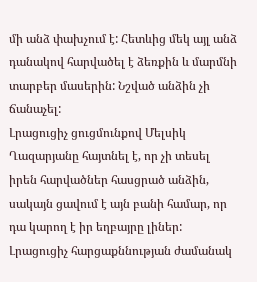մի անձ փախչում է: Հետևից մեկ այլ անձ դանակով հարվածել է ձեռքին և մարմնի տարբեր մասերին: Նշված անձին չի ճանաչել:
Լրացուցիչ ցուցմունքով Մելսիկ Ղազարյանը հայտնել է, որ չի տեսել իրեն հարվածներ հասցրած անձին, սակայն ցավում է այն բանի համար, որ դա կարող է իր եղբայրը լիներ:
Լրացուցիչ հարցաքննության ժամանակ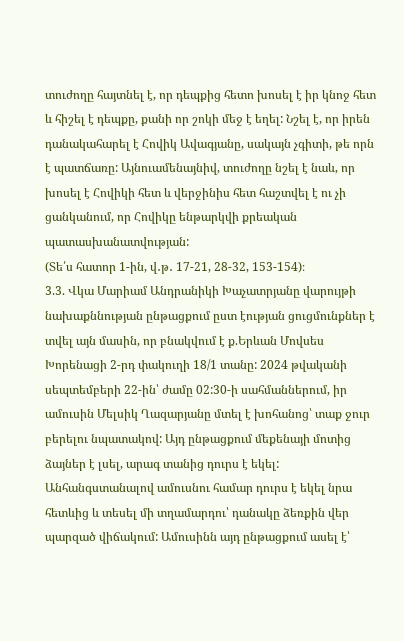տուժողը հայտնել է, որ դեպքից հետո խոսել է իր կնոջ հետ և հիշել է դեպքը, քանի որ շոկի մեջ է եղել: Նշել է, որ իրեն դանակահարել է Հովիկ Ավագյանը, սակայն չգիտի, թե որն է պատճառը: Այնուամենայնիվ, տուժողը նշել է նաև, որ խոսել է Հովիկի հետ և վերջինիս հետ հաշտվել է ու չի ցանկանում, որ Հովիկը ենթարկվի քրեական պատասխանատվության:
(Տե՛ս հատոր 1-ին, վ․թ․ 17-21, 28-32, 153-154)։
3.3. Վկա Մարիամ Անդրանիկի Խաչատրյանը վարույթի նախաքննության ընթացքում ըստ էության ցուցմունքներ է տվել այն մասին, որ բնակվում է ք.Երևան Մովսես Խորենացի 2-րդ փակուղի 18/1 տանը: 2024 թվականի սեպտեմբերի 22-ին՝ ժամը 02:30-ի սահմաններում, իր ամուսին Մելսիկ Ղազարյանը մտել է խոհանոց՝ տաք ջուր բերելու նպատակով: Այդ ընթացքում մեքենայի մոտից ձայներ է լսել, արագ տանից դուրս է եկել: Անհանգստանալով ամուսնու համար դուրս է եկել նրա հետևից և տեսել մի տղամարդու՝ դանակը ձեռքին վեր պարզած վիճակում: Ամուսինն այդ ընթացքում ասել է՝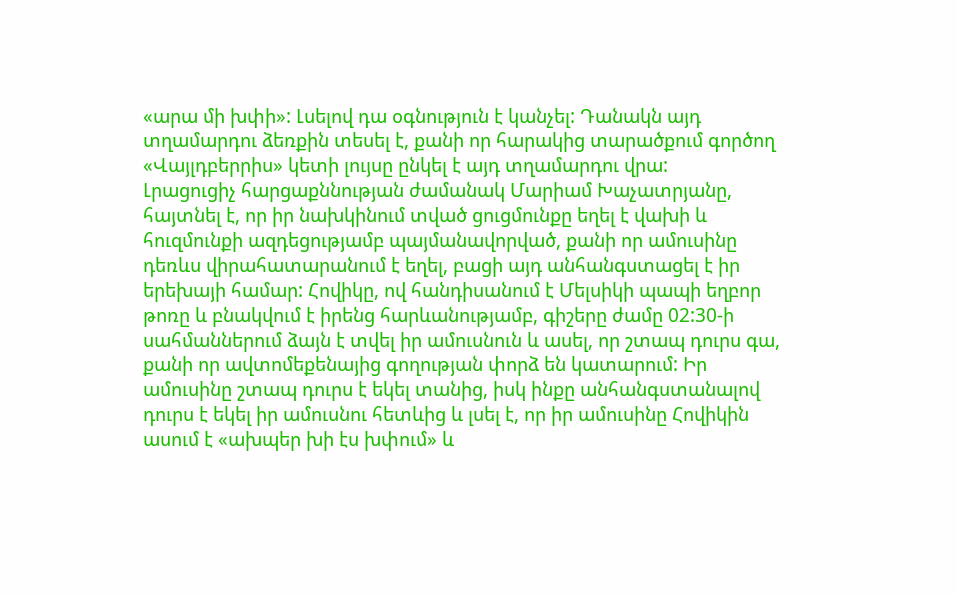«արա մի խփի»: Լսելով դա օգնություն է կանչել: Դանակն այդ տղամարդու ձեռքին տեսել է, քանի որ հարակից տարածքում գործող «Վայլդբերրիս» կետի լույսը ընկել է այդ տղամարդու վրա:
Լրացուցիչ հարցաքննության ժամանակ Մարիամ Խաչատրյանը, հայտնել է, որ իր նախկինում տված ցուցմունքը եղել է վախի և հուզմունքի ազդեցությամբ պայմանավորված, քանի որ ամուսինը դեռևս վիրահատարանում է եղել, բացի այդ անհանգստացել է իր երեխայի համար: Հովիկը, ով հանդիսանում է Մելսիկի պապի եղբոր թոռը և բնակվում է իրենց հարևանությամբ, գիշերը ժամը 02:30-ի սահմաններում ձայն է տվել իր ամուսնուն և ասել, որ շտապ դուրս գա, քանի որ ավտոմեքենայից գողության փորձ են կատարում: Իր ամուսինը շտապ դուրս է եկել տանից, իսկ ինքը անհանգստանալով դուրս է եկել իր ամուսնու հետևից և լսել է, որ իր ամուսինը Հովիկին ասում է «ախպեր խի էս խփում» և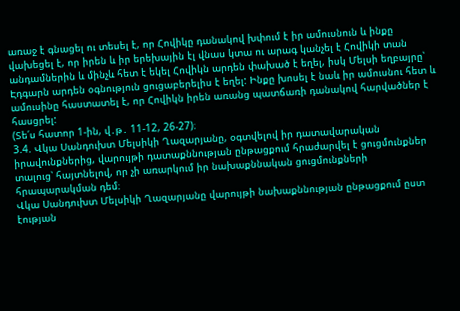առաջ է գնացել ու տեսել է, որ Հովիկը դանակով խփում է իր ամուսնուն և ինքը վախեցել է, որ իրեն և իր երեխային էլ վնաս կտա ու արագ կանչել է Հովիկի տան անդամներին և մինչև հետ է եկել Հովիկն արդեն փախած է եղել, իսկ Մելսի եղբայրը՝ Էդգարն արդեն օգնություն ցուցաբերելիս է եղել: Ինքը խոսել է նաև իր ամուսնու հետ և ամուսինը հաստատել է, որ Հովիկն իրեն առանց պատճառի դանակով հարվածներ է հասցրել:
(Տե՛ս հատոր 1-ին, վ․թ․ 11-12, 26-27)։
3.4. Վկա Սանդուխտ Մելսիկի Ղազարյանը, օգտվելով իր դատավարական իրավունքներից, վարույթի դատաքննության ընթացքում հրաժարվել է ցուցմունքներ տալուց՝ հայտնելով, որ չի առարկում իր նախաքննական ցուցմունքների հրապարակման դեմ։
Վկա Սանդուխտ Մելսիկի Ղազարյանը վարույթի նախաքննության ընթացքում ըստ էության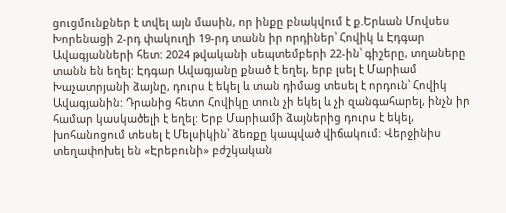ցուցմունքներ է տվել այն մասին, որ ինքը բնակվում է ք.Երևան Մովսես Խորենացի 2-րդ փակուղի 19-րդ տանն իր որդիներ՝ Հովիկ և Էդգար Ավագյանների հետ: 2024 թվականի սեպտեմբերի 22-ին՝ գիշերը, տղաները տանն են եղել: Էդգար Ավագյանը քնած է եղել, երբ լսել է Մարիամ Խաչատրյանի ձայնը, դուրս է եկել և տան դիմաց տեսել է որդուն՝ Հովիկ Ավագյանին: Դրանից հետո Հովիկը տուն չի եկել և չի զանգահարել, ինչն իր համար կասկածելի է եղել: Երբ Մարիամի ձայներից դուրս է եկել, խոհանոցում տեսել է Մելսիկին՝ ձեռքը կապված վիճակում: Վերջինիս տեղափոխել են «Էրեբունի» բժշկական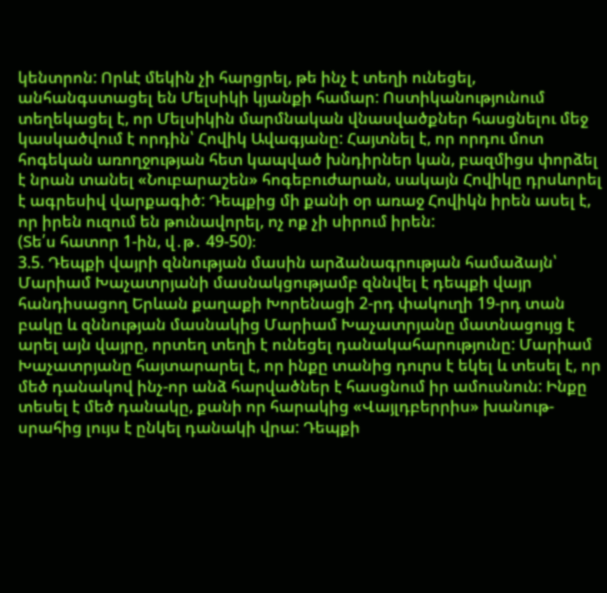կենտրոն: Որևէ մեկին չի հարցրել, թե ինչ է տեղի ունեցել, անհանգստացել են Մելսիկի կյանքի համար: Ոստիկանությունում տեղեկացել է, որ Մելսիկին մարմնական վնասվածքներ հասցնելու մեջ կասկածվում է որդին՝ Հովիկ Ավագյանը: Հայտնել է, որ որդու մոտ հոգեկան առողջության հետ կապված խնդիրներ կան, բազմիցս փորձել է նրան տանել «Նուբարաշեն» հոգեբուժարան, սակայն Հովիկը դրսևորել է ագրեսիվ վարքագիծ: Դեպքից մի քանի օր առաջ Հովիկն իրեն ասել է, որ իրեն ուզում են թունավորել, ոչ ոք չի սիրում իրեն:
(Տե՛ս հատոր 1-ին, վ․թ․ 49-50)։
3.5. Դեպքի վայրի զննության մասին արձանագրության համաձայն՝ Մարիամ Խաչատրյանի մասնակցությամբ զննվել է դեպքի վայր հանդիսացող Երևան քաղաքի Խորենացի 2-րդ փակուղի 19-րդ տան բակը և զննության մասնակից Մարիամ Խաչատրյանը մատնացույց է արել այն վայրը, որտեղ տեղի է ունեցել դանակահարությունը: Մարիամ Խաչատրյանը հայտարարել է, որ ինքը տանից դուրս է եկել և տեսել է, որ մեծ դանակով ինչ-որ անձ հարվածներ է հասցնում իր ամուսնուն: Ինքը տեսել է մեծ դանակը, քանի որ հարակից «Վայլդբերրիս» խանութ-սրահից լույս է ընկել դանակի վրա: Դեպքի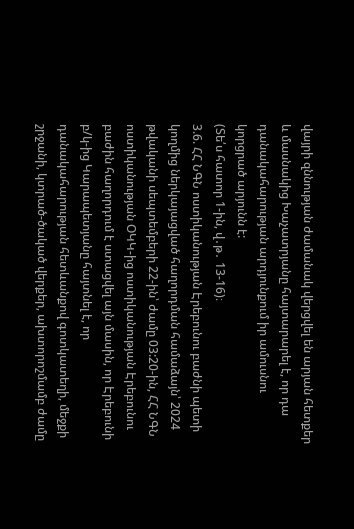վայրի զննության ժամանակ վերցվել են արյան հետքեր և մասնակից Խաչատրյանը հայտարարել է, որ դա դանակահարության արդյունքում իր ամուսնու կորցրած արյունն է:
(Տե՛ս հատոր 1-ին, վ․թ․ 13-16)։
3.6. ՀՀ ՆԳՆ ոստիկանության Էրեբունու բաժնի պետի կողմից ներկայացված հաղորդման համաձայն՝ 2024 թվականի սեպտեմբերի 22-ին՝ ժամը 03:20-ին, ՀՀ ՆԳՆ ոստիկանության ՕԿԿ-ից ոստիկանության Էրեբունու բաժին հաղորդում է ստացվել այն մասին, որ Էրեբունի բ/կ-ից Կարապետյանը հայտնել է, որ դանակահարության հետևանքով գոտկատեղի, մեջքի շրջանի, կտրած-ծակած վերքեր, ախտորոշմամբ ժամը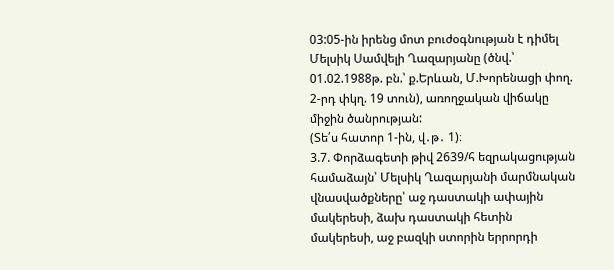03:05-ին իրենց մոտ բուժօգնության է դիմել Մելսիկ Սամվելի Ղազարյանը (ծնվ.՝ 01.02.1988թ. բն.՝ ք.Երևան, Մ.Խորենացի փող. 2-րդ փկղ. 19 տուն), առողջական վիճակը միջին ծանրության:
(Տե՛ս հատոր 1-ին, վ․թ․ 1)։
3.7. Փորձագետի թիվ 2639/հ եզրակացության համաձայն՝ Մելսիկ Ղազարյանի մարմնական վնասվածքները՝ աջ դաստակի ափային մակերեսի, ձախ դաստակի հետին մակերեսի, աջ բազկի ստորին երրորդի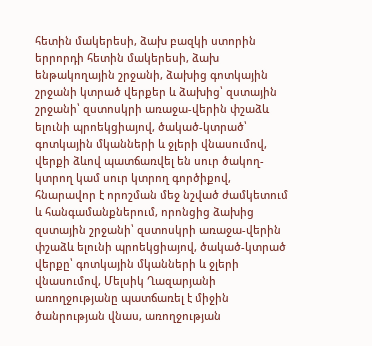հետին մակերեսի, ձախ բազկի ստորին երրորդի հետին մակերեսի, ձախ ենթակողային շրջանի, ձախից գոտկային շրջանի կտրած վերքեր և ձախից՝ զստային շրջանի՝ զստոսկրի առաջա-վերին փշաձև ելունի պրոեկցիայով, ծակած-կտրած՝ գոտկային մկանների և ջլերի վնասումով, վերքի ձևով պատճառվել են սուր ծակող-կտրող կամ սուր կտրող գործիքով, հնարավոր է որոշման մեջ նշված ժամկետում և հանգամանքներում, որոնցից ձախից զստային շրջանի՝ զստոսկրի առաջա-վերին փշաձև ելունի պրոեկցիայով, ծակած-կտրած վերքը՝ գոտկային մկանների և ջլերի վնասումով, Մելսիկ Ղազարյանի առողջությանը պատճառել է միջին ծանրության վնաս, առողջության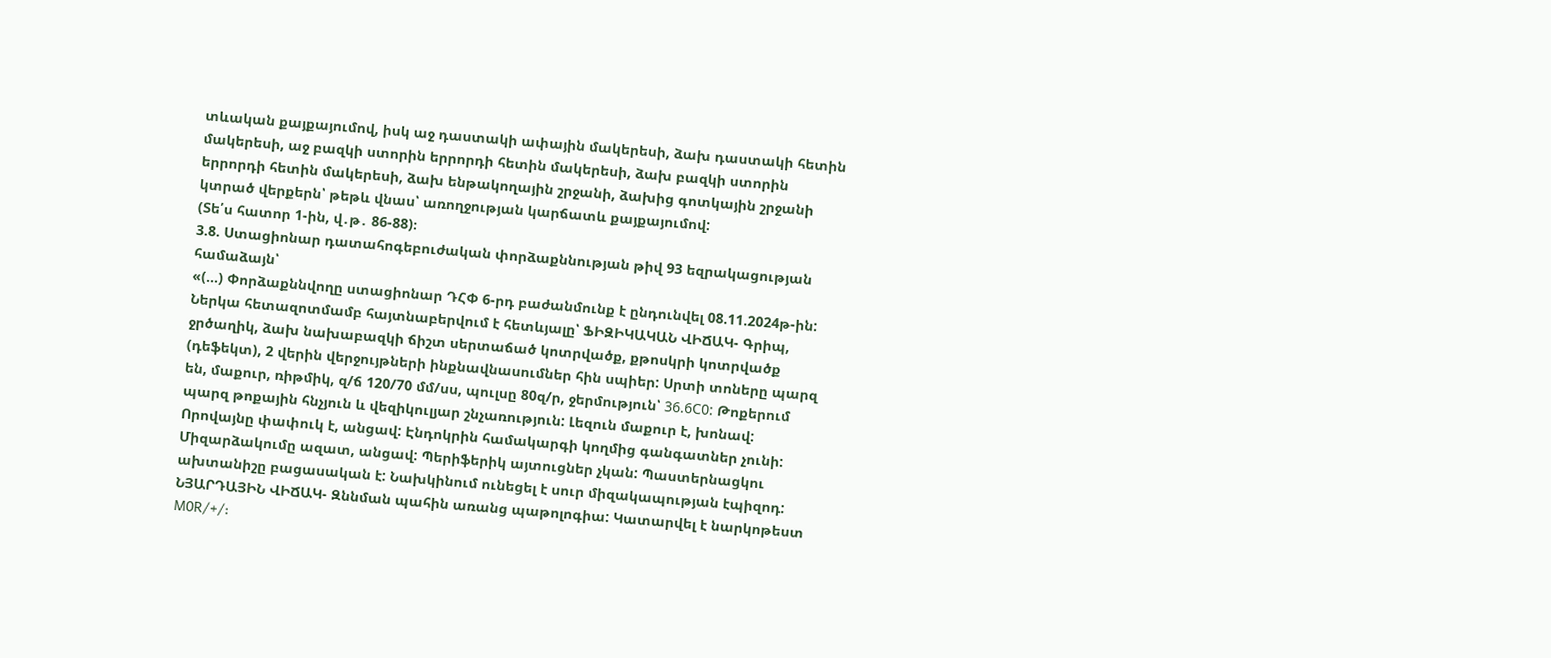տևական քայքայումով, իսկ աջ դաստակի ափային մակերեսի, ձախ դաստակի հետին մակերեսի, աջ բազկի ստորին երրորդի հետին մակերեսի, ձախ բազկի ստորին երրորդի հետին մակերեսի, ձախ ենթակողային շրջանի, ձախից գոտկային շրջանի կտրած վերքերն՝ թեթև վնաս՝ առողջության կարճատև քայքայումով:
(Տե՛ս հատոր 1-ին, վ․թ․ 86-88)։
3.8. Ստացիոնար դատահոգեբուժական փորձաքննության թիվ 93 եզրակացության համաձայն՝
«(...) Փորձաքննվողը ստացիոնար ԴՀՓ 6-րդ բաժանմունք է ընդունվել 08.11.2024թ-ին: Ներկա հետազոտմամբ հայտնաբերվում է հետևյալը՝ ՖԻԶԻԿԱԿԱՆ ՎԻՃԱԿ- Գրիպ, ջրծաղիկ, ձախ նախաբազկի ճիշտ սերտաճած կոտրվածք, քթոսկրի կոտրվածք (դեֆեկտ), 2 վերին վերջույթների ինքնավնասումներ հին սպիեր: Սրտի տոները պարզ են, մաքուր, ռիթմիկ, զ/ճ 120/70 մմ/սս, պուլսը 80զ/ր, ջերմություն՝ 36.6С0: Թոքերում պարզ թոքային հնչյուն և վեզիկուլյար շնչառություն: Լեզուն մաքուր է, խոնավ: Որովայնը փափուկ է, անցավ: Էնդոկրին համակարգի կողմից գանգատներ չունի: Միզարձակումը ազատ, անցավ: Պերիֆերիկ այտուցներ չկան: Պաստերնացկու ախտանիշը բացասական է: Նախկինում ունեցել է սուր միզակապության էպիզոդ: ՆՅԱՐԴԱՅԻՆ ՎԻՃԱԿ- Զննման պահին առանց պաթոլոգիա: Կատարվել է նարկոթեստ M0R/+/: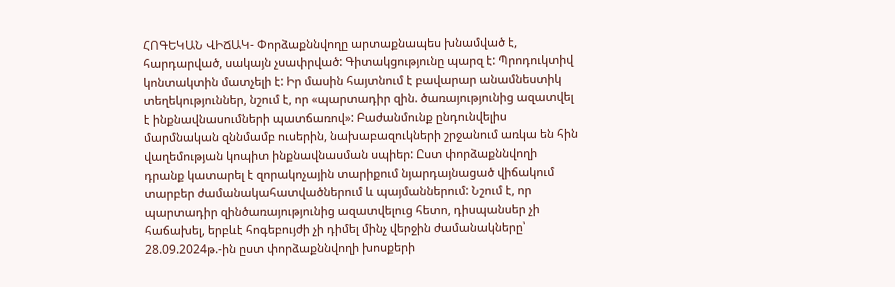ՀՈԳԵԿԱՆ ՎԻՃԱԿ- Փորձաքննվողը արտաքնապես խնամված է, հարդարված, սակայն չսափրված: Գիտակցությունը պարզ է: Պրոդուկտիվ կոնտակտին մատչելի է: Իր մասին հայտնում է բավարար անամնեստիկ տեղեկություններ, նշում է, որ «պարտադիր զին. ծառայությունից ազատվել է ինքնավնասումների պատճառով»: Բաժանմունք ընդունվելիս մարմնական զննմամբ ուսերին, նախաբազուկների շրջանում առկա են հին վաղեմության կոպիտ ինքնավնասման սպիեր: Ըստ փորձաքննվողի դրանք կատարել է զորակոչային տարիքում նյարդայնացած վիճակում տարբեր ժամանակահատվածներում և պայմաններում: Նշում է, որ պարտադիր զինծառայությունից ազատվելուց հետո, դիսպանսեր չի հաճախել, երբևէ հոգեբույժի չի դիմել մինչ վերջին ժամանակները՝ 28.09.2024թ.-ին ըստ փորձաքննվողի խոսքերի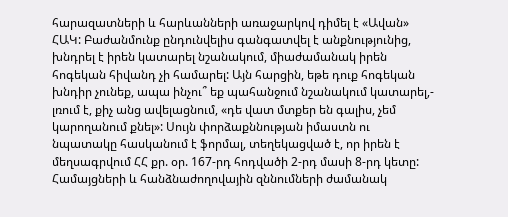հարազատների և հարևանների առաջարկով դիմել է «Ավան» ՀԱԿ: Բաժանմունք ընդունվելիս գանգատվել է անքնությունից, խնդրել է իրեն կատարել նշանակում, միաժամանակ իրեն հոգեկան հիվանդ չի համարել: Այն հարցին, եթե դուք հոգեկան խնդիր չունեք, ապա ինչու՞ եք պահանջում նշանակում կատարել,- լռում է, քիչ անց ավելացնում, «դե վատ մտքեր են գալիս, չեմ կարողանում քնել»: Սույն փորձաքննության իմաստն ու նպատակը հասկանում է ֆորմալ, տեղեկացված է, որ իրեն է մեղսագրվում ՀՀ քր. օր. 167-րդ հոդվածի 2-րդ մասի 8-րդ կետը: Համայցների և հանձնաժողովային զննումների ժամանակ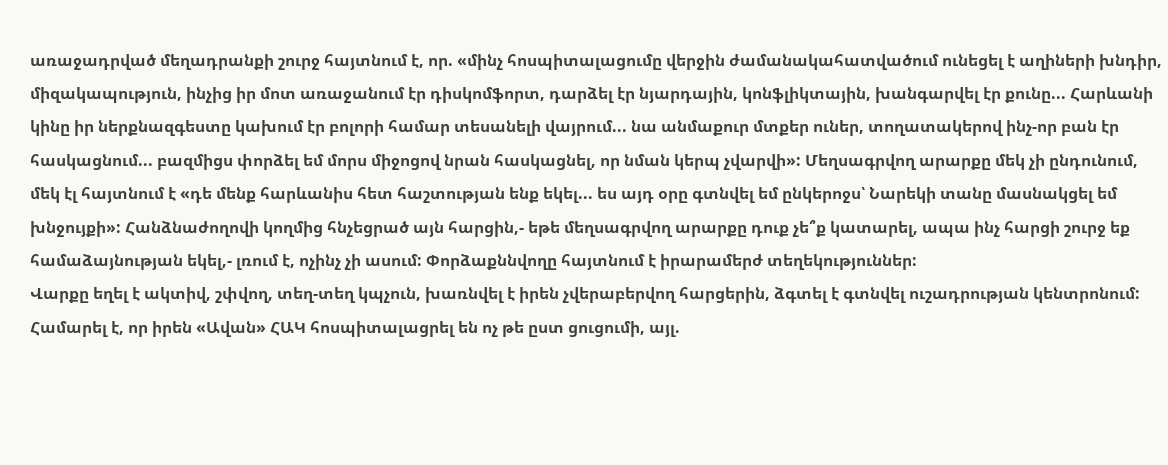առաջադրված մեղադրանքի շուրջ հայտնում է, որ. «մինչ հոսպիտալացումը վերջին ժամանակահատվածում ունեցել է աղիների խնդիր, միզակապություն, ինչից իր մոտ առաջանում էր դիսկոմֆորտ, դարձել էր նյարդային, կոնֆլիկտային, խանգարվել էր քունը... Հարևանի կինը իր ներքնազգեստը կախում էր բոլորի համար տեսանելի վայրում... նա անմաքուր մտքեր ուներ, տողատակերով ինչ-որ բան էր հասկացնում... բազմիցս փորձել եմ մորս միջոցով նրան հասկացնել, որ նման կերպ չվարվի»: Մեղսագրվող արարքը մեկ չի ընդունում, մեկ էլ հայտնում է «դե մենք հարևանիս հետ հաշտության ենք եկել... ես այդ օրը գտնվել եմ ընկերոջս՝ Նարեկի տանը մասնակցել եմ խնջույքի»: Հանձնաժողովի կողմից հնչեցրած այն հարցին,- եթե մեղսագրվող արարքը դուք չե՞ք կատարել, ապա ինչ հարցի շուրջ եք համաձայնության եկել,- լռում է, ոչինչ չի ասում: Փորձաքննվողը հայտնում է իրարամերժ տեղեկություններ:
Վարքը եղել է ակտիվ, շփվող, տեղ-տեղ կպչուն, խառնվել է իրեն չվերաբերվող հարցերին, ձգտել է գտնվել ուշադրության կենտրոնում: Համարել է, որ իրեն «Ավան» ՀԱԿ հոսպիտալացրել են ոչ թե ըստ ցուցումի, այլ.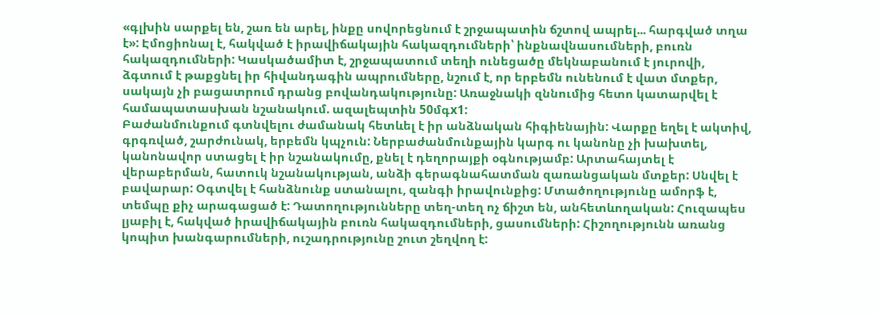«գլխին սարքել են, շառ են արել, ինքը սովորեցնում է շրջապատին ճշտով ապրել... հարգված տղա է»: Էմոցիոնալ է, հակված է իրավիճակային հակազդումների՝ ինքնավնասումների, բուռն հակազդումների: Կասկածամիտ է, շրջապատում տեղի ունեցածը մեկնաբանում է յուրովի, ձգտում է թաքցնել իր հիվանդագին ապրումները, նշում է, որ երբեմն ունենում է վատ մտքեր, սակայն չի բացատրում դրանց բովանդակությունը: Առաջնակի զննումից հետո կատարվել է համապատասխան նշանակում. ազալեպտին 50մգx1:
Բաժանմունքում գտնվելու ժամանակ հետևել է իր անձնական հիգիենային: Վարքը եղել է ակտիվ, գրգռված, շարժունակ, երբեմն կպչուն: Ներբաժանմունքային կարգ ու կանոնը չի խախտել, կանոնավոր ստացել է իր նշանակումը, քնել է դեղորայքի օգնությամբ: Արտահայտել է վերաբերման, հատուկ նշանակության, անձի գերագնահատման զառանցական մտքեր: Սնվել է բավարար: Օգտվել է հանձնունք ստանալու, զանգի իրավունքից: Մտածողությունը ամորֆ է, տեմպը քիչ արագացած է: Դատողությունները տեղ-տեղ ոչ ճիշտ են, անհետևողական: Հուզապես լյաբիլ է, հակված իրավիճակային բուռն հակազդումների, ցասումների: Հիշողությունն առանց կոպիտ խանգարումների, ուշադրությունը շուտ շեղվող է: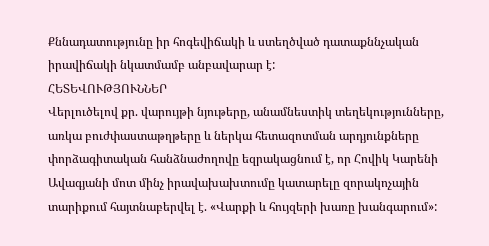Քննադատությունը իր հոգեվիճակի և ստեղծված դատաքննչական իրավիճակի նկատմամբ անբավարար է:
ՀԵՏԵՎՈՒԹՅՈՒՆՆԵՐ
Վերլուծելով քր. վարույթի նյութերը, անամնեստիկ տեղեկությունները, առկա բուժփաստաթղթերը և ներկա հետազոտման արդյունքները փորձագիտական հանձնաժողովը եզրակացնում է, որ Հովիկ Կարենի Ավագյանի մոտ մինչ իրավախախտումը կատարելը զորակոչային տարիքում հայտնաբերվել է. «Վարքի և հույզերի խառը խանգարում»: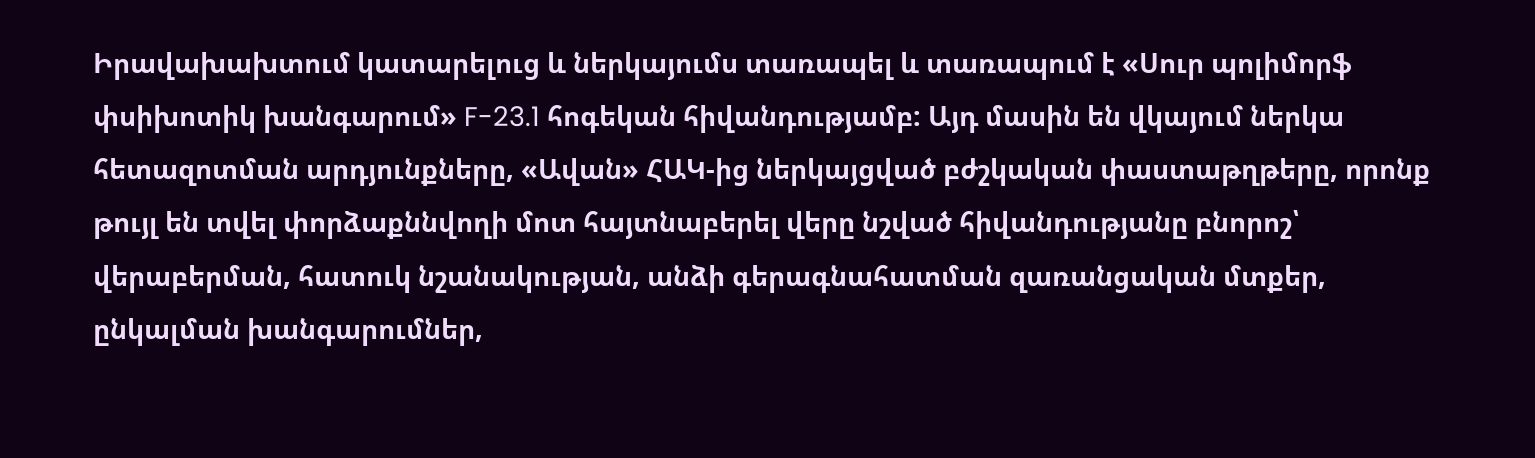Իրավախախտում կատարելուց և ներկայումս տառապել և տառապում է «Սուր պոլիմորֆ փսիխոտիկ խանգարում» F-23.1 հոգեկան հիվանդությամբ: Այդ մասին են վկայում ներկա հետազոտման արդյունքները, «Ավան» ՀԱԿ-ից ներկայցված բժշկական փաստաթղթերը, որոնք թույլ են տվել փորձաքննվողի մոտ հայտնաբերել վերը նշված հիվանդությանը բնորոշ՝ վերաբերման, հատուկ նշանակության, անձի գերագնահատման զառանցական մտքեր, ընկալման խանգարումներ,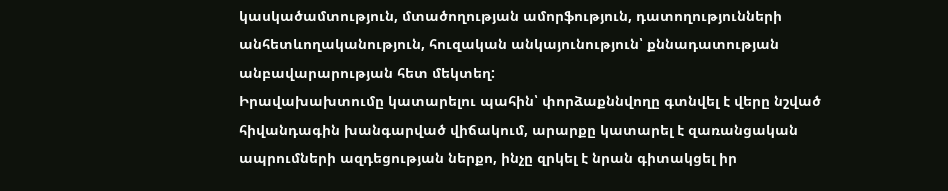կասկածամտություն, մտածողության ամորֆություն, դատողությունների անհետևողականություն, հուզական անկայունություն՝ քննադատության անբավարարության հետ մեկտեղ:
Իրավախախտումը կատարելու պահին՝ փորձաքննվողը գտնվել է վերը նշված հիվանդագին խանգարված վիճակում, արարքը կատարել է զառանցական ապրումների ազդեցության ներքո, ինչը զրկել է նրան գիտակցել իր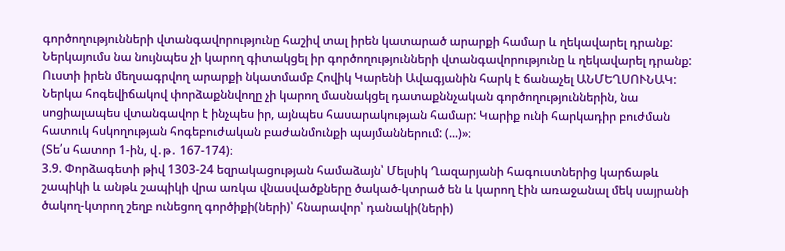գործողությունների վտանգավորությունը հաշիվ տալ իրեն կատարած արարքի համար և ղեկավարել դրանք: Ներկայումս նա նույնպես չի կարող գիտակցել իր գործողությունների վտանգավորությունը և ղեկավարել դրանք:
Ուստի իրեն մեղսագրվող արարքի նկատմամբ Հովիկ Կարենի Ավագյանին հարկ է ճանաչել ԱՆՄԵՂՍՈՒՆԱԿ:
Ներկա հոգեվիճակով փորձաքննվողը չի կարող մասնակցել դատաքննչական գործողություններին, նա սոցիալապես վտանգավոր է ինչպես իր, այնպես հասարակության համար: Կարիք ունի հարկադիր բուժման հատուկ հսկողության հոգեբուժական բաժանմունքի պայմաններում: (...)»։
(Տե՛ս հատոր 1-ին, վ․թ․ 167-174)։
3.9. Փորձագետի թիվ 1303-24 եզրակացության համաձայն՝ Մելսիկ Ղազարյանի հագուստներից կարճաթև շապիկի և անթև շապիկի վրա առկա վնասվածքները ծակած-կտրած են և կարող էին առաջանալ մեկ սայրանի ծակող-կտրող շեղբ ունեցող գործիքի(ների)՝ հնարավոր՝ դանակի(ների)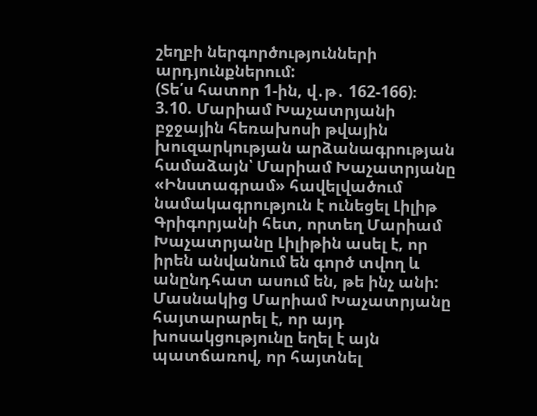շեղբի ներգործությունների արդյունքներում:
(Տե՛ս հատոր 1-ին, վ․թ․ 162-166)։
3.10. Մարիամ Խաչատրյանի բջջային հեռախոսի թվային խուզարկության արձանագրության համաձայն՝ Մարիամ Խաչատրյանը «Ինստագրամ» հավելվածում նամակագրություն է ունեցել Լիլիթ Գրիգորյանի հետ, որտեղ Մարիամ Խաչատրյանը Լիլիթին ասել է, որ իրեն անվանում են գործ տվող և անընդհատ ասում են, թե ինչ անի: Մասնակից Մարիամ Խաչատրյանը հայտարարել է, որ այդ խոսակցությունը եղել է այն պատճառով, որ հայտնել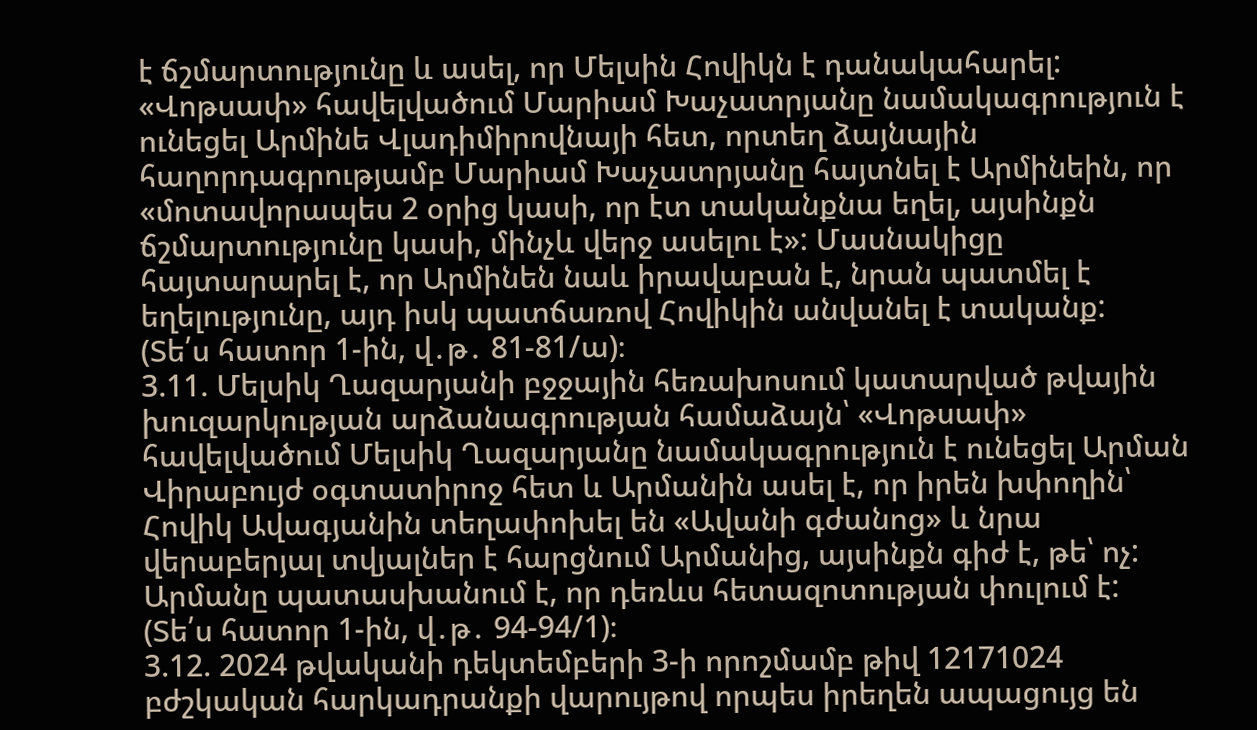է ճշմարտությունը և ասել, որ Մելսին Հովիկն է դանակահարել:
«Վոթսափ» հավելվածում Մարիամ Խաչատրյանը նամակագրություն է ունեցել Արմինե Վլադիմիրովնայի հետ, որտեղ ձայնային հաղորդագրությամբ Մարիամ Խաչատրյանը հայտնել է Արմինեին, որ «մոտավորապես 2 օրից կասի, որ էտ տականքնա եղել, այսինքն ճշմարտությունը կասի, մինչև վերջ ասելու է»: Մասնակիցը հայտարարել է, որ Արմինեն նաև իրավաբան է, նրան պատմել է եղելությունը, այդ իսկ պատճառով Հովիկին անվանել է տականք:
(Տե՛ս հատոր 1-ին, վ․թ․ 81-81/ա)։
3.11. Մելսիկ Ղազարյանի բջջային հեռախոսում կատարված թվային խուզարկության արձանագրության համաձայն՝ «Վոթսափ» հավելվածում Մելսիկ Ղազարյանը նամակագրություն է ունեցել Արման Վիրաբույժ օգտատիրոջ հետ և Արմանին ասել է, որ իրեն խփողին՝ Հովիկ Ավագյանին տեղափոխել են «Ավանի գժանոց» և նրա վերաբերյալ տվյալներ է հարցնում Արմանից, այսինքն գիժ է, թե՝ ոչ: Արմանը պատասխանում է, որ դեռևս հետազոտության փուլում է:
(Տե՛ս հատոր 1-ին, վ․թ․ 94-94/1)։
3.12. 2024 թվականի դեկտեմբերի 3-ի որոշմամբ թիվ 12171024 բժշկական հարկադրանքի վարույթով որպես իրեղեն ապացույց են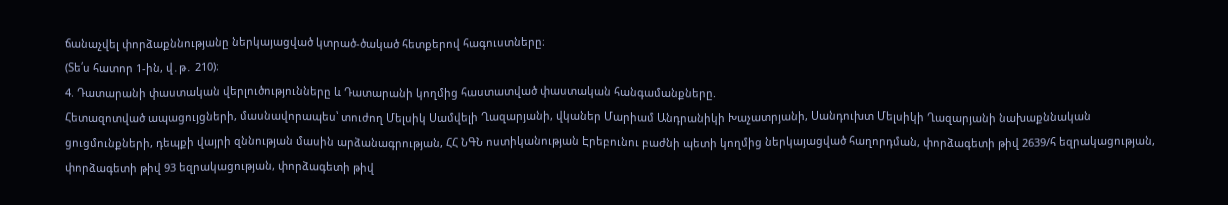ճանաչվել փորձաքննությանը ներկայացված կտրած-ծակած հետքերով հագուստները։
(Տե՛ս հատոր 1-ին, վ․թ․ 210)։
4. Դատարանի փաստական վերլուծությունները և Դատարանի կողմից հաստատված փաստական հանգամանքները.
Հետազոտված ապացույցների, մասնավորապես՝ տուժող Մելսիկ Սամվելի Ղազարյանի, վկաներ Մարիամ Անդրանիկի Խաչատրյանի, Սանդուխտ Մելսիկի Ղազարյանի նախաքննական ցուցմունքների, դեպքի վայրի զննության մասին արձանագրության, ՀՀ ՆԳՆ ոստիկանության Էրեբունու բաժնի պետի կողմից ներկայացված հաղորդման, փորձագետի թիվ 2639/հ եզրակացության, փորձագետի թիվ 93 եզրակացության, փորձագետի թիվ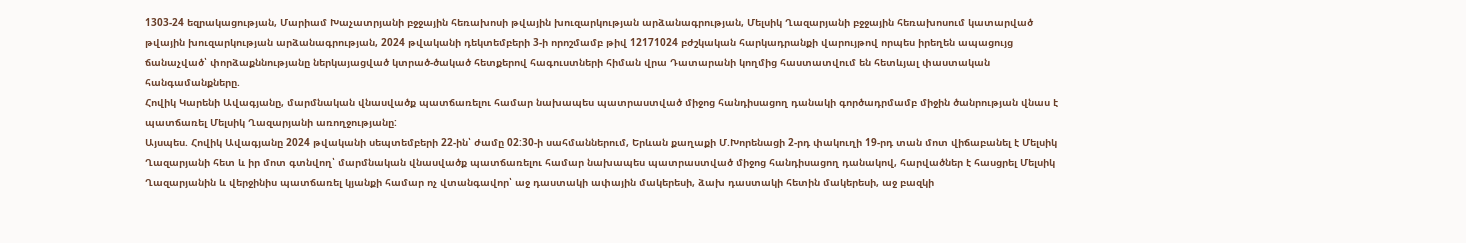1303-24 եզրակացության, Մարիամ Խաչատրյանի բջջային հեռախոսի թվային խուզարկության արձանագրության, Մելսիկ Ղազարյանի բջջային հեռախոսում կատարված թվային խուզարկության արձանագրության, 2024 թվականի դեկտեմբերի 3-ի որոշմամբ թիվ 12171024 բժշկական հարկադրանքի վարույթով որպես իրեղեն ապացույց ճանաչված՝ փորձաքննությանը ներկայացված կտրած-ծակած հետքերով հագուստների հիման վրա Դատարանի կողմից հաստատվում են հետևյալ փաստական հանգամանքները.
Հովիկ Կարենի Ավագյանը, մարմնական վնասվածք պատճառելու համար նախապես պատրաստված միջոց հանդիսացող դանակի գործադրմամբ միջին ծանրության վնաս է պատճառել Մելսիկ Ղազարյանի առողջությանը:
Այսպես. Հովիկ Ավագյանը 2024 թվականի սեպտեմբերի 22-ին՝ ժամը 02:30-ի սահմաններում, Երևան քաղաքի Մ.Խորենացի 2-րդ փակուղի 19-րդ տան մոտ վիճաբանել է Մելսիկ Ղազարյանի հետ և իր մոտ գտնվող՝ մարմնական վնասվածք պատճառելու համար նախապես պատրաստված միջոց հանդիսացող դանակով, հարվածներ է հասցրել Մելսիկ Ղազարյանին և վերջինիս պատճառել կյանքի համար ոչ վտանգավոր՝ աջ դաստակի ափային մակերեսի, ձախ դաստակի հետին մակերեսի, աջ բազկի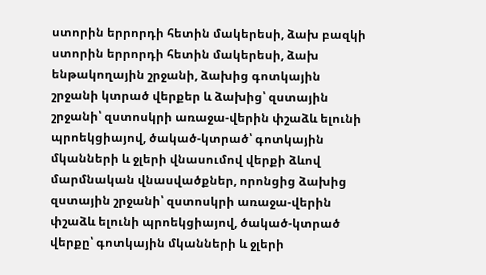ստորին երրորդի հետին մակերեսի, ձախ բազկի ստորին երրորդի հետին մակերեսի, ձախ ենթակողային շրջանի, ձախից գոտկային շրջանի կտրած վերքեր և ձախից՝ զստային շրջանի՝ զստոսկրի առաջա-վերին փշաձև ելունի պրոեկցիայով, ծակած-կտրած՝ գոտկային մկանների և ջլերի վնասումով վերքի ձևով մարմնական վնասվածքներ, որոնցից ձախից զստային շրջանի՝ զստոսկրի առաջա-վերին փշաձև ելունի պրոեկցիայով, ծակած-կտրած վերքը՝ գոտկային մկանների և ջլերի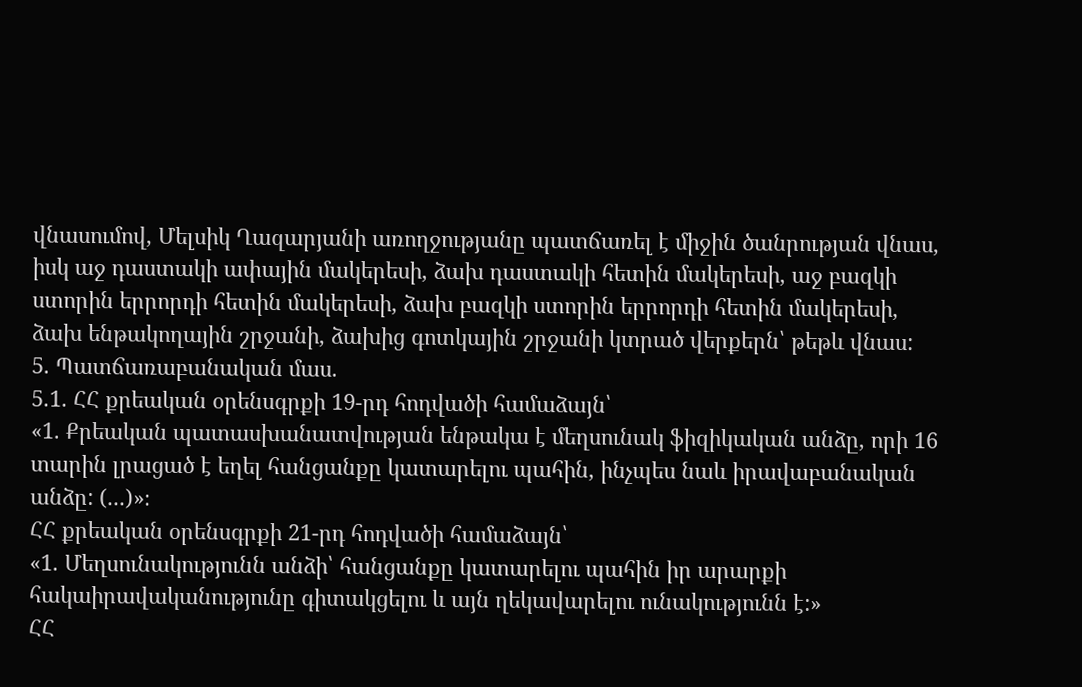վնասումով, Մելսիկ Ղազարյանի առողջությանը պատճառել է միջին ծանրության վնաս, իսկ աջ դաստակի ափային մակերեսի, ձախ դաստակի հետին մակերեսի, աջ բազկի ստորին երրորդի հետին մակերեսի, ձախ բազկի ստորին երրորդի հետին մակերեսի, ձախ ենթակողային շրջանի, ձախից գոտկային շրջանի կտրած վերքերն՝ թեթև վնաս:
5. Պատճառաբանական մաս.
5.1. ՀՀ քրեական օրենսգրքի 19-րդ հոդվածի համաձայն՝
«1. Քրեական պատասխանատվության ենթակա է մեղսունակ ֆիզիկական անձը, որի 16 տարին լրացած է եղել հանցանքը կատարելու պահին, ինչպես նաև իրավաբանական անձը: (...)»։
ՀՀ քրեական օրենսգրքի 21-րդ հոդվածի համաձայն՝
«1. Մեղսունակությունն անձի՝ հանցանքը կատարելու պահին իր արարքի հակաիրավականությունը գիտակցելու և այն ղեկավարելու ունակությունն է:»
ՀՀ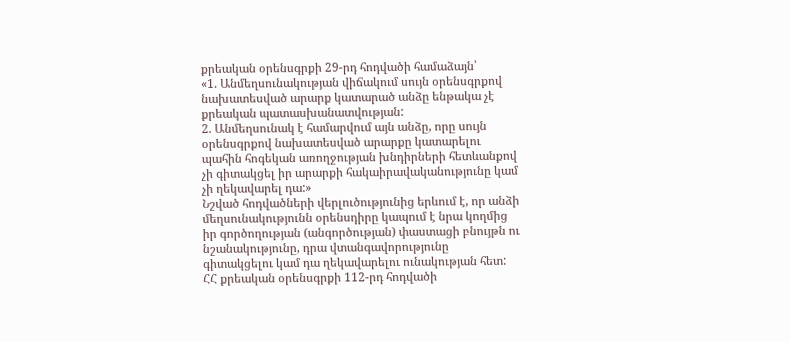քրեական օրենսգրքի 29-րդ հոդվածի համաձայն՝
«1. Անմեղսունակության վիճակում սույն օրենսգրքով նախատեսված արարք կատարած անձը ենթակա չէ քրեական պատասխանատվության:
2. Անմեղսունակ է համարվում այն անձը, որը սույն օրենսգրքով նախատեսված արարքը կատարելու պահին հոգեկան առողջության խնդիրների հետևանքով չի գիտակցել իր արարքի հակաիրավականությունը կամ չի ղեկավարել դա:»
Նշված հոդվածների վերլուծությունից երևում է, որ անձի մեղսունակությունն օրենսդիրը կապում է նրա կողմից իր գործողության (անգործության) փաստացի բնույթն ու նշանակությունը, դրա վտանգավորությունը գիտակցելու կամ դա ղեկավարելու ունակության հետ:
ՀՀ քրեական օրենսգրքի 112-րդ հոդվածի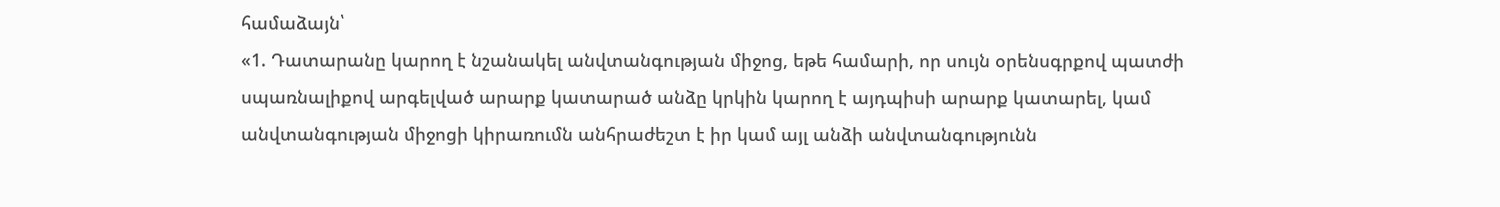համաձայն՝
«1. Դատարանը կարող է նշանակել անվտանգության միջոց, եթե համարի, որ սույն օրենսգրքով պատժի սպառնալիքով արգելված արարք կատարած անձը կրկին կարող է այդպիսի արարք կատարել, կամ անվտանգության միջոցի կիրառումն անհրաժեշտ է իր կամ այլ անձի անվտանգությունն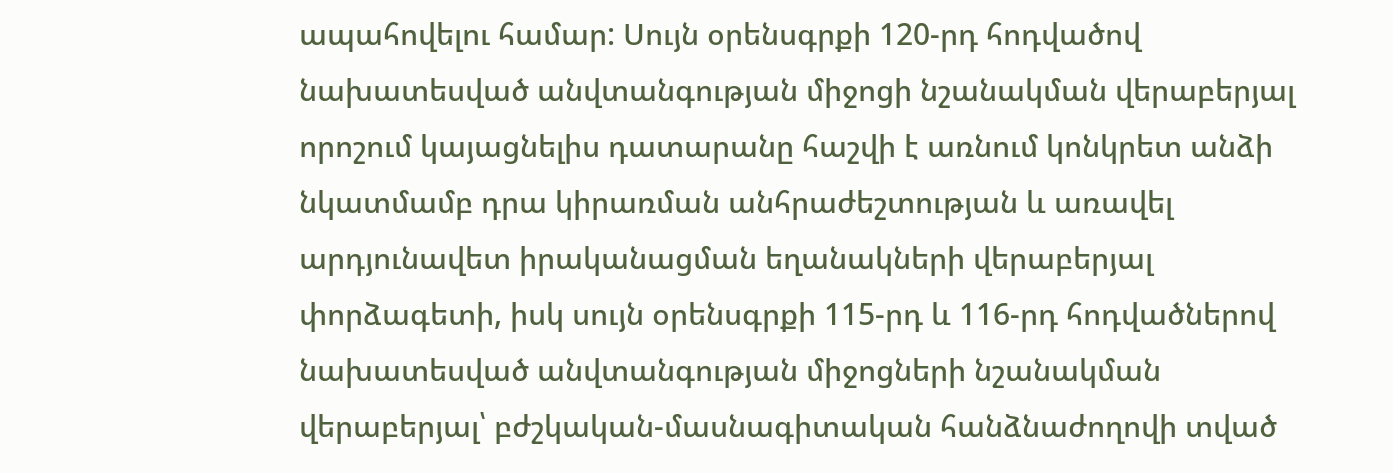ապահովելու համար: Սույն օրենսգրքի 120-րդ հոդվածով նախատեսված անվտանգության միջոցի նշանակման վերաբերյալ որոշում կայացնելիս դատարանը հաշվի է առնում կոնկրետ անձի նկատմամբ դրա կիրառման անհրաժեշտության և առավել արդյունավետ իրականացման եղանակների վերաբերյալ փորձագետի, իսկ սույն օրենսգրքի 115-րդ և 116-րդ հոդվածներով նախատեսված անվտանգության միջոցների նշանակման վերաբերյալ՝ բժշկական-մասնագիտական հանձնաժողովի տված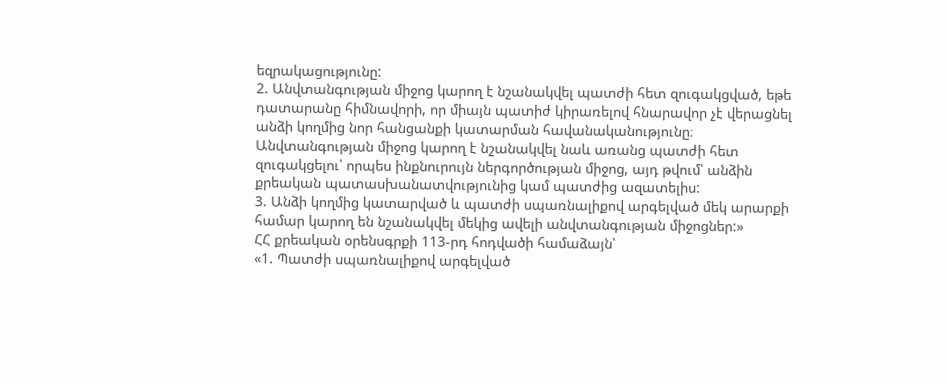եզրակացությունը:
2. Անվտանգության միջոց կարող է նշանակվել պատժի հետ զուգակցված, եթե դատարանը հիմնավորի, որ միայն պատիժ կիրառելով հնարավոր չէ վերացնել անձի կողմից նոր հանցանքի կատարման հավանականությունը։ Անվտանգության միջոց կարող է նշանակվել նաև առանց պատժի հետ զուգակցելու՝ որպես ինքնուրույն ներգործության միջոց, այդ թվում՝ անձին քրեական պատասխանատվությունից կամ պատժից ազատելիս:
3. Անձի կողմից կատարված և պատժի սպառնալիքով արգելված մեկ արարքի համար կարող են նշանակվել մեկից ավելի անվտանգության միջոցներ:»
ՀՀ քրեական օրենսգրքի 113-րդ հոդվածի համաձայն՝
«1. Պատժի սպառնալիքով արգելված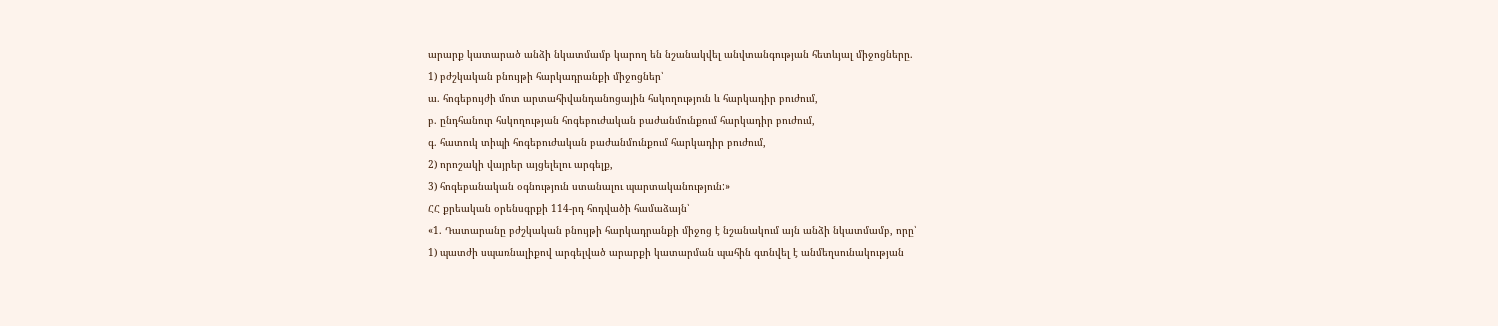արարք կատարած անձի նկատմամբ կարող են նշանակվել անվտանգության հետևյալ միջոցները.
1) բժշկական բնույթի հարկադրանքի միջոցներ՝
ա. հոգեբույժի մոտ արտահիվանդանոցային հսկողություն և հարկադիր բուժում,
բ. ընդհանուր հսկողության հոգեբուժական բաժանմունքում հարկադիր բուժում,
գ. հատուկ տիպի հոգեբուժական բաժանմունքում հարկադիր բուժում,
2) որոշակի վայրեր այցելելու արգելք,
3) հոգեբանական օգնություն ստանալու պարտականություն:»
ՀՀ քրեական օրենսգրքի 114-րդ հոդվածի համաձայն՝
«1. Դատարանը բժշկական բնույթի հարկադրանքի միջոց է նշանակում այն անձի նկատմամբ, որը՝
1) պատժի սպառնալիքով արգելված արարքի կատարման պահին գտնվել է անմեղսունակության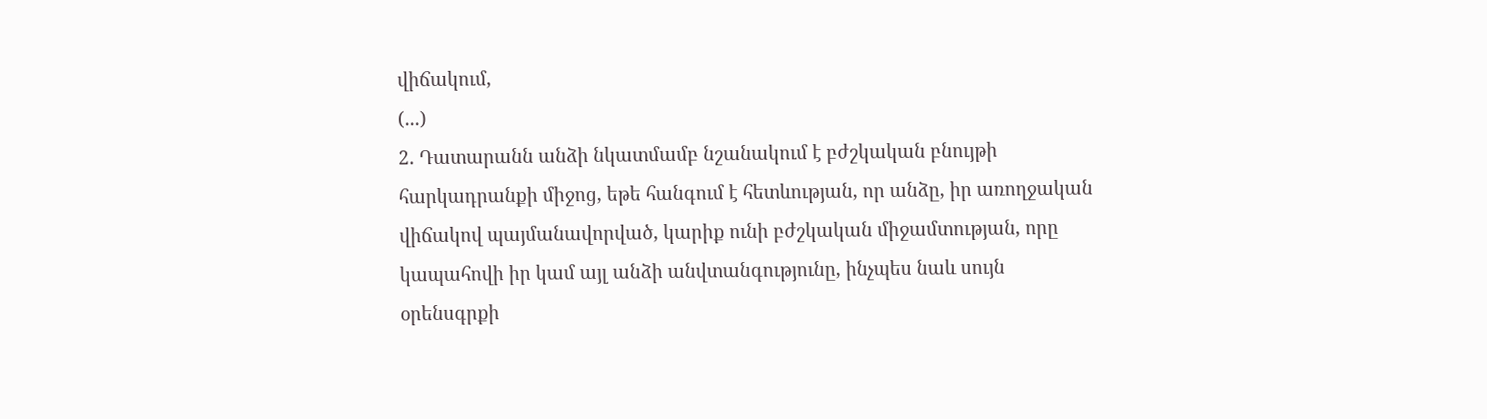վիճակում,
(...)
2. Դատարանն անձի նկատմամբ նշանակում է բժշկական բնույթի հարկադրանքի միջոց, եթե հանգում է հետևության, որ անձը, իր առողջական վիճակով պայմանավորված, կարիք ունի բժշկական միջամտության, որը կապահովի իր կամ այլ անձի անվտանգությունը, ինչպես նաև սույն օրենսգրքի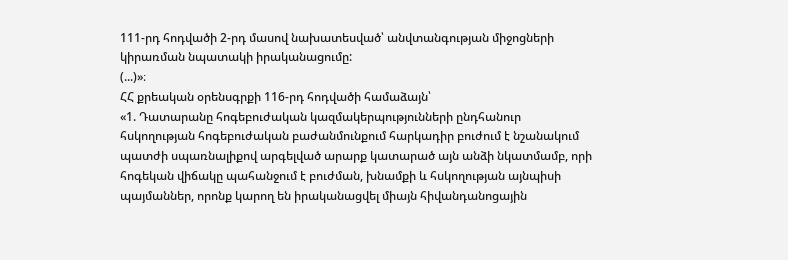111-րդ հոդվածի 2-րդ մասով նախատեսված՝ անվտանգության միջոցների կիրառման նպատակի իրականացումը:
(...)»։
ՀՀ քրեական օրենսգրքի 116-րդ հոդվածի համաձայն՝
«1. Դատարանը հոգեբուժական կազմակերպությունների ընդհանուր հսկողության հոգեբուժական բաժանմունքում հարկադիր բուժում է նշանակում պատժի սպառնալիքով արգելված արարք կատարած այն անձի նկատմամբ, որի հոգեկան վիճակը պահանջում է բուժման, խնամքի և հսկողության այնպիսի պայմաններ, որոնք կարող են իրականացվել միայն հիվանդանոցային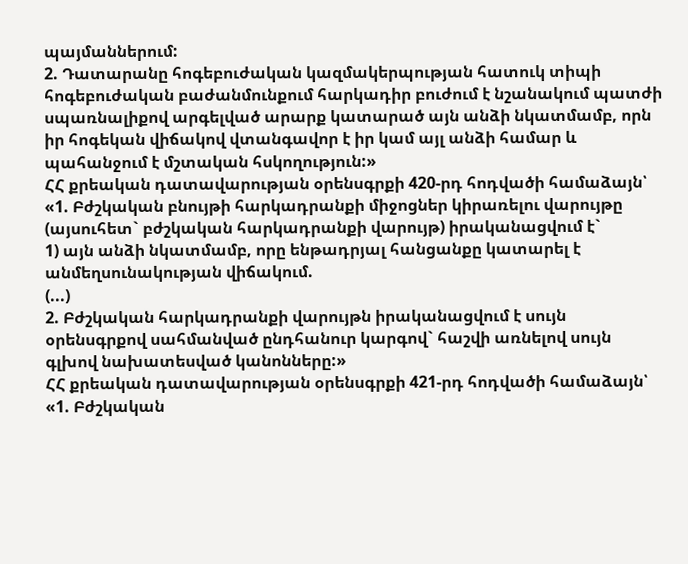պայմաններում:
2. Դատարանը հոգեբուժական կազմակերպության հատուկ տիպի հոգեբուժական բաժանմունքում հարկադիր բուժում է նշանակում պատժի սպառնալիքով արգելված արարք կատարած այն անձի նկատմամբ, որն իր հոգեկան վիճակով վտանգավոր է իր կամ այլ անձի համար և պահանջում է մշտական հսկողություն:»
ՀՀ քրեական դատավարության օրենսգրքի 420-րդ հոդվածի համաձայն՝
«1. Բժշկական բնույթի հարկադրանքի միջոցներ կիրառելու վարույթը (այսուհետ` բժշկական հարկադրանքի վարույթ) իրականացվում է`
1) այն անձի նկատմամբ, որը ենթադրյալ հանցանքը կատարել է անմեղսունակության վիճակում.
(...)
2. Բժշկական հարկադրանքի վարույթն իրականացվում է սույն օրենսգրքով սահմանված ընդհանուր կարգով` հաշվի առնելով սույն գլխով նախատեսված կանոնները:»
ՀՀ քրեական դատավարության օրենսգրքի 421-րդ հոդվածի համաձայն՝
«1. Բժշկական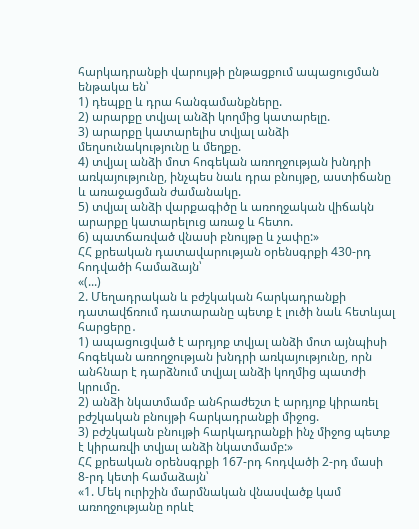հարկադրանքի վարույթի ընթացքում ապացուցման ենթակա են՝
1) դեպքը և դրա հանգամանքները.
2) արարքը տվյալ անձի կողմից կատարելը.
3) արարքը կատարելիս տվյալ անձի մեղսունակությունը և մեղքը.
4) տվյալ անձի մոտ հոգեկան առողջության խնդրի առկայությունը, ինչպես նաև դրա բնույթը, աստիճանը և առաջացման ժամանակը.
5) տվյալ անձի վարքագիծը և առողջական վիճակն արարքը կատարելուց առաջ և հետո.
6) պատճառված վնասի բնույթը և չափը:»
ՀՀ քրեական դատավարության օրենսգրքի 430-րդ հոդվածի համաձայն՝
«(...)
2. Մեղադրական և բժշկական հարկադրանքի դատավճռում դատարանը պետք է լուծի նաև հետևյալ հարցերը․
1) ապացուցված է արդյոք տվյալ անձի մոտ այնպիսի հոգեկան առողջության խնդրի առկայությունը, որն անհնար է դարձնում տվյալ անձի կողմից պատժի կրումը.
2) անձի նկատմամբ անհրաժեշտ է արդյոք կիրառել բժշկական բնույթի հարկադրանքի միջոց.
3) բժշկական բնույթի հարկադրանքի ինչ միջոց պետք է կիրառվի տվյալ անձի նկատմամբ:»
ՀՀ քրեական օրենսգրքի 167-րդ հոդվածի 2-րդ մասի 8-րդ կետի համաձայն՝
«1. Մեկ ուրիշին մարմնական վնասվածք կամ առողջությանը որևէ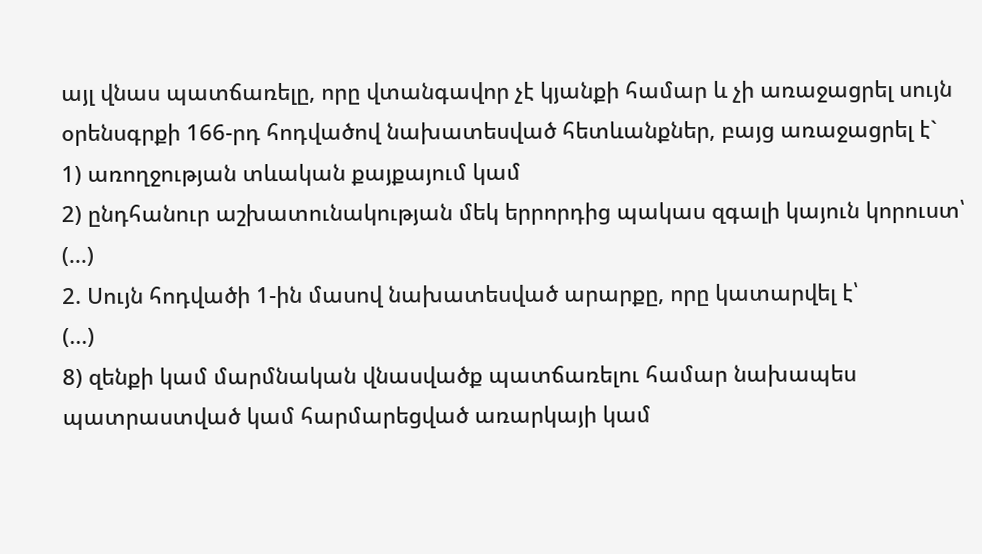այլ վնաս պատճառելը, որը վտանգավոր չէ կյանքի համար և չի առաջացրել սույն օրենսգրքի 166-րդ հոդվածով նախատեսված հետևանքներ, բայց առաջացրել է`
1) առողջության տևական քայքայում կամ
2) ընդհանուր աշխատունակության մեկ երրորդից պակաս զգալի կայուն կորուստ՝
(...)
2. Սույն հոդվածի 1-ին մասով նախատեսված արարքը, որը կատարվել է՝
(...)
8) զենքի կամ մարմնական վնասվածք պատճառելու համար նախապես պատրաստված կամ հարմարեցված առարկայի կամ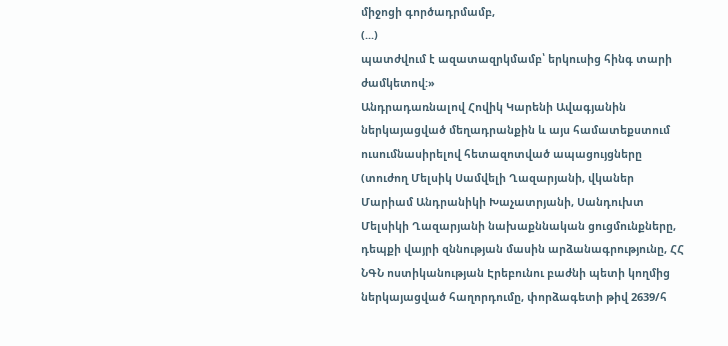միջոցի գործադրմամբ,
(...)
պատժվում է ազատազրկմամբ՝ երկուսից հինգ տարի ժամկետով:»
Անդրադառնալով Հովիկ Կարենի Ավագյանին ներկայացված մեղադրանքին և այս համատեքստում ուսումնասիրելով հետազոտված ապացույցները (տուժող Մելսիկ Սամվելի Ղազարյանի, վկաներ Մարիամ Անդրանիկի Խաչատրյանի, Սանդուխտ Մելսիկի Ղազարյանի նախաքննական ցուցմունքները, դեպքի վայրի զննության մասին արձանագրությունը, ՀՀ ՆԳՆ ոստիկանության Էրեբունու բաժնի պետի կողմից ներկայացված հաղորդումը, փորձագետի թիվ 2639/հ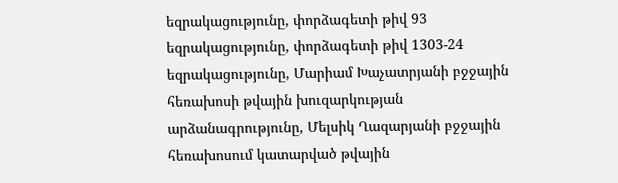եզրակացությունը, փորձագետի թիվ 93 եզրակացությունը, փորձագետի թիվ 1303-24 եզրակացությունը, Մարիամ Խաչատրյանի բջջային հեռախոսի թվային խուզարկության արձանագրությունը, Մելսիկ Ղազարյանի բջջային հեռախոսում կատարված թվային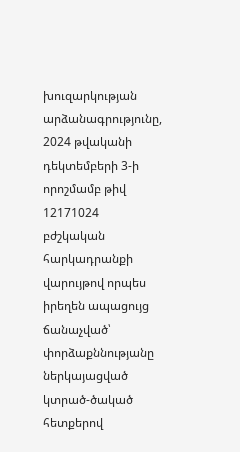խուզարկության արձանագրությունը, 2024 թվականի դեկտեմբերի 3-ի որոշմամբ թիվ 12171024 բժշկական հարկադրանքի վարույթով որպես իրեղեն ապացույց ճանաչված՝ փորձաքննությանը ներկայացված կտրած-ծակած հետքերով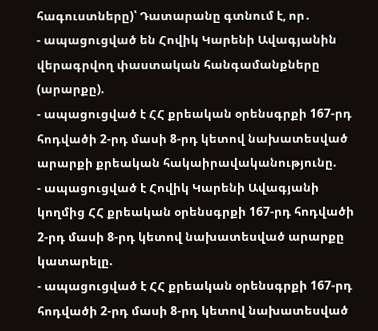հագուստները)՝ Դատարանը գտնում է, որ․
- ապացուցված են Հովիկ Կարենի Ավագյանին վերագրվող փաստական հանգամանքները (արարքը).
- ապացուցված է ՀՀ քրեական օրենսգրքի 167-րդ հոդվածի 2-րդ մասի 8-րդ կետով նախատեսված արարքի քրեական հակաիրավականությունը.
- ապացուցված է Հովիկ Կարենի Ավագյանի կողմից ՀՀ քրեական օրենսգրքի 167-րդ հոդվածի 2-րդ մասի 8-րդ կետով նախատեսված արարքը կատարելը.
- ապացուցված է ՀՀ քրեական օրենսգրքի 167-րդ հոդվածի 2-րդ մասի 8-րդ կետով նախատեսված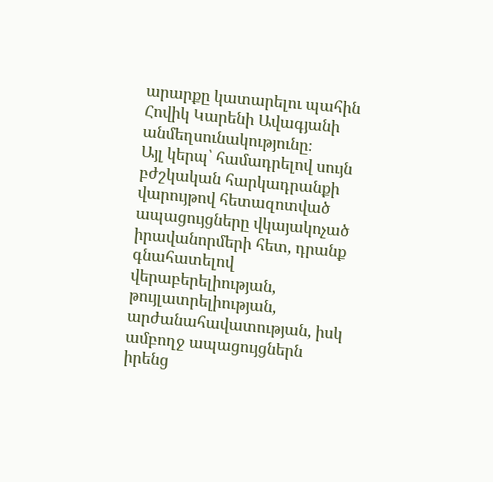արարքը կատարելու պահին Հովիկ Կարենի Ավագյանի անմեղսունակությունը։
Այլ կերպ՝ համադրելով սույն բժշկական հարկադրանքի վարույթով հետազոտված ապացույցները վկայակոչած իրավանորմերի հետ, դրանք գնահատելով վերաբերելիության, թույլատրելիության, արժանահավատության, իսկ ամբողջ ապացույցներն իրենց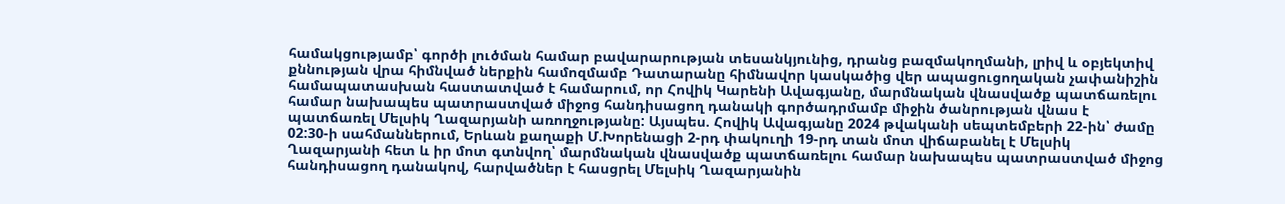համակցությամբ՝ գործի լուծման համար բավարարության տեսանկյունից, դրանց բազմակողմանի, լրիվ և օբյեկտիվ քննության վրա հիմնված ներքին համոզմամբ Դատարանը հիմնավոր կասկածից վեր ապացուցողական չափանիշին համապատասխան հաստատված է համարում, որ Հովիկ Կարենի Ավագյանը, մարմնական վնասվածք պատճառելու համար նախապես պատրաստված միջոց հանդիսացող դանակի գործադրմամբ միջին ծանրության վնաս է պատճառել Մելսիկ Ղազարյանի առողջությանը: Այսպես. Հովիկ Ավագյանը 2024 թվականի սեպտեմբերի 22-ին՝ ժամը 02:30-ի սահմաններում, Երևան քաղաքի Մ.Խորենացի 2-րդ փակուղի 19-րդ տան մոտ վիճաբանել է Մելսիկ Ղազարյանի հետ և իր մոտ գտնվող՝ մարմնական վնասվածք պատճառելու համար նախապես պատրաստված միջոց հանդիսացող դանակով, հարվածներ է հասցրել Մելսիկ Ղազարյանին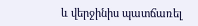և վերջինիս պատճառել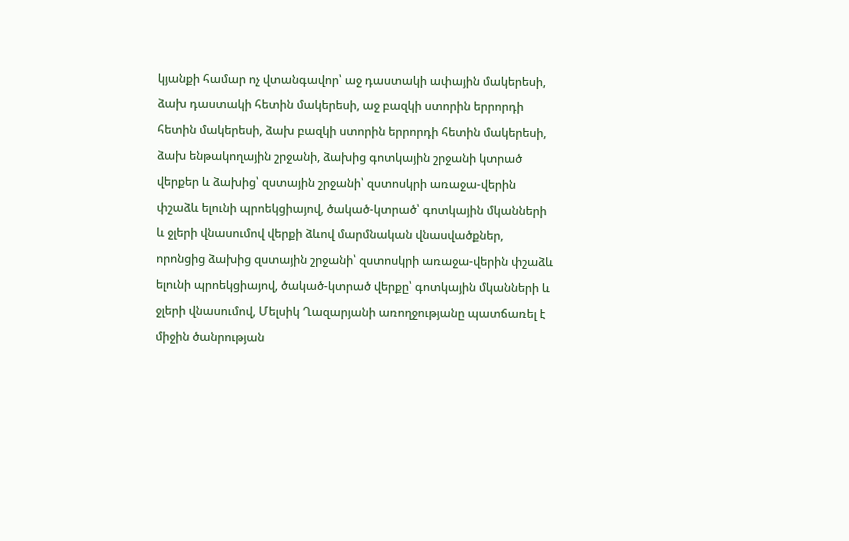կյանքի համար ոչ վտանգավոր՝ աջ դաստակի ափային մակերեսի, ձախ դաստակի հետին մակերեսի, աջ բազկի ստորին երրորդի հետին մակերեսի, ձախ բազկի ստորին երրորդի հետին մակերեսի, ձախ ենթակողային շրջանի, ձախից գոտկային շրջանի կտրած վերքեր և ձախից՝ զստային շրջանի՝ զստոսկրի առաջա-վերին փշաձև ելունի պրոեկցիայով, ծակած-կտրած՝ գոտկային մկանների և ջլերի վնասումով վերքի ձևով մարմնական վնասվածքներ, որոնցից ձախից զստային շրջանի՝ զստոսկրի առաջա-վերին փշաձև ելունի պրոեկցիայով, ծակած-կտրած վերքը՝ գոտկային մկանների և ջլերի վնասումով, Մելսիկ Ղազարյանի առողջությանը պատճառել է միջին ծանրության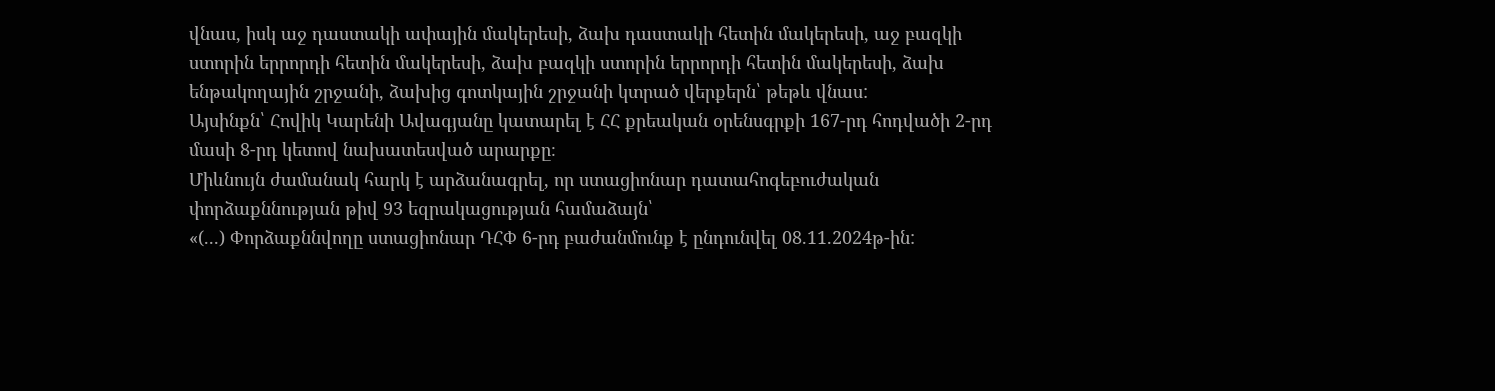վնաս, իսկ աջ դաստակի ափային մակերեսի, ձախ դաստակի հետին մակերեսի, աջ բազկի ստորին երրորդի հետին մակերեսի, ձախ բազկի ստորին երրորդի հետին մակերեսի, ձախ ենթակողային շրջանի, ձախից գոտկային շրջանի կտրած վերքերն՝ թեթև վնաս:
Այսինքն՝ Հովիկ Կարենի Ավագյանը կատարել է ՀՀ քրեական օրենսգրքի 167-րդ հոդվածի 2-րդ մասի 8-րդ կետով նախատեսված արարքը։
Միևնույն ժամանակ հարկ է արձանագրել, որ ստացիոնար դատահոգեբուժական փորձաքննության թիվ 93 եզրակացության համաձայն՝
«(...) Փորձաքննվողը ստացիոնար ԴՀՓ 6-րդ բաժանմունք է ընդունվել 08.11.2024թ-ին: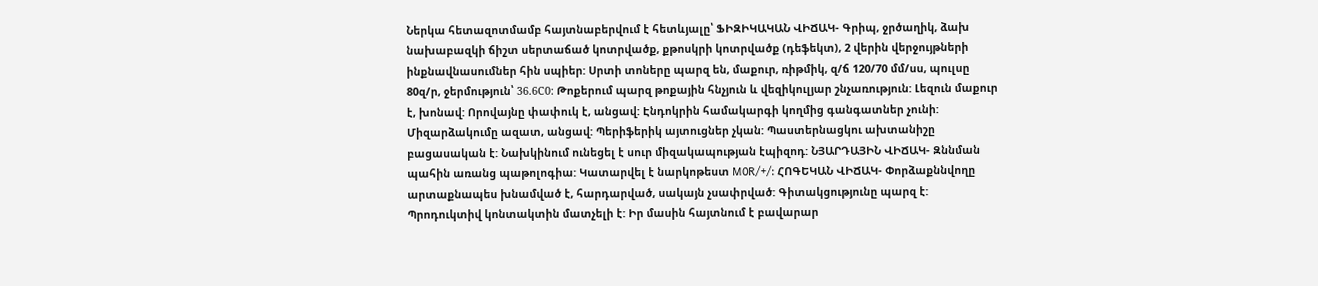Ներկա հետազոտմամբ հայտնաբերվում է հետևյալը՝ ՖԻԶԻԿԱԿԱՆ ՎԻՃԱԿ- Գրիպ, ջրծաղիկ, ձախ նախաբազկի ճիշտ սերտաճած կոտրվածք, քթոսկրի կոտրվածք (դեֆեկտ), 2 վերին վերջույթների ինքնավնասումներ հին սպիեր: Սրտի տոները պարզ են, մաքուր, ռիթմիկ, զ/ճ 120/70 մմ/սս, պուլսը 80զ/ր, ջերմություն՝ 36.6С0: Թոքերում պարզ թոքային հնչյուն և վեզիկուլյար շնչառություն: Լեզուն մաքուր է, խոնավ: Որովայնը փափուկ է, անցավ: Էնդոկրին համակարգի կողմից գանգատներ չունի: Միզարձակումը ազատ, անցավ: Պերիֆերիկ այտուցներ չկան: Պաստերնացկու ախտանիշը բացասական է: Նախկինում ունեցել է սուր միզակապության էպիզոդ: ՆՅԱՐԴԱՅԻՆ ՎԻՃԱԿ- Զննման պահին առանց պաթոլոգիա: Կատարվել է նարկոթեստ M0R/+/: ՀՈԳԵԿԱՆ ՎԻՃԱԿ- Փորձաքննվողը արտաքնապես խնամված է, հարդարված, սակայն չսափրված: Գիտակցությունը պարզ է: Պրոդուկտիվ կոնտակտին մատչելի է: Իր մասին հայտնում է բավարար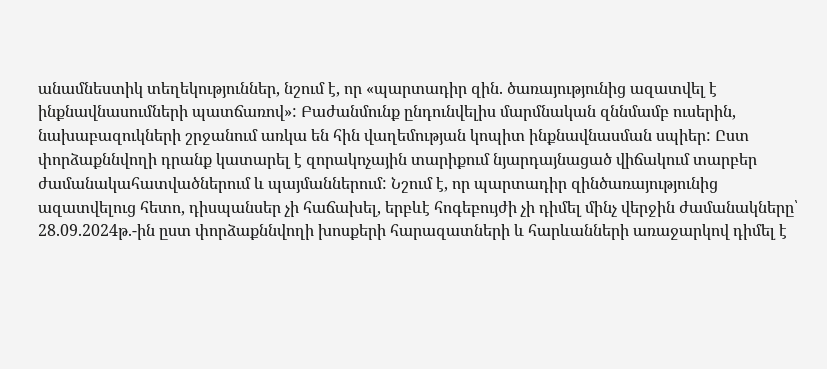անամնեստիկ տեղեկություններ, նշում է, որ «պարտադիր զին. ծառայությունից ազատվել է ինքնավնասումների պատճառով»: Բաժանմունք ընդունվելիս մարմնական զննմամբ ուսերին, նախաբազուկների շրջանում առկա են հին վաղեմության կոպիտ ինքնավնասման սպիեր: Ըստ փորձաքննվողի դրանք կատարել է զորակոչային տարիքում նյարդայնացած վիճակում տարբեր ժամանակահատվածներում և պայմաններում: Նշում է, որ պարտադիր զինծառայությունից ազատվելուց հետո, դիսպանսեր չի հաճախել, երբևէ հոգեբույժի չի դիմել մինչ վերջին ժամանակները՝ 28.09.2024թ.-ին ըստ փորձաքննվողի խոսքերի հարազատների և հարևանների առաջարկով դիմել է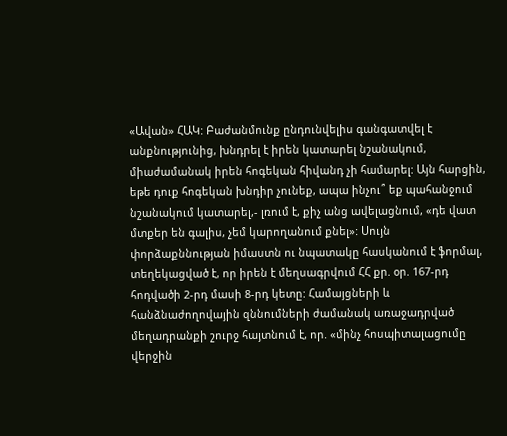«Ավան» ՀԱԿ: Բաժանմունք ընդունվելիս գանգատվել է անքնությունից, խնդրել է իրեն կատարել նշանակում, միաժամանակ իրեն հոգեկան հիվանդ չի համարել: Այն հարցին, եթե դուք հոգեկան խնդիր չունեք, ապա ինչու՞ եք պահանջում նշանակում կատարել,- լռում է, քիչ անց ավելացնում, «դե վատ մտքեր են գալիս, չեմ կարողանում քնել»: Սույն փորձաքննության իմաստն ու նպատակը հասկանում է ֆորմալ, տեղեկացված է, որ իրեն է մեղսագրվում ՀՀ քր. օր. 167-րդ հոդվածի 2-րդ մասի 8-րդ կետը: Համայցների և հանձնաժողովային զննումների ժամանակ առաջադրված մեղադրանքի շուրջ հայտնում է, որ. «մինչ հոսպիտալացումը վերջին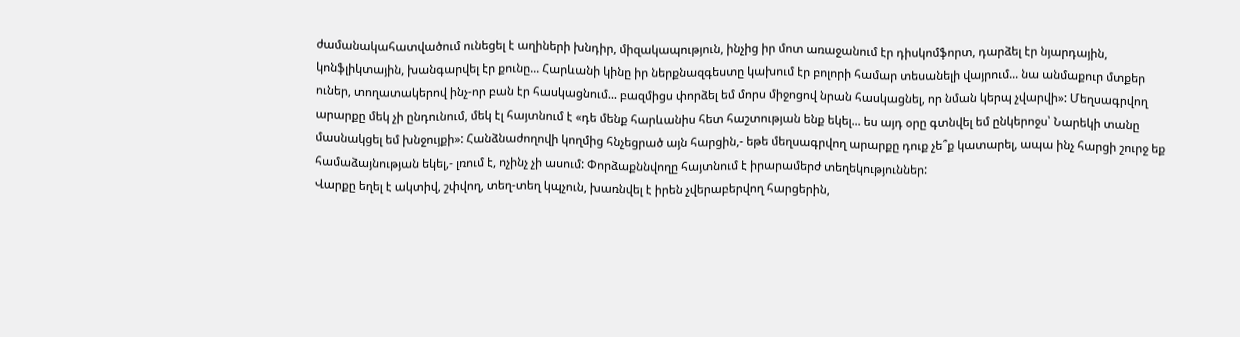ժամանակահատվածում ունեցել է աղիների խնդիր, միզակապություն, ինչից իր մոտ առաջանում էր դիսկոմֆորտ, դարձել էր նյարդային, կոնֆլիկտային, խանգարվել էր քունը... Հարևանի կինը իր ներքնազգեստը կախում էր բոլորի համար տեսանելի վայրում... նա անմաքուր մտքեր ուներ, տողատակերով ինչ-որ բան էր հասկացնում... բազմիցս փորձել եմ մորս միջոցով նրան հասկացնել, որ նման կերպ չվարվի»: Մեղսագրվող արարքը մեկ չի ընդունում, մեկ էլ հայտնում է «դե մենք հարևանիս հետ հաշտության ենք եկել... ես այդ օրը գտնվել եմ ընկերոջս՝ Նարեկի տանը մասնակցել եմ խնջույքի»: Հանձնաժողովի կողմից հնչեցրած այն հարցին,- եթե մեղսագրվող արարքը դուք չե՞ք կատարել, ապա ինչ հարցի շուրջ եք համաձայնության եկել,- լռում է, ոչինչ չի ասում: Փորձաքննվողը հայտնում է իրարամերժ տեղեկություններ:
Վարքը եղել է ակտիվ, շփվող, տեղ-տեղ կպչուն, խառնվել է իրեն չվերաբերվող հարցերին,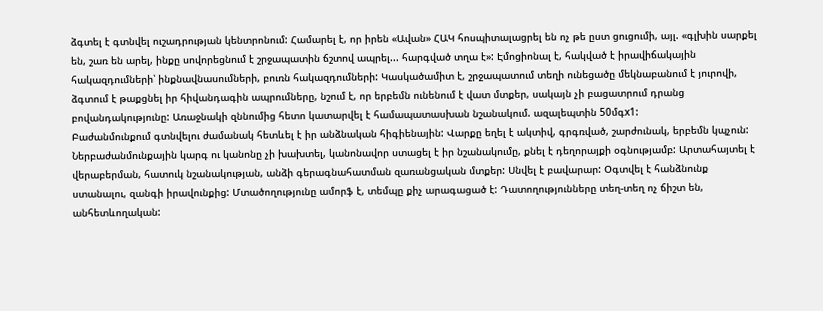ձգտել է գտնվել ուշադրության կենտրոնում: Համարել է, որ իրեն «Ավան» ՀԱԿ հոսպիտալացրել են ոչ թե ըստ ցուցումի, այլ. «գլխին սարքել են, շառ են արել, ինքը սովորեցնում է շրջապատին ճշտով ապրել... հարգված տղա է»: Էմոցիոնալ է, հակված է իրավիճակային հակազդումների՝ ինքնավնասումների, բուռն հակազդումների: Կասկածամիտ է, շրջապատում տեղի ունեցածը մեկնաբանում է յուրովի, ձգտում է թաքցնել իր հիվանդագին ապրումները, նշում է, որ երբեմն ունենում է վատ մտքեր, սակայն չի բացատրում դրանց բովանդակությունը: Առաջնակի զննումից հետո կատարվել է համապատասխան նշանակում. ազալեպտին 50մգx1:
Բաժանմունքում գտնվելու ժամանակ հետևել է իր անձնական հիգիենային: Վարքը եղել է ակտիվ, գրգռված, շարժունակ, երբեմն կպչուն: Ներբաժանմունքային կարգ ու կանոնը չի խախտել, կանոնավոր ստացել է իր նշանակումը, քնել է դեղորայքի օգնությամբ: Արտահայտել է վերաբերման, հատուկ նշանակության, անձի գերագնահատման զառանցական մտքեր: Սնվել է բավարար: Օգտվել է հանձնունք ստանալու, զանգի իրավունքից: Մտածողությունը ամորֆ է, տեմպը քիչ արագացած է: Դատողությունները տեղ-տեղ ոչ ճիշտ են, անհետևողական: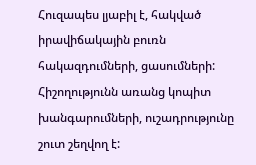Հուզապես լյաբիլ է, հակված իրավիճակային բուռն հակազդումների, ցասումների: Հիշողությունն առանց կոպիտ խանգարումների, ուշադրությունը շուտ շեղվող է: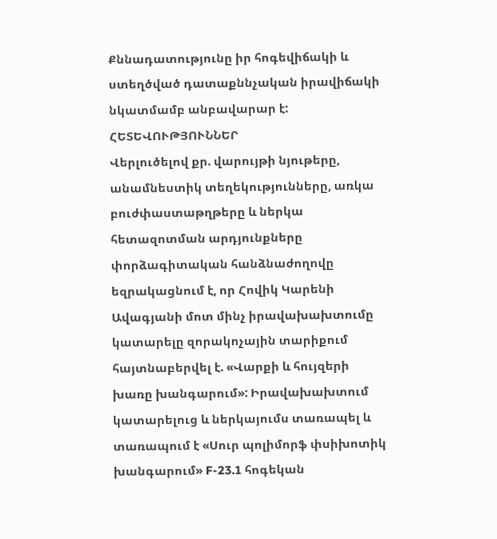Քննադատությունը իր հոգեվիճակի և ստեղծված դատաքննչական իրավիճակի նկատմամբ անբավարար է:
ՀԵՏԵՎՈՒԹՅՈՒՆՆԵՐ
Վերլուծելով քր. վարույթի նյութերը, անամնեստիկ տեղեկությունները, առկա բուժփաստաթղթերը և ներկա հետազոտման արդյունքները փորձագիտական հանձնաժողովը եզրակացնում է, որ Հովիկ Կարենի Ավագյանի մոտ մինչ իրավախախտումը կատարելը զորակոչային տարիքում հայտնաբերվել է. «Վարքի և հույզերի խառը խանգարում»: Իրավախախտում կատարելուց և ներկայումս տառապել և տառապում է «Սուր պոլիմորֆ փսիխոտիկ խանգարում» F-23.1 հոգեկան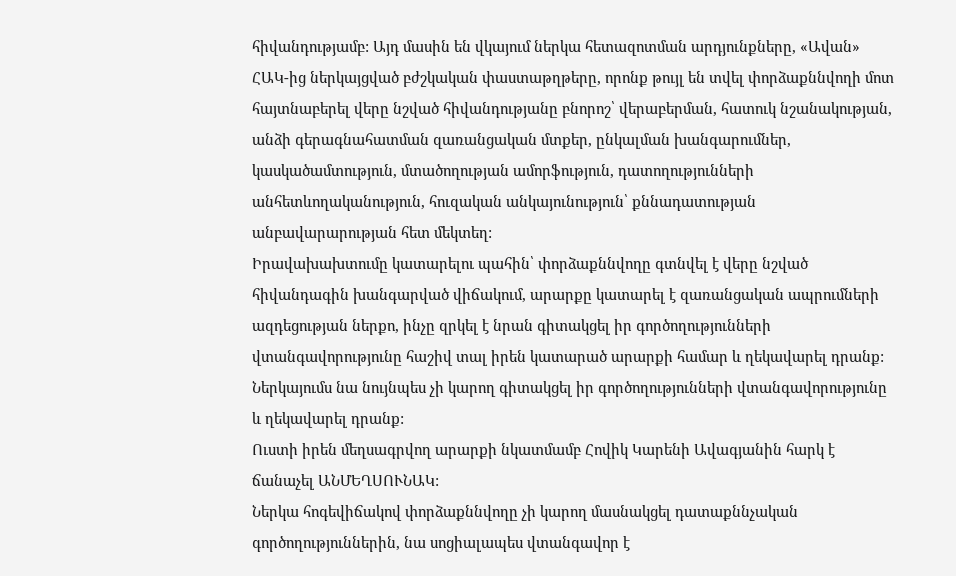հիվանդությամբ: Այդ մասին են վկայում ներկա հետազոտման արդյունքները, «Ավան» ՀԱԿ-ից ներկայցված բժշկական փաստաթղթերը, որոնք թույլ են տվել փորձաքննվողի մոտ հայտնաբերել վերը նշված հիվանդությանը բնորոշ՝ վերաբերման, հատուկ նշանակության, անձի գերագնահատման զառանցական մտքեր, ընկալման խանգարումներ, կասկածամտություն, մտածողության ամորֆություն, դատողությունների անհետևողականություն, հուզական անկայունություն՝ քննադատության անբավարարության հետ մեկտեղ:
Իրավախախտումը կատարելու պահին՝ փորձաքննվողը գտնվել է վերը նշված հիվանդագին խանգարված վիճակում, արարքը կատարել է զառանցական ապրումների ազդեցության ներքո, ինչը զրկել է նրան գիտակցել իր գործողությունների վտանգավորությունը հաշիվ տալ իրեն կատարած արարքի համար և ղեկավարել դրանք: Ներկայումս նա նույնպես չի կարող գիտակցել իր գործողությունների վտանգավորությունը և ղեկավարել դրանք:
Ուստի իրեն մեղսագրվող արարքի նկատմամբ Հովիկ Կարենի Ավագյանին հարկ է ճանաչել ԱՆՄԵՂՍՈՒՆԱԿ:
Ներկա հոգեվիճակով փորձաքննվողը չի կարող մասնակցել դատաքննչական գործողություններին, նա սոցիալապես վտանգավոր է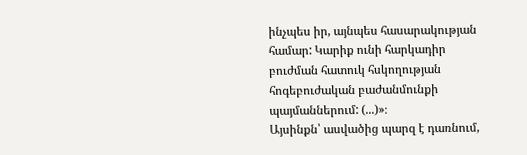ինչպես իր, այնպես հասարակության համար: Կարիք ունի հարկադիր բուժման հատուկ հսկողության հոգեբուժական բաժանմունքի պայմաններում: (...)»։
Այսինքն՝ ասվածից պարզ է դառնում,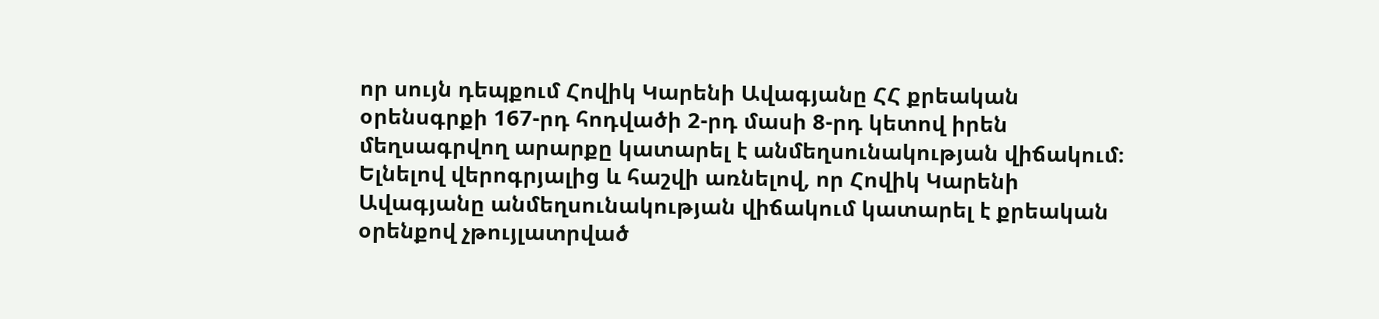որ սույն դեպքում Հովիկ Կարենի Ավագյանը ՀՀ քրեական օրենսգրքի 167-րդ հոդվածի 2-րդ մասի 8-րդ կետով իրեն մեղսագրվող արարքը կատարել է անմեղսունակության վիճակում։
Ելնելով վերոգրյալից և հաշվի առնելով, որ Հովիկ Կարենի Ավագյանը անմեղսունակության վիճակում կատարել է քրեական օրենքով չթույլատրված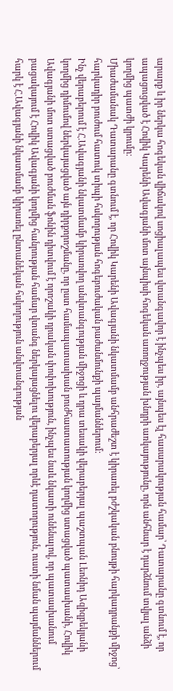արարք և իր ներկա հոգեկան վիճակով սոցիալապես վտանգավոր է ինչպես իր, այնպես էլ հասարակության համար՝ Դատարանը գտնում է, որ ապացուցված է Հովիկ Կարենի Ավագյանի մոտ այնպիսի հոգեկան առողջության խնդրի առկայությունը, որն անհնար է դարձնում տվյալ անձի կողմից պատժի կրումը։
Միաժամանակ Դատարանը գտնում է, որ Հովիկ Կարենի Ավագյանի նկատմամբ անհրաժեշտ է կիրառել բժշկական բնույթի հարկադրանքի միջոց՝ հարկադիր բուժում հատուկ տիպի հսկողության հոգեբուժական բաժանմունքի պայմաններում:
Ինչ վերաբերում է Հ.Ավագյանի նկատմամբ կիրառվող անվտանգության միջոցի և դրա տեսակի վերաբերյալ պաշտպան Լեոնիդ Ազիզբեկյանի կողմից դիմումով ներկայացված այն դիրքորոշմանը, որ ըստ համապատասխան բուժհաստատության կողմից ստացված պատասխանի, Հովիկ Ավագյանի մոտ ստացված բուժման ֆոնին դիտվում է որոշակի դրական փոփոխություն, ինչպես նաև նկատի ունենալով, որ պատասխանում բացակայում է Հովիկ Ավագյանի կողմից հանրության համար վտանգ ներկայացնելու վերաբերյալ որևէ դատողություն, ուստի նման պայմաններում հարկ է Հ.Ավագյանի նկատմամբ կիրառել ընտանեկան հսկողություն անվտանգության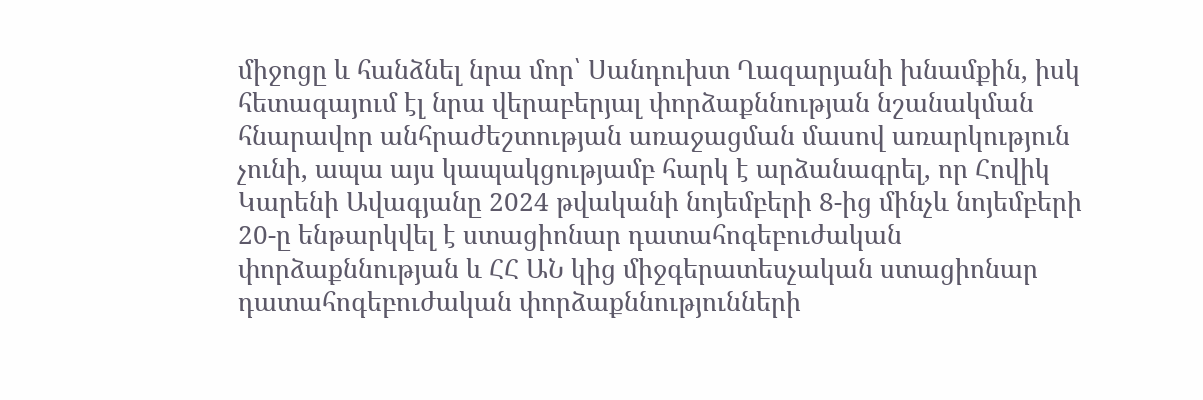միջոցը և հանձնել նրա մոր՝ Սանդուխտ Ղազարյանի խնամքին, իսկ հետագայում էլ նրա վերաբերյալ փորձաքննության նշանակման հնարավոր անհրաժեշտության առաջացման մասով առարկություն չունի, ապա այս կապակցությամբ հարկ է արձանագրել, որ Հովիկ Կարենի Ավագյանը 2024 թվականի նոյեմբերի 8-ից մինչև նոյեմբերի 20-ը ենթարկվել է ստացիոնար դատահոգեբուժական փորձաքննության և ՀՀ ԱՆ կից միջգերատեսչական ստացիոնար դատահոգեբուժական փորձաքննությունների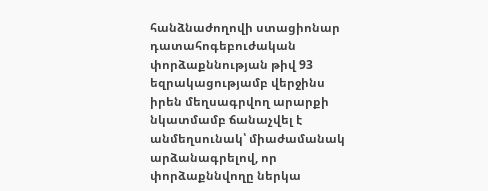հանձնաժողովի ստացիոնար դատահոգեբուժական փորձաքննության թիվ 93 եզրակացությամբ վերջինս իրեն մեղսագրվող արարքի նկատմամբ ճանաչվել է անմեղսունակ՝ միաժամանակ արձանագրելով, որ փորձաքննվողը ներկա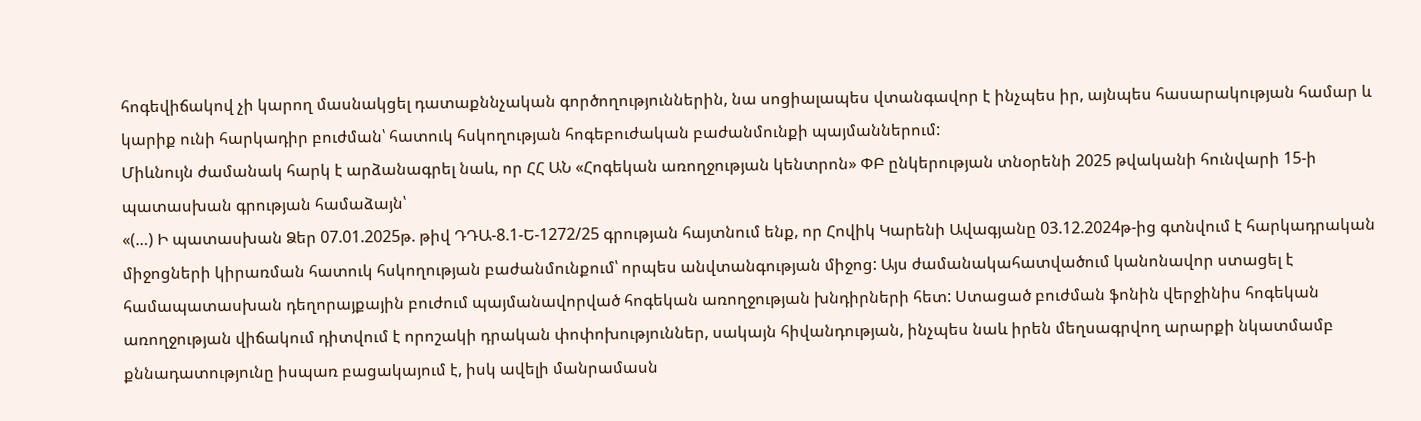հոգեվիճակով չի կարող մասնակցել դատաքննչական գործողություններին, նա սոցիալապես վտանգավոր է ինչպես իր, այնպես հասարակության համար և կարիք ունի հարկադիր բուժման՝ հատուկ հսկողության հոգեբուժական բաժանմունքի պայմաններում:
Միևնույն ժամանակ հարկ է արձանագրել նաև, որ ՀՀ ԱՆ «Հոգեկան առողջության կենտրոն» ՓԲ ընկերության տնօրենի 2025 թվականի հունվարի 15-ի պատասխան գրության համաձայն՝
«(…) Ի պատասխան Ձեր 07.01.2025թ. թիվ ԴԴԱ-8.1-Ե-1272/25 գրության հայտնում ենք, որ Հովիկ Կարենի Ավագյանը 03.12.2024թ-ից գտնվում է հարկադրական միջոցների կիրառման հատուկ հսկողության բաժանմունքում՝ որպես անվտանգության միջոց: Այս ժամանակահատվածում կանոնավոր ստացել է համապատասխան դեղորայքային բուժում պայմանավորված հոգեկան առողջության խնդիրների հետ: Ստացած բուժման ֆոնին վերջինիս հոգեկան առողջության վիճակում դիտվում է որոշակի դրական փոփոխություններ, սակայն հիվանդության, ինչպես նաև իրեն մեղսագրվող արարքի նկատմամբ քննադատությունը իսպառ բացակայում է, իսկ ավելի մանրամասն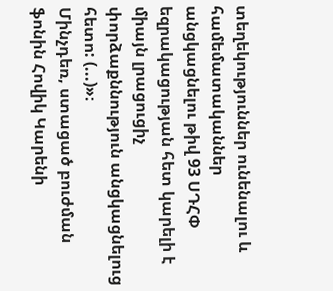տեղեկություններ ունենալու և համեմատականներ անցկացնելու թիվ 93 ՍԴՀՓ եզրակացության հետ կարելի է միայն լրացուցիչ փորձաքննություն անցկացնելուց հետո: (...)»։
Մինչդեռ, ստացած բուժման ֆոնին Հովիկ Կարենի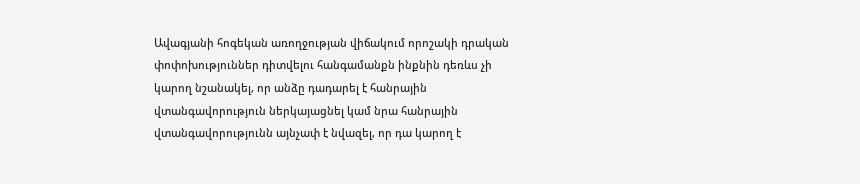Ավագյանի հոգեկան առողջության վիճակում որոշակի դրական փոփոխություններ դիտվելու հանգամանքն ինքնին դեռևս չի կարող նշանակել, որ անձը դադարել է հանրային վտանգավորություն ներկայացնել կամ նրա հանրային վտանգավորությունն այնչափ է նվազել, որ դա կարող է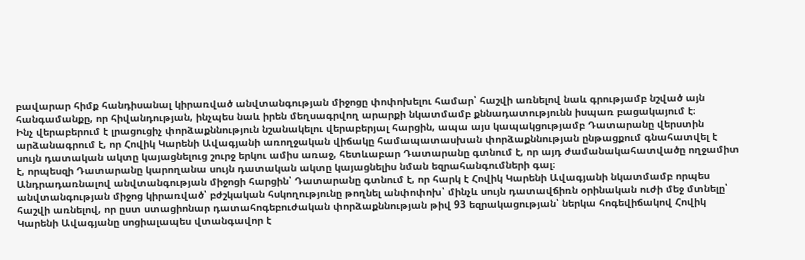բավարար հիմք հանդիսանալ կիրառված անվտանգության միջոցը փոփոխելու համար՝ հաշվի առնելով նաև գրությամբ նշված այն հանգամանքը, որ հիվանդության, ինչպես նաև իրեն մեղսագրվող արարքի նկատմամբ քննադատությունն իսպառ բացակայում է։
Ինչ վերաբերում է լրացուցիչ փորձաքննություն նշանակելու վերաբերյալ հարցին, ապա այս կապակցությամբ Դատարանը վերստին արձանագրում է, որ Հովիկ Կարենի Ավագյանի առողջական վիճակը համապատասխան փորձաքննության ընթացքում գնահատվել է սույն դատական ակտը կայացնելուց շուրջ երկու ամիս առաջ, հետևաբար Դատարանը գտնում է, որ այդ ժամանակահատվածը ողջամիտ է, որպեսզի Դատարանը կարողանա սույն դատական ակտը կայացնելիս նման եզրահանգումների գալ։
Անդրադառնալով անվտանգության միջոցի հարցին՝ Դատարանը գտնում է, որ հարկ է Հովիկ Կարենի Ավագյանի նկատմամբ որպես անվտանգության միջոց կիրառված՝ բժշկական հսկողությունը թողնել անփոփոխ՝ մինչև սույն դատավճիռն օրինական ուժի մեջ մտնելը՝ հաշվի առնելով, որ ըստ ստացիոնար դատահոգեբուժական փորձաքննության թիվ 93 եզրակացության՝ ներկա հոգեվիճակով Հովիկ Կարենի Ավագյանը սոցիալապես վտանգավոր է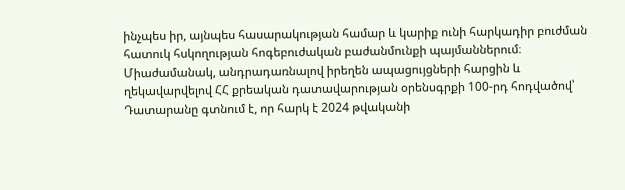ինչպես իր, այնպես հասարակության համար և կարիք ունի հարկադիր բուժման հատուկ հսկողության հոգեբուժական բաժանմունքի պայմաններում։
Միաժամանակ, անդրադառնալով իրեղեն ապացույցների հարցին և ղեկավարվելով ՀՀ քրեական դատավարության օրենսգրքի 100-րդ հոդվածով՝ Դատարանը գտնում է, որ հարկ է 2024 թվականի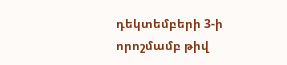դեկտեմբերի 3-ի որոշմամբ թիվ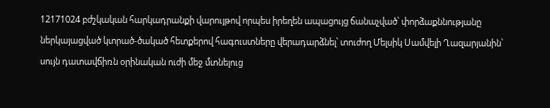12171024 բժշկական հարկադրանքի վարույթով որպես իրեղեն ապացույց ճանաչված՝ փորձաքննությանը ներկայացված կտրած-ծակած հետքերով հագուստները վերադարձնել՝ տուժող Մելսիկ Սամվելի Ղազարյանին՝ սույն դատավճիռն օրինական ուժի մեջ մտնելուց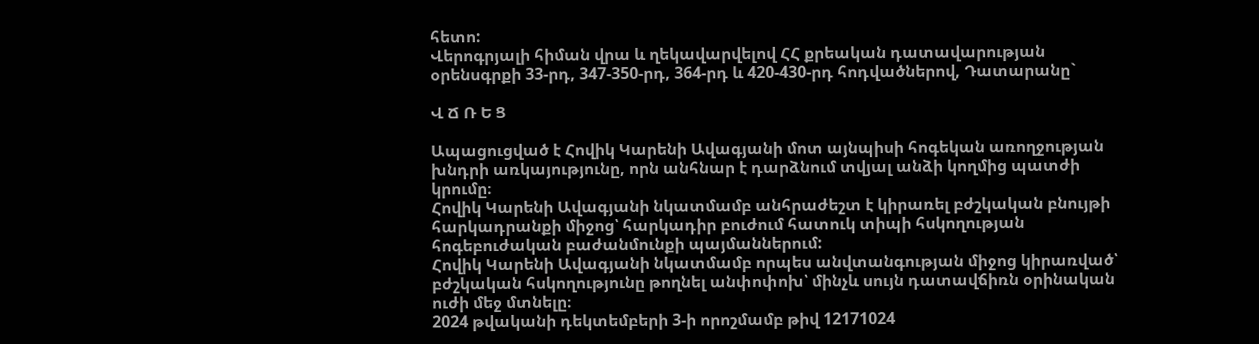հետո:
Վերոգրյալի հիման վրա և ղեկավարվելով ՀՀ քրեական դատավարության օրենսգրքի 33-րդ, 347-350-րդ, 364-րդ և 420-430-րդ հոդվածներով, Դատարանը`

Վ Ճ Ռ Ե Ց

Ապացուցված է Հովիկ Կարենի Ավագյանի մոտ այնպիսի հոգեկան առողջության խնդրի առկայությունը, որն անհնար է դարձնում տվյալ անձի կողմից պատժի կրումը։
Հովիկ Կարենի Ավագյանի նկատմամբ անհրաժեշտ է կիրառել բժշկական բնույթի հարկադրանքի միջոց՝ հարկադիր բուժում հատուկ տիպի հսկողության հոգեբուժական բաժանմունքի պայմաններում:
Հովիկ Կարենի Ավագյանի նկատմամբ որպես անվտանգության միջոց կիրառված՝ բժշկական հսկողությունը թողնել անփոփոխ՝ մինչև սույն դատավճիռն օրինական ուժի մեջ մտնելը։
2024 թվականի դեկտեմբերի 3-ի որոշմամբ թիվ 12171024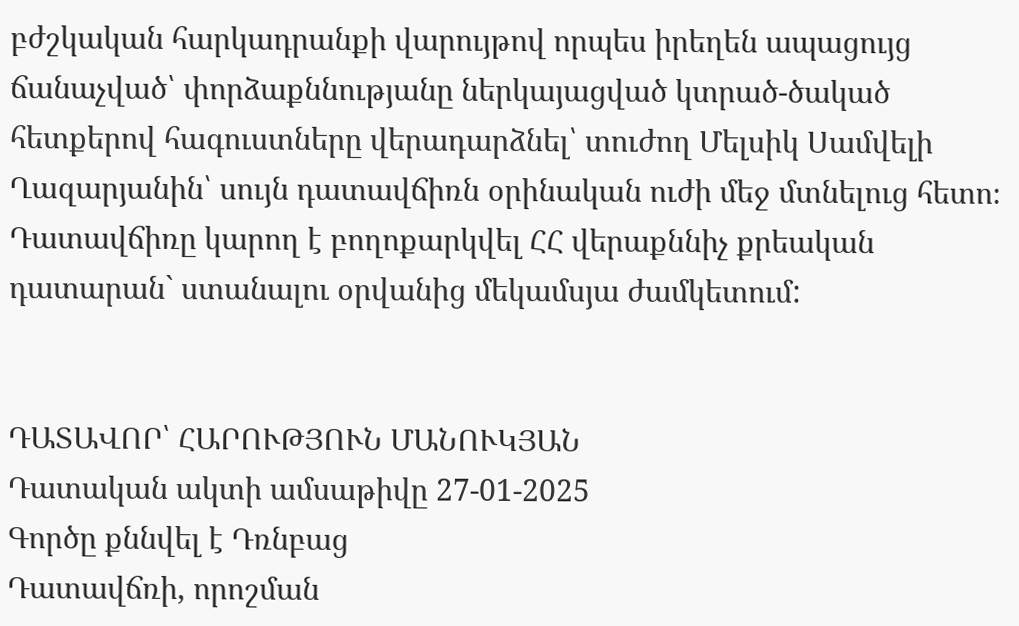բժշկական հարկադրանքի վարույթով որպես իրեղեն ապացույց ճանաչված՝ փորձաքննությանը ներկայացված կտրած-ծակած հետքերով հագուստները վերադարձնել՝ տուժող Մելսիկ Սամվելի Ղազարյանին՝ սույն դատավճիռն օրինական ուժի մեջ մտնելուց հետո։
Դատավճիռը կարող է բողոքարկվել ՀՀ վերաքննիչ քրեական դատարան` ստանալու օրվանից մեկամսյա ժամկետում:


ԴԱՏԱՎՈՐ՝ ՀԱՐՈՒԹՅՈՒՆ ՄԱՆՈՒԿՅԱՆ
Դատական ակտի ամսաթիվը 27-01-2025
Գործը քննվել է Դռնբաց
Դատավճռի, որոշման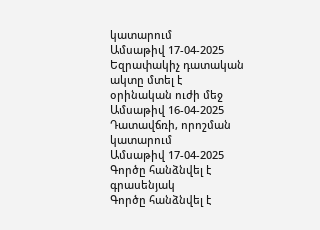կատարում
Ամսաթիվ 17-04-2025
Եզրափակիչ դատական ակտը մտել է օրինական ուժի մեջ
Ամսաթիվ 16-04-2025
Դատավճռի, որոշման կատարում
Ամսաթիվ 17-04-2025
Գործը հանձնվել է գրասենյակ
Գործը հանձնվել է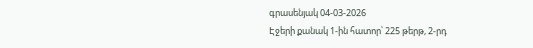գրասենյակ 04-03-2026
Էջերի քանակ 1-ին հատոր՝ 225 թերթ, 2-րդ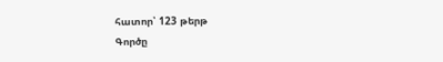հատոր՝ 123 թերթ
Գործը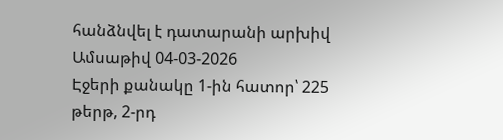հանձնվել է դատարանի արխիվ
Ամսաթիվ 04-03-2026
Էջերի քանակը 1-ին հատոր՝ 225 թերթ, 2-րդ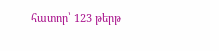հատոր՝ 123 թերթ